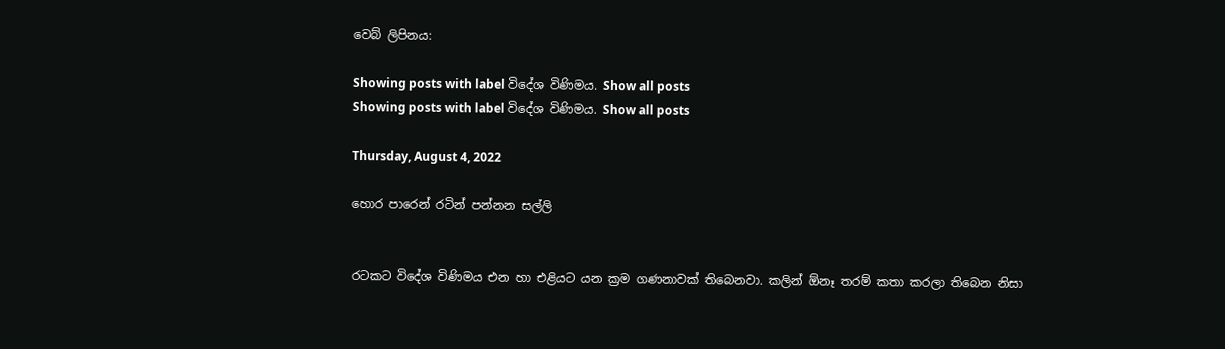වෙබ් ලිපිනය:

Showing posts with label විදේශ විණිමය. Show all posts
Showing posts with label විදේශ විණිමය. Show all posts

Thursday, August 4, 2022

හොර පාරෙන් රටින් පන්නන සල්ලි


රටකට විදේශ විණිමය එන හා එළියට යන ක්‍රම ගණනාවක් තිබෙනවා. කලින් ඕනෑ තරම් කතා කරලා තිබෙන නිසා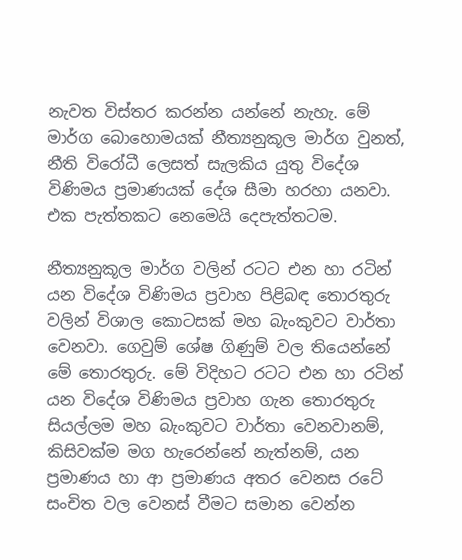නැවත විස්තර කරන්න යන්නේ නැහැ. මේ මාර්ග බොහොමයක් නීත්‍යනුකූල මාර්ග වුනත්, නීති විරෝධී ලෙසත් සැලකිය යුතු විදේශ විණිමය ප්‍රමාණයක් දේශ සීමා හරහා යනවා. එක පැත්තකට නෙමෙයි දෙපැත්තටම.

නීත්‍යනුකූල මාර්ග වලින් රටට එන හා රටින් යන විදේශ විණිමය ප්‍රවාහ පිළිබඳ තොරතුරු වලින් විශාල කොටසක් මහ බැංකුවට වාර්තා වෙනවා. ගෙවුම් ශේෂ ගිණුම් වල තියෙන්නේ මේ තොරතුරු. මේ විදිහට රටට එන හා රටින් යන විදේශ විණිමය ප්‍රවාහ ගැන තොරතුරු සියල්ලම මහ බැංකුවට වාර්තා වෙනවානම්, කිසිවක්ම මග හැරෙන්නේ නැත්නම්, යන ප්‍රමාණය හා ආ ප්‍රමාණය අතර වෙනස රටේ සංචිත වල වෙනස් වීමට සමාන වෙන්න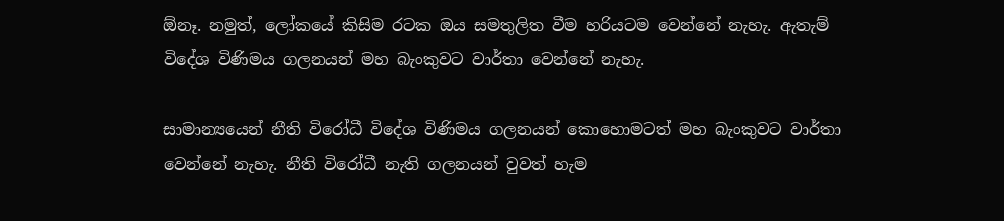ඕනෑ. නමුත්, ලෝකයේ කිසිම රටක ඔය සමතුලිත වීම හරියටම වෙන්නේ නැහැ. ඇතැම් විදේශ විණිමය ගලනයන් මහ බැංකුවට වාර්තා වෙන්නේ නැහැ.

සාමාන්‍යයෙන් නීති විරෝධී විදේශ විණිමය ගලනයන් කොහොමටත් මහ බැංකුවට වාර්තා වෙන්නේ නැහැ. නීති විරෝධී නැති ගලනයන් වුවත් හැම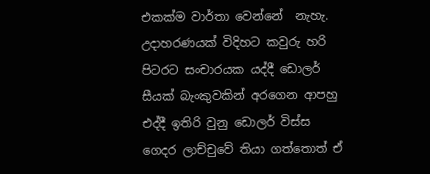එකක්ම වාර්තා වෙන්නේ  නැහැ. උදාහරණයක් විදිහට කවුරු හරි පිටරට සංචාරයක යද්දී ඩොලර් සීයක් බැංකුවකින් අරගෙන ආපහු එද්දී ඉතිරි වුනු ඩොලර් විස්ස ගෙදර ලාච්චුවේ තියා ගත්තොත් ඒ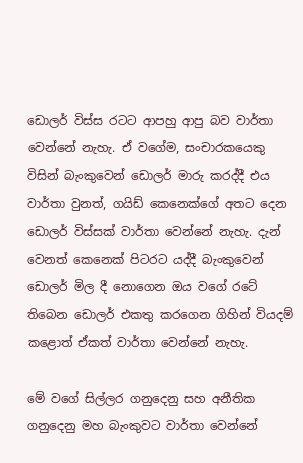ඩොලර් විස්ස රටට ආපහු ආපු බව වාර්තා වෙන්නේ නැහැ. ඒ වගේම, සංචාරකයෙකු විසින් බැංකුවෙන් ඩොලර් මාරු කරද්දී එය වාර්තා වුනත්, ගයිඩ් කෙනෙක්ගේ අතට දෙන ඩොලර් විස්සක් වාර්තා වෙන්නේ නැහැ. දැන් වෙනත් කෙනෙක් පිටරට යද්දී බැංකුවෙන් ඩොලර් මිල දී නොගෙන ඔය වගේ රටේ තිබෙන ඩොලර් එකතු කරගෙන ගිහින් වියදම් කළොත් ඒකත් වාර්තා වෙන්නේ නැහැ.

මේ වගේ සිල්ලර ගනුදෙනු සහ අනීතික ගනුදෙනු මහ බැංකුවට වාර්තා වෙන්නේ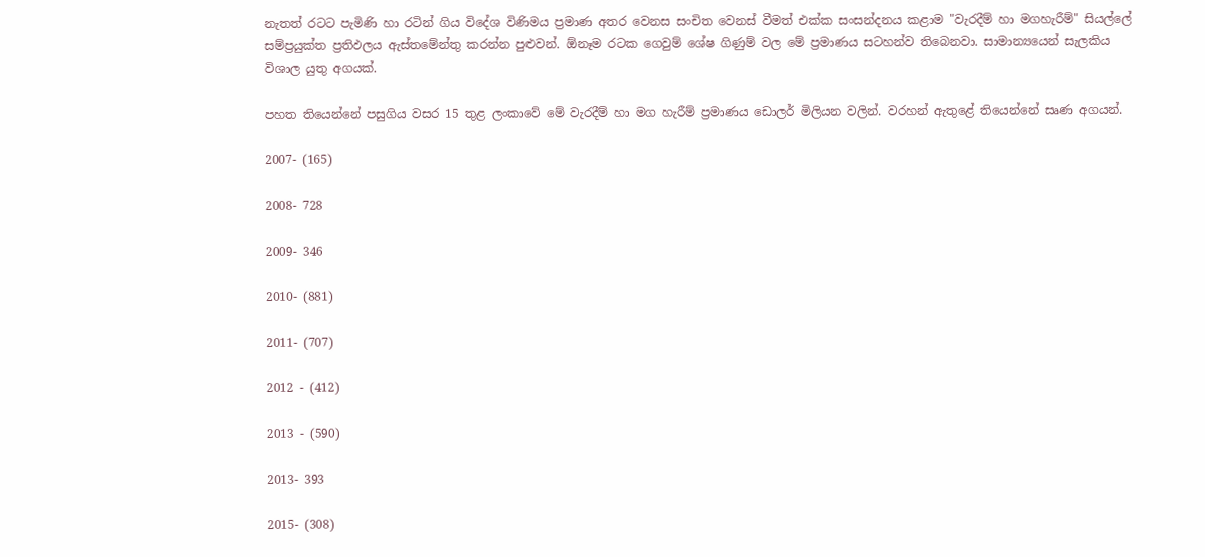නැතත් රටට පැමිණි හා රටින් ගිය විදේශ විණිමය ප්‍රමාණ අතර වෙනස සංචිත වෙනස් වීමත් එක්ක සංසන්දනය කළාම "වැරදීම් හා මගහැරීම්" සියල්ලේ සම්ප්‍රයුක්ත ප්‍රතිඵලය ඇස්තමේන්තු කරන්න පුළුවන්. ඕනෑම රටක ගෙවුම් ශේෂ ගිණුම් වල මේ ප්‍රමාණය සටහන්ව තිබෙනවා. සාමාන්‍යයෙන් සැලකිය විශාල යුතු අගයක්.

පහත තියෙන්නේ පසුගිය වසර 15 තුළ ලංකාවේ මේ වැරදීම් හා මග හැරීම් ප්‍රමාණය ඩොලර් මිලියන වලින්. වරහන් ඇතුළේ තියෙන්නේ සෘණ අගයන්.

2007- (165)

2008- 728

2009- 346

2010- (881)

2011- (707)

2012 - (412)

2013 - (590)

2013- 393

2015- (308)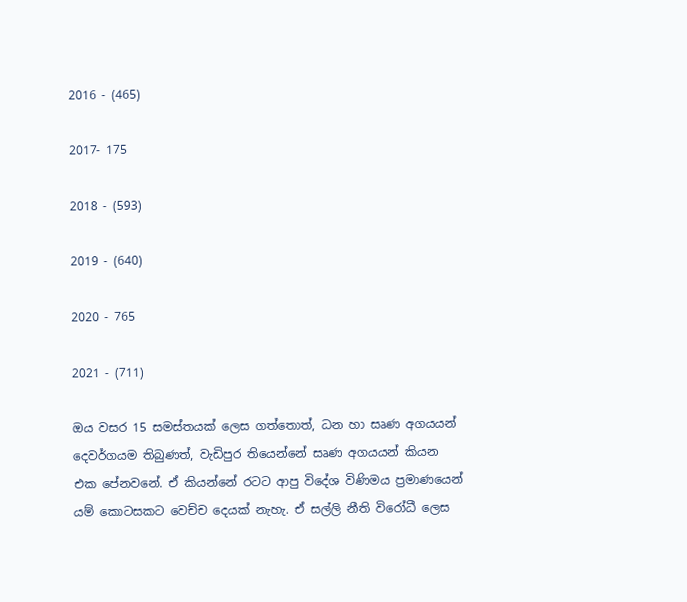2016 - (465)

2017- 175

2018 - (593)

2019 - (640)

2020 - 765

2021 - (711)

ඔය වසර 15 සමස්තයක් ලෙස ගත්තොත්, ධන හා සෘණ අගයයන් දෙවර්ගයම තිබුණත්, වැඩිපුර තියෙන්නේ සෘණ අගයයන් කියන එක පේනවනේ. ඒ කියන්නේ රටට ආපු විදේශ විණිමය ප්‍රමාණයෙන් යම් කොටසකට වෙච්ච දෙයක් නැහැ. ඒ සල්ලි නීති විරෝධී ලෙස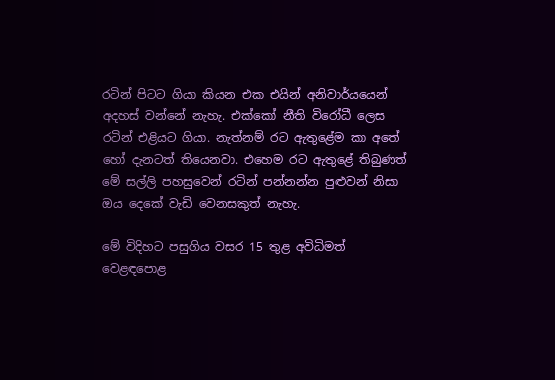රටින් පිටට ගියා කියන එක එයින් අනිවාර්යයෙන් අදහස් වන්නේ නැහැ. එක්කෝ නීති විරෝධී ලෙස රටින් එළියට ගියා. නැත්නම් රට ඇතුළේම කා අතේ හෝ දැනටත් තියෙනවා. එහෙම රට ඇතුළේ තිබුණත් මේ සල්ලි පහසුවෙන් රටින් පන්නන්න පුළුවන් නිසා ඔය දෙකේ වැඩි වෙනසකුත් නැහැ.

මේ විදිහට පසුගිය වසර 15 තුළ අවිධිමත් වෙළඳපොළ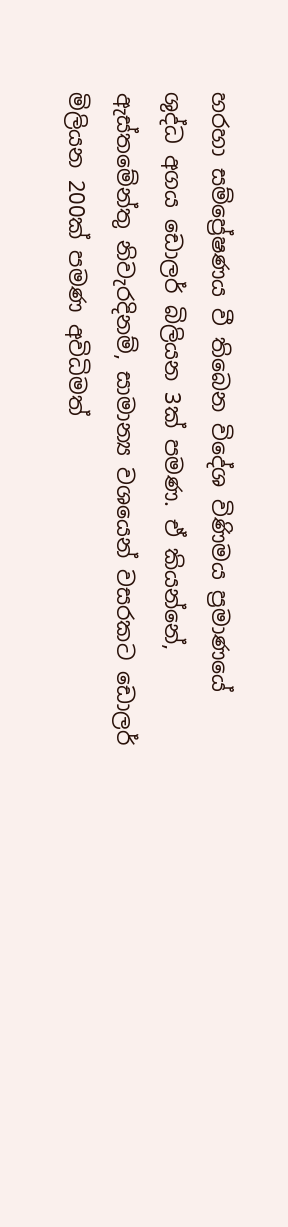හරහා සම්ප්‍රේෂණය වී තිබෙන විදේශ විණිමය ප්‍රමාණයේ ශුද්ධ අගය ඩොලර් බිලියන 3ක් පමණ. ඒ කියන්නේ, ඇස්තමේන්තු නිවැරදිනම්, සාමාන්‍ය වශයෙන් වසරකට ඩොලර් මිලියන 200ක් පමණ අවිධිමත්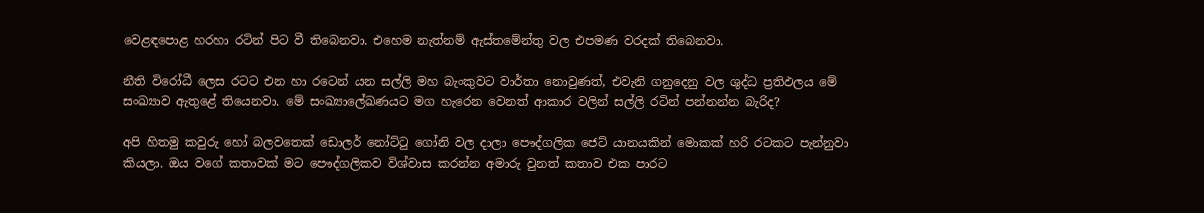වෙළඳපොළ හරහා රටින් පිට වී තිබෙනවා. එහෙම නැත්නම් ඇස්තමේන්තු වල එපමණ වරදක් තිබෙනවා.

නීති විරෝධී ලෙස රටට එන හා රටෙන් යන සල්ලි මහ බැංකුවට වාර්තා නොවුණත්, එවැනි ගනුදෙනු වල ශුද්ධ ප්‍රතිඵලය මේ සංඛ්‍යාව ඇතුළේ තියෙනවා. මේ සංඛ්‍යාලේඛණයට මග හැරෙන වෙනත් ආකාර වලින් සල්ලි රටින් පන්නන්න බැරිද?

අපි හිතමු කවුරු හෝ බලවතෙක් ඩොලර් නෝට්ටු ගෝනි වල දාලා පෞද්ගලික ජෙට් යානයකින් මොකක් හරි රටකට පැන්නුවා කියලා. ඔය වගේ කතාවක් මට පෞද්ගලිකව විශ්වාස කරන්න අමාරු වුනත් කතාව එක පාරට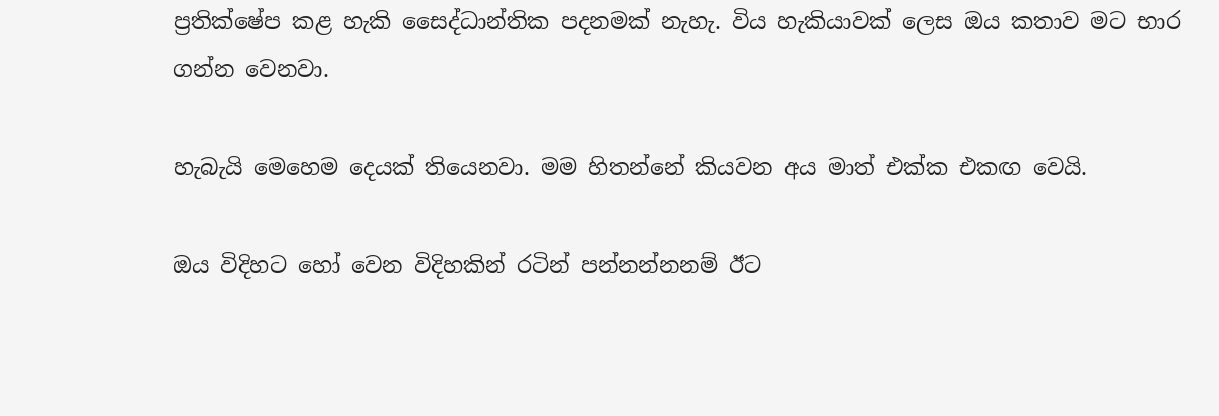ප්‍රතික්ෂේප කළ හැකි සෛද්ධාන්තික පදනමක් නැහැ. විය හැකියාවක් ලෙස ඔය කතාව මට භාර ගන්න වෙනවා.

හැබැයි මෙහෙම දෙයක් තියෙනවා. මම හිතන්නේ කියවන අය මාත් එක්ක එකඟ වෙයි.

ඔය විදිහට හෝ වෙන විදිහකින් රටින් පන්නන්නනම් ඊට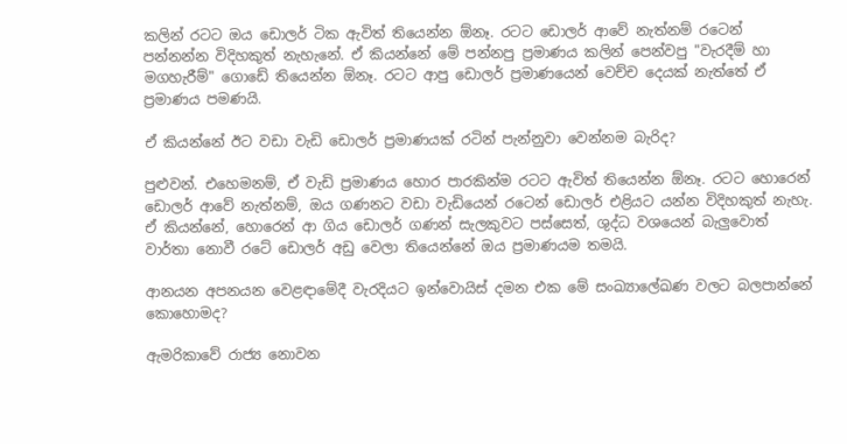කලින් රටට ඔය ඩොලර් ටික ඇවිත් තියෙන්න ඕනෑ. රටට ඩොලර් ආවේ නැත්නම් රටෙන් පන්නන්න විදිහකුත් නැහැනේ. ඒ කියන්නේ මේ පන්නපු ප්‍රමාණය කලින් පෙන්වපු "වැරදීම් හා මගහැරීම්" ගොඩේ තියෙන්න ඕනෑ. රටට ආපු ඩොලර් ප්‍රමාණයෙන් වෙච්ච දෙයක් නැත්තේ ඒ ප්‍රමාණය පමණයි.

ඒ කියන්නේ ඊට වඩා වැඩි ඩොලර් ප්‍රමාණයක් රටින් පැන්නුවා වෙන්නම බැරිද?

පුළුවන්. එහෙමනම්, ඒ වැඩි ප්‍රමාණය හොර පාරකින්ම රටට ඇවිත් තියෙන්න ඕනෑ. රටට හොරෙන් ඩොලර් ආවේ නැත්නම්, ඔය ගණනට වඩා වැඩියෙන් රටෙන් ඩොලර් එළියට යන්න විදිහකුත් නැහැ. ඒ කියන්නේ, හොරෙන් ආ ගිය ඩොලර් ගණන් සැලකුවට පස්සෙත්, ශුද්ධ වශයෙන් බැලුවොත් වාර්තා නොවී රටේ ඩොලර් අඩු වෙලා තියෙන්නේ ඔය ප්‍රමාණයම තමයි.

ආනයන අපනයන වෙළඳාමේදී වැරදියට ඉන්වොයිස් දමන එක මේ සංඛ්‍යාලේඛණ වලට බලපාන්නේ කොහොමද?

ඇමරිකාවේ රාජ්‍ය නොවන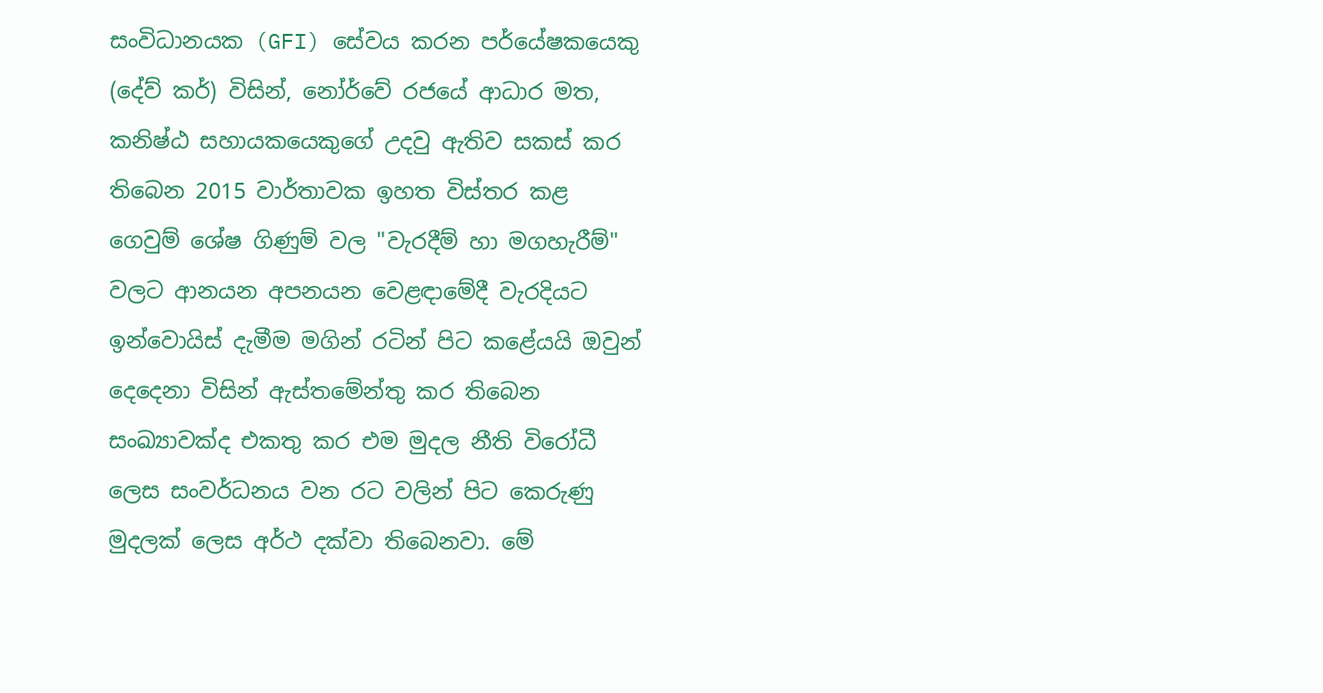සංවිධානයක (GFI) සේවය කරන පර්යේෂකයෙකු (දේව් කර්) විසින්, නෝර්වේ රජයේ ආධාර මත, කනිෂ්ඨ සහායකයෙකුගේ උදවු ඇතිව සකස් කර තිබෙන 2015 වාර්තාවක ඉහත විස්තර කළ ගෙවුම් ශේෂ ගිණුම් වල "වැරදීම් හා මගහැරීම්" වලට ආනයන අපනයන වෙළඳාමේදී වැරදියට ඉන්වොයිස් දැමීම මගින් රටින් පිට කළේයයි ඔවුන් දෙදෙනා විසින් ඇස්තමේන්තු කර තිබෙන සංඛ්‍යාවක්ද එකතු කර එම මුදල නීති විරෝධී ලෙස සංවර්ධනය වන රට වලින් පිට කෙරුණු මුදලක් ලෙස අර්ථ දක්වා තිබෙනවා. මේ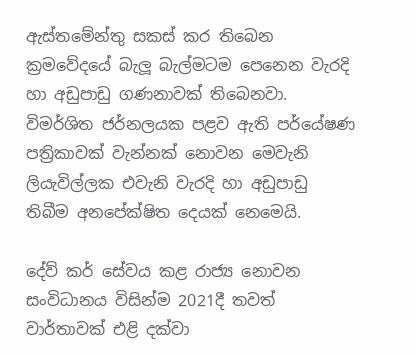ඇස්තමේන්තු සකස් කර තිබෙන ක්‍රමවේදයේ බැලූ බැල්මටම පෙනෙන වැරදි හා අඩුපාඩු ගණනාවක් තිබෙනවා. විමර්ශිත ජර්නලයක පළව ඇති පර්යේෂණ පත්‍රිකාවක් වැන්නක් නොවන මෙවැනි ලියැවිල්ලක එවැනි වැරදි හා අඩුපාඩු තිබීම අනපේක්ෂිත දෙයක් නෙමෙයි.

දේව් කර් සේවය කළ රාජ්‍ය නොවන සංවිධානය විසින්ම 2021දී තවත් වාර්තාවක් එළි දක්වා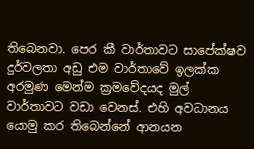තිබෙනවා. පෙර කී වාර්තාවට සාපේක්ෂව දුර්වලතා අඩු එම වාර්තාවේ ඉලක්ක අරමුණ මෙන්ම ක්‍රමවේදයද මුල් වාර්තාවට වඩා වෙනස්. එහි අවධානය යොමු කර තිබෙන්නේ ආනයන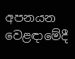අපනයන වෙළඳාමේදී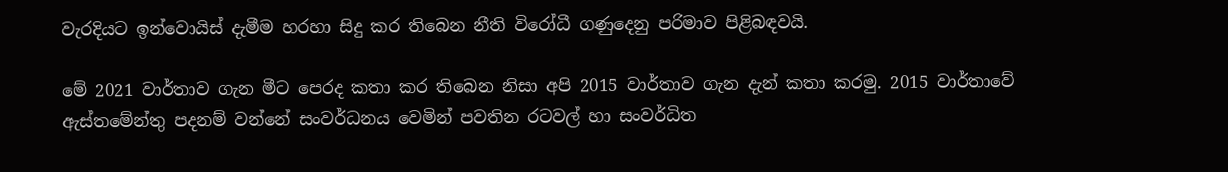වැරදියට ඉන්වොයිස් දැමීම හරහා සිදු කර තිබෙන නීති විරෝධී ගණුදෙනු පරිමාව පිළිබඳවයි.

මේ 2021 වාර්තාව ගැන මීට පෙරද කතා කර තිබෙන නිසා අපි 2015 වාර්තාව ගැන දැන් කතා කරමු. 2015 වාර්තාවේ ඇස්තමේන්තු පදනම් වන්නේ සංවර්ධනය වෙමින් පවතින රටවල් හා සංවර්ධිත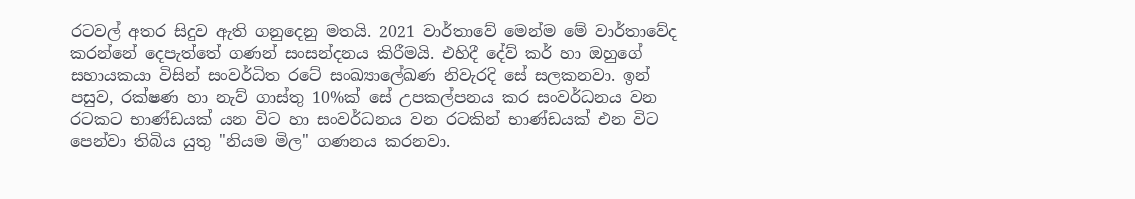රටවල් අතර සිදුව ඇති ගනුදෙනු මතයි. 2021 වාර්තාවේ මෙන්ම මේ වාර්තාවේද කරන්නේ දෙපැත්තේ ගණන් සංසන්දනය කිරීමයි. එහිදී දේව් කර් හා ඔහුගේ සහායකයා විසින් සංවර්ධිත රටේ සංඛ්‍යාලේඛණ නිවැරදි සේ සලකනවා. ඉන් පසුව, රක්ෂණ හා නැව් ගාස්තු 10%ක් සේ උපකල්පනය කර සංවර්ධනය වන රටකට භාණ්ඩයක් යන විට හා සංවර්ධනය වන රටකින් භාණ්ඩයක් එන විට පෙන්වා තිබිය යුතු "නියම මිල" ගණනය කරනවා.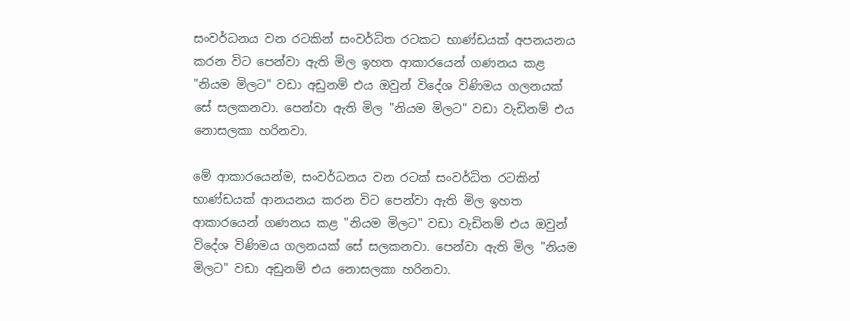සංවර්ධනය වන රටකින් සංවර්ධිත රටකට භාණ්ඩයක් අපනයනය කරන විට පෙන්වා ඇති මිල ඉහත ආකාරයෙන් ගණනය කළ "නියම මිලට" වඩා අඩුනම් එය ඔවුන් විදේශ විණිමය ගලනයක් සේ සලකනවා. පෙන්වා ඇති මිල "නියම මිලට" වඩා වැඩිනම් එය නොසලකා හරිනවා.

මේ ආකාරයෙන්ම, සංවර්ධනය වන රටක් සංවර්ධිත රටකින් භාණ්ඩයක් ආනයනය කරන විට පෙන්වා ඇති මිල ඉහත ආකාරයෙන් ගණනය කළ "නියම මිලට" වඩා වැඩිනම් එය ඔවුන් විදේශ විණිමය ගලනයක් සේ සලකනවා. පෙන්වා ඇති මිල "නියම මිලට" වඩා අඩුනම් එය නොසලකා හරිනවා.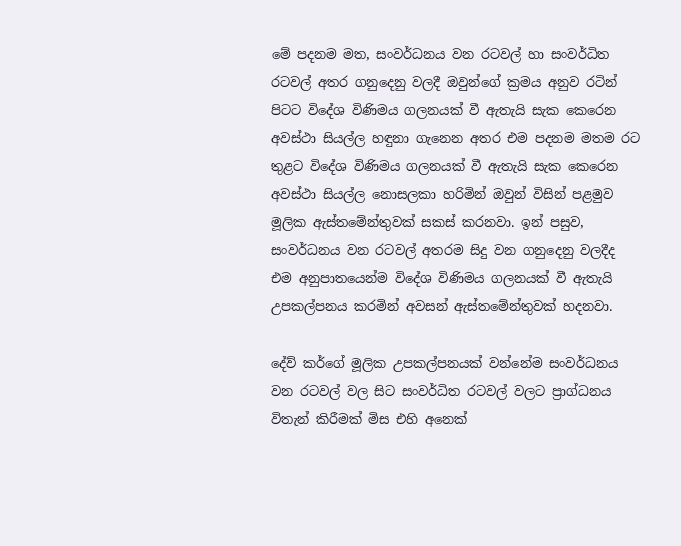මේ පදනම මත, සංවර්ධනය වන රටවල් හා සංවර්ධිත රටවල් අතර ගනුදෙනු වලදී ඔවුන්ගේ ක්‍රමය අනුව රටින් පිටට විදේශ විණිමය ගලනයක් වී ඇතැයි සැක කෙරෙන අවස්ථා සියල්ල හඳුනා ගැනෙන අතර එම පදනම මතම රට තුළට විදේශ විණිමය ගලනයක් වී ඇතැයි සැක කෙරෙන අවස්ථා සියල්ල නොසලකා හරිමින් ඔවුන් විසින් පළමුව මූලික ඇස්තමේන්තුවක් සකස් කරනවා. ඉන් පසුව, සංවර්ධනය වන රටවල් අතරම සිදු වන ගනුදෙනු වලදීද එම අනුපාතයෙන්ම විදේශ විණිමය ගලනයක් වී ඇතැයි උපකල්පනය කරමින් අවසන් ඇස්තමේන්තුවක් හදනවා.

දේව් කර්ගේ මූලික උපකල්පනයක් වන්නේම සංවර්ධනය වන රටවල් වල සිට සංවර්ධිත රටවල් වලට ප්‍රාග්ධනය විතැන් කිරීමක් මිස එහි අනෙක්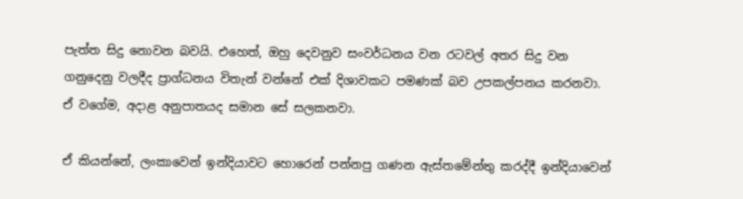පැත්ත සිදු නොවන බවයි. එහෙත්, ඔහු දෙවනුව සංවර්ධනය වන රටවල් අතර සිදු වන ගනුදෙනු වලදීද ප්‍රාග්ධනය විතැන් වන්නේ එක් දිශාවකට පමණක් බව උපකල්පනය කරනවා. ඒ වගේම, අදාළ අනුපාතයද සමාන සේ සලකනවා.

ඒ කියන්නේ, ලංකාවෙන් ඉන්දියාවට හොරෙන් පන්නපු ගණන ඇස්තමේන්තු කරද්දී ඉන්දියාවෙන්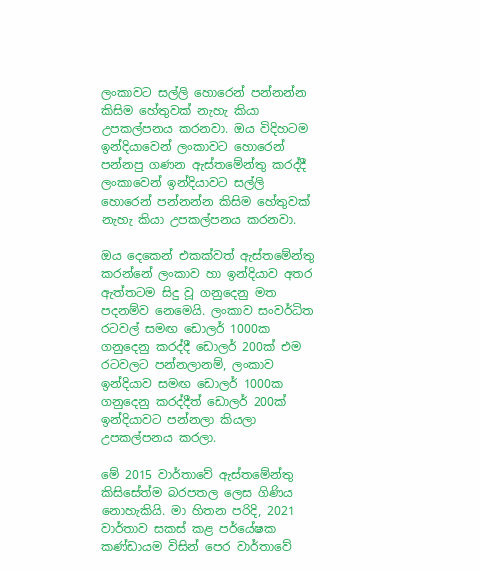ලංකාවට සල්ලි හොරෙන් පන්නන්න කිසිම හේතුවක් නැහැ කියා උපකල්පනය කරනවා. ඔය විදිහටම ඉන්දියාවෙන් ලංකාවට හොරෙන් පන්නපු ගණන ඇස්තමේන්තු කරද්දී ලංකාවෙන් ඉන්දියාවට සල්ලි හොරෙන් පන්නන්න කිසිම හේතුවක් නැහැ කියා උපකල්පනය කරනවා.

ඔය දෙකෙන් එකක්වත් ඇස්තමේන්තු කරන්නේ ලංකාව හා ඉන්දියාව අතර ඇත්තටම සිදු වූ ගනුදෙනු මත පදනම්ව නෙමෙයි. ලංකාව සංවර්ධිත රටවල් සමඟ ඩොලර් 1000ක ගනුදෙනු කරද්දී ඩොලර් 200ක් එම රටවලට පන්නලානම්, ලංකාව ඉන්දියාව සමඟ ඩොලර් 1000ක ගනුදෙනු කරද්දීත් ඩොලර් 200ක් ඉන්දියාවට පන්නලා කියලා උපකල්පනය කරලා.

මේ 2015 වාර්තාවේ ඇස්තමේන්තු කිසිසේත්ම බරපතල ලෙස ගිණිය නොහැකියි. මා හිතන පරිදි, 2021 වාර්තාව සකස් කළ පර්යේෂක කණ්ඩායම විසින් පෙර වාර්තාවේ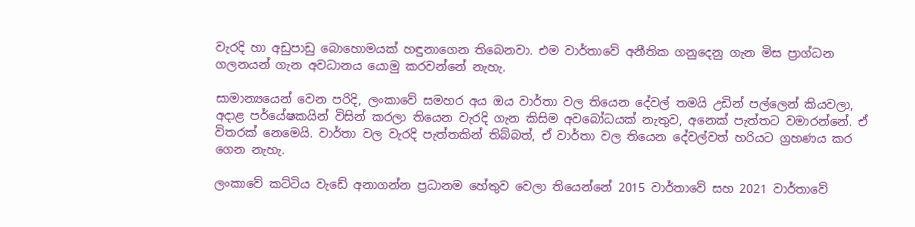වැරදි හා අඩුපාඩු බොහොමයක් හඳුනාගෙන තිබෙනවා. එම වාර්තාවේ අනීතික ගනුදෙනු ගැන මිස ප්‍රාග්ධන ගලනයන් ගැන අවධානය යොමු කරවන්නේ නැහැ.

සාමාන්‍යයෙන් වෙන පරිදි, ලංකාවේ සමහර අය ඔය වාර්තා වල තියෙන දේවල් තමයි උඩින් පල්ලෙන් කියවලා, අදාළ පර්යේෂකයින් විසින් කරලා තියෙන වැරදි ගැන කිසිම අවබෝධයක් නැතුව, අනෙක් පැත්තට වමාරන්නේ. ඒ විතරක් නෙමෙයි. වාර්තා වල වැරදි පැත්තකින් තිබ්බත්, ඒ වාර්තා වල තියෙන දේවල්වත් හරියට ග්‍රහණය කර ගෙන නැහැ.

ලංකාවේ කට්ටිය වැඩේ අනාගන්න ප්‍රධානම හේතුව වෙලා තියෙන්නේ 2015 වාර්තාවේ සහ 2021 වාර්තාවේ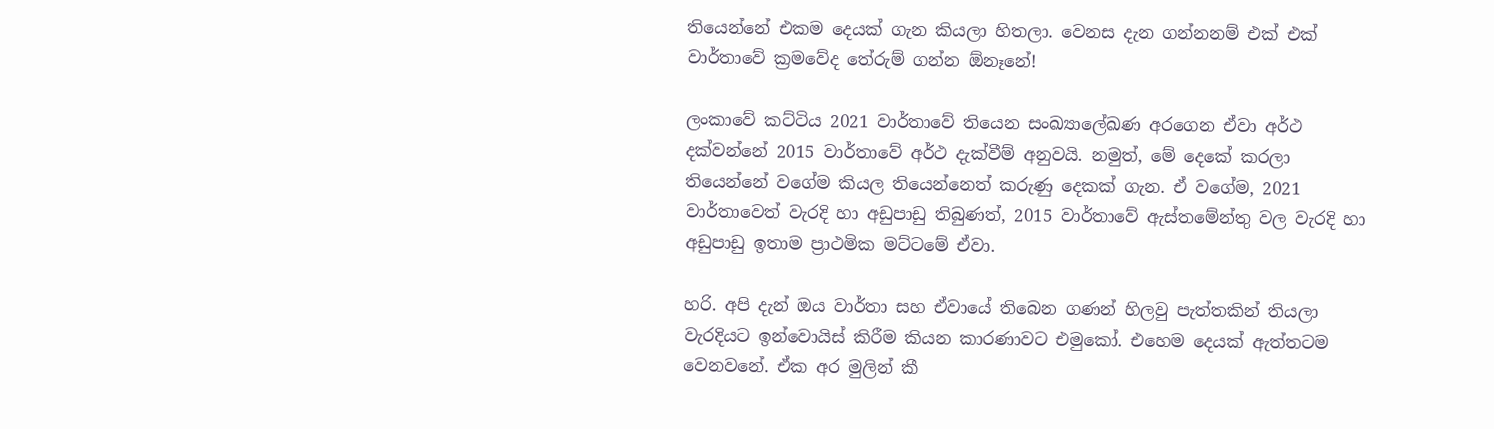තියෙන්නේ එකම දෙයක් ගැන කියලා හිතලා. වෙනස දැන ගන්නනම් එක් එක් වාර්තාවේ ක්‍රමවේද තේරුම් ගන්න ඕනෑනේ!

ලංකාවේ කට්ටිය 2021 වාර්තාවේ තියෙන සංඛ්‍යාලේඛණ අරගෙන ඒවා අර්ථ දක්වන්නේ 2015 වාර්තාවේ අර්ථ දැක්වීම් අනුවයි. නමුත්, මේ දෙකේ කරලා තියෙන්නේ වගේම කියල තියෙන්නෙත් කරුණු දෙකක් ගැන. ඒ වගේම, 2021 වාර්තාවෙත් වැරදි හා අඩුපාඩු තිබුණත්, 2015 වාර්තාවේ ඇස්තමේන්තු වල වැරදි හා අඩුපාඩු ඉතාම ප්‍රාථමික මට්ටමේ ඒවා.

හරි. අපි දැන් ඔය වාර්තා සහ ඒවායේ තිබෙන ගණන් හිලවු පැත්තකින් තියලා වැරදියට ඉන්වොයිස් කිරීම කියන කාරණාවට එමුකෝ. එහෙම දෙයක් ඇත්තටම වෙනවනේ. ඒක අර මුලින් කී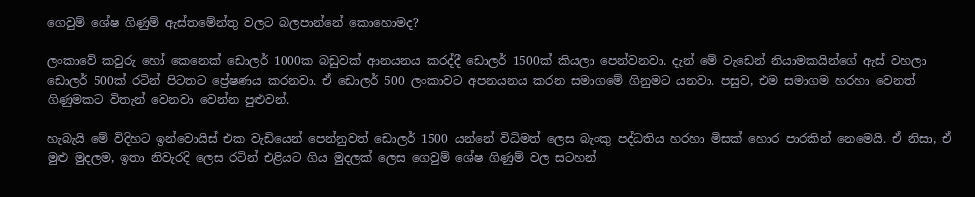ගෙවුම් ශේෂ ගිණුම් ඇස්තමේන්තු වලට බලපාන්නේ කොහොමද?

ලංකාවේ කවුරු හෝ කෙනෙක් ඩොලර් 1000ක බඩුවක් ආනයනය කරද්දී ඩොලර් 1500ක් කියලා පෙන්වනවා. දැන් මේ වැඩෙන් නියාමකයින්ගේ ඇස් වහලා ඩොලර් 500ක් රටින් පිටතට ප්‍රේෂණය කරනවා. ඒ ඩොලර් 500 ලංකාවට අපනයනය කරන සමාගමේ ගිනුමට යනවා. පසුව, එම සමාගම හරහා වෙනත් ගිණුමකට විතැන් වෙනවා වෙන්න පුළුවන්.

හැබැයි මේ විදිහට ඉන්වොයිස් එක වැඩියෙන් පෙන්නුවත් ඩොලර් 1500 යන්නේ විධිමත් ලෙස බැංකු පද්ධතිය හරහා මිසක් හොර පාරකින් නෙමෙයි. ඒ නිසා, ඒ මුළු මුදලම, ඉතා නිවැරදි ලෙස රටින් එළියට ගිය මුදලක් ලෙස ගෙවුම් ශේෂ ගිණුම් වල සටහන්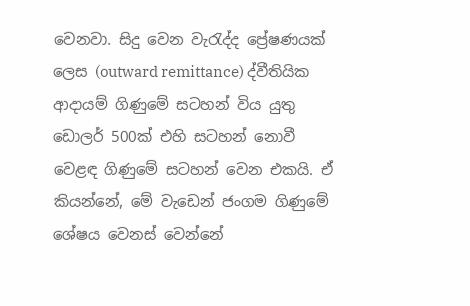වෙනවා. සිදු වෙන වැරැද්ද ප්‍රේෂණයක් ලෙස (outward remittance) ද්වීතියික ආදායම් ගිණුමේ සටහන් විය යුතු ඩොලර් 500ක් එහි සටහන් නොවී වෙළඳ ගිණුමේ සටහන් වෙන එකයි. ඒ කියන්නේ, මේ වැඩෙන් ජංගම ගිණුමේ ශේෂය වෙනස් වෙන්නේ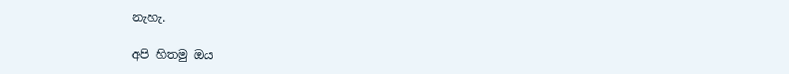නැහැ.

අපි හිතමු ඔය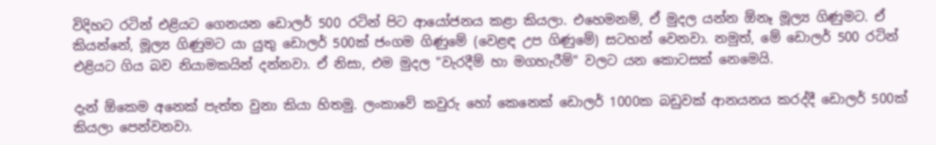විදිහට රටින් එළියට ගෙනයන ඩොලර් 500 රටින් පිට ආයෝජනය කළා කියලා. එහෙමනම්, ඒ මුදල යන්න ඕනෑ මූල්‍ය ගිණුමට. ඒ කියන්නේ, මූල්‍ය ගිණුමට යා යුතු ඩොලර් 500ක් ජංගම ගිණුමේ (වෙළඳ උප ගිණුමේ) සටහන් වෙනවා. නමුත්, මේ ඩොලර් 500 රටින් එළියට ගිය බව නියාමකයින් දන්නවා. ඒ නිසා, එම මුදල "වැරදීම් හා මගහැරීම්" වලට යන කොටසක් නෙමෙයි.

දැන් ඕකෙම අනෙක් පැත්ත වුනා කියා හිතමු. ලංකාවේ කවුරු හෝ කෙනෙක් ඩොලර් 1000ක බඩුවක් ආනයනය කරද්දී ඩොලර් 500ක් කියලා පෙන්වනවා.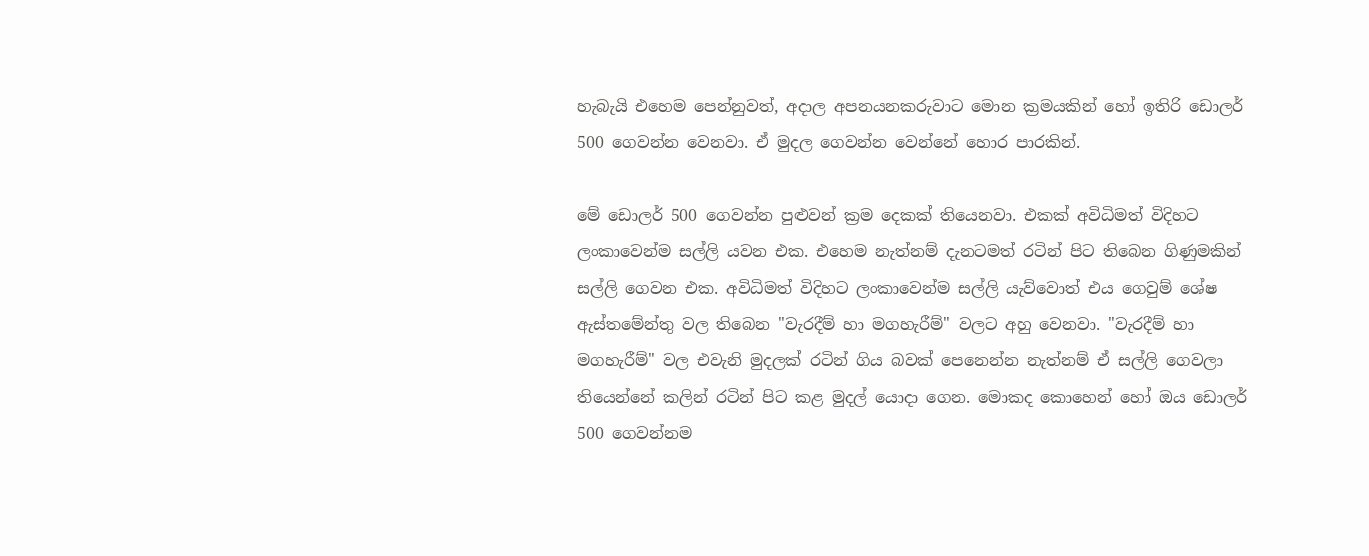හැබැයි එහෙම පෙන්නුවත්, අදාල අපනයනකරුවාට මොන ක්‍රමයකින් හෝ ඉතිරි ඩොලර් 500 ගෙවන්න වෙනවා. ඒ මුදල ගෙවන්න වෙන්නේ හොර පාරකින්.

මේ ඩොලර් 500 ගෙවන්න පුළුවන් ක්‍රම දෙකක් තියෙනවා. එකක් අවිධිමත් විදිහට ලංකාවෙන්ම සල්ලි යවන එක. එහෙම නැත්නම් දැනටමත් රටින් පිට තිබෙන ගිණුමකින් සල්ලි ගෙවන එක. අවිධිමත් විදිහට ලංකාවෙන්ම සල්ලි යැව්වොත් එය ගෙවුම් ශේෂ ඇස්තමේන්තු වල තිබෙන "වැරදීම් හා මගහැරීම්" වලට අහු වෙනවා. "වැරදීම් හා මගහැරීම්" වල එවැනි මුදලක් රටින් ගිය බවක් පෙනෙන්න නැත්නම් ඒ සල්ලි ගෙවලා තියෙන්නේ කලින් රටින් පිට කළ මුදල් යොදා ගෙන. මොකද කොහෙන් හෝ ඔය ඩොලර් 500 ගෙවන්නම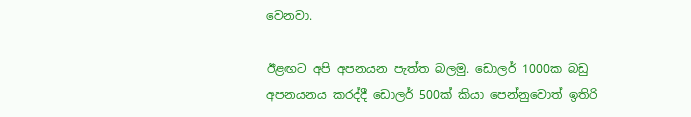වෙනවා.

ඊළඟට අපි අපනයන පැත්ත බලමු. ඩොලර් 1000ක බඩු අපනයනය කරද්දී ඩොලර් 500ක් කියා පෙන්නුවොත් ඉතිරි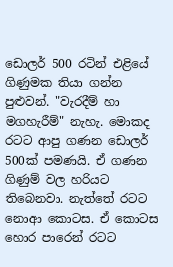ඩොලර් 500 රටින් එළියේ ගිණුමක තියා ගන්න පුළුවන්. "වැරදීම් හා මගහැරීම්" නැහැ. මොකද රටට ආපු ගණන ඩොලර් 500ක් පමණයි. ඒ ගණන ගිණුම් වල හරියට තිබෙනවා. නැත්තේ රටට නොආ කොටස. ඒ කොටස හොර පාරෙන් රටට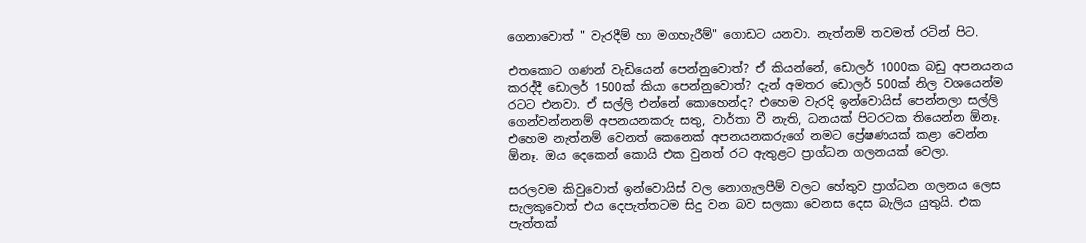ගෙනාවොත් " වැරදීම් හා මගහැරීම්" ගොඩට යනවා. නැත්නම් තවමත් රටින් පිට.

එතකොට ගණන් වැඩියෙන් පෙන්නුවොත්? ඒ කියන්නේ, ඩොලර් 1000ක බඩු අපනයනය කරද්දී ඩොලර් 1500ක් කියා පෙන්නුවොත්? දැන් අමතර ඩොලර් 500ක් නිල වශයෙන්ම රටට එනවා. ඒ සල්ලි එන්නේ කොහෙන්ද? එහෙම වැරදි ඉන්වොයිස් පෙන්නලා සල්ලි ගෙන්වන්නනම් අපනයනකරු සතු, වාර්තා වී නැති, ධනයක් පිටරටක තියෙන්න ඕනෑ. එහෙම නැත්නම් වෙනත් කෙනෙක් අපනයනකරුගේ නමට ප්‍රේෂණයක් කළා වෙන්න ඕනෑ. ඔය දෙකෙන් කොයි එක වුනත් රට ඇතුළට ප්‍රාග්ධන ගලනයක් වෙලා.

සරලවම කිවුවොත් ඉන්වොයිස් වල නොගැලපීම් වලට හේතුව ප්‍රාග්ධන ගලනය ලෙස සැලකුවොත් එය දෙපැත්තටම සිදු වන බව සලකා වෙනස දෙස බැලිය යුතුයි. එක පැත්තක්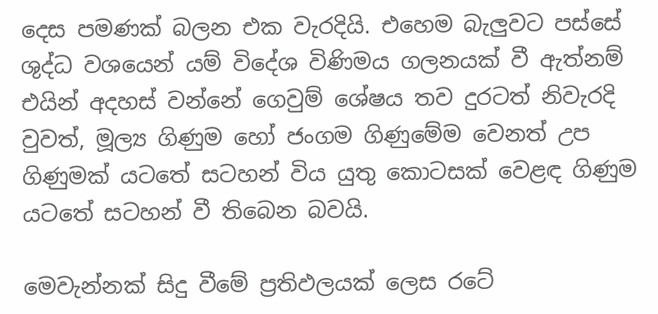දෙස පමණක් බලන එක වැරදියි. එහෙම බැලුවට පස්සේ ශුද්ධ වශයෙන් යම් විදේශ විණිමය ගලනයක් වී ඇත්නම් එයින් අදහස් වන්නේ ගෙවුම් ශේෂය තව දුරටත් නිවැරදි වුවත්, මූල්‍ය ගිණුම හෝ ජංගම ගිණුමේම වෙනත් උප ගිණුමක් යටතේ සටහන් විය යුතු කොටසක් වෙළඳ ගිණුම යටතේ සටහන් වී තිබෙන බවයි.

මෙවැන්නක් සිදු වීමේ ප්‍රතිඵලයක් ලෙස රටේ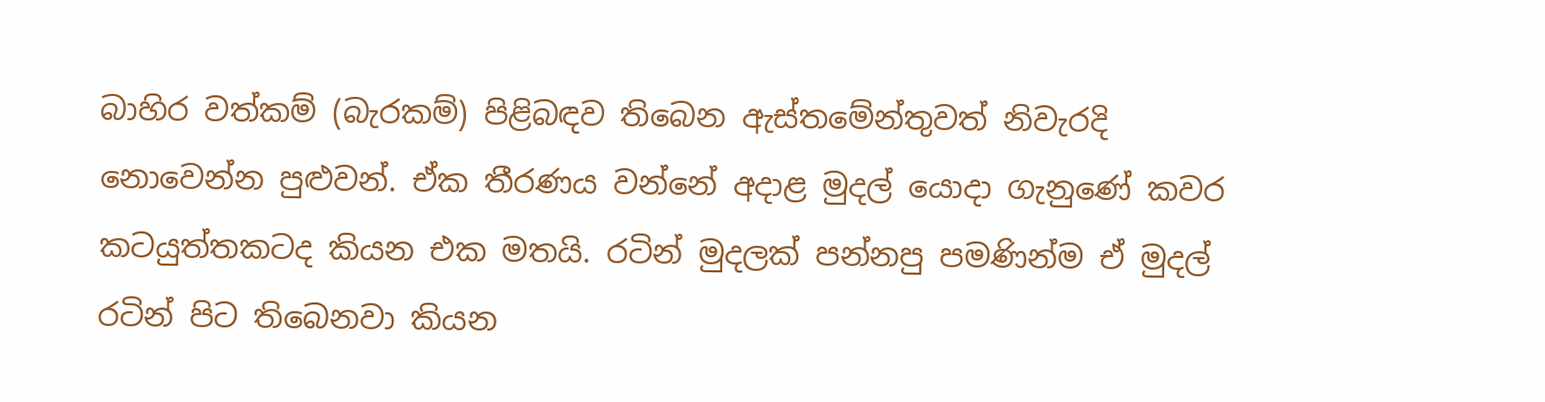බාහිර වත්කම් (බැරකම්) පිළිබඳව තිබෙන ඇස්තමේන්තුවත් නිවැරදි නොවෙන්න පුළුවන්. ඒක තීරණය වන්නේ අදාළ මුදල් යොදා ගැනුණේ කවර කටයුත්තකටද කියන එක මතයි. රටින් මුදලක් පන්නපු පමණින්ම ඒ මුදල් රටින් පිට තිබෙනවා කියන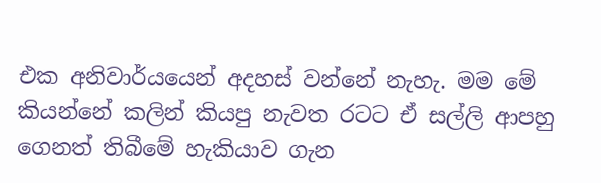එක අනිවාර්යයෙන් අදහස් වන්නේ නැහැ. මම මේ කියන්නේ කලින් කියපු නැවත රටට ඒ සල්ලි ආපහු ගෙනත් තිබීමේ හැකියාව ගැන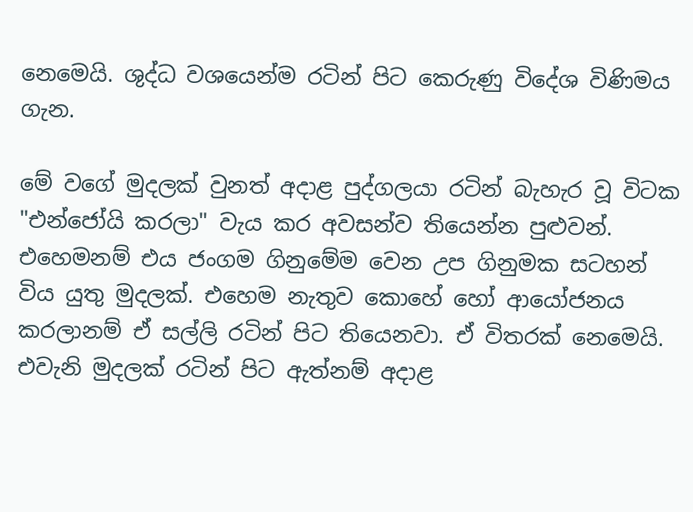නෙමෙයි. ශුද්ධ වශයෙන්ම රටින් පිට කෙරුණු විදේශ විණිමය ගැන.

මේ වගේ මුදලක් වුනත් අදාළ පුද්ගලයා රටින් බැහැර වූ විටක "එන්ජෝයි කරලා" වැය කර අවසන්ව තියෙන්න පුළුවන්. එහෙමනම් එය ජංගම ගිනුමේම වෙන උප ගිනුමක සටහන් විය යුතු මුදලක්. එහෙම නැතුව කොහේ හෝ ආයෝජනය කරලානම් ඒ සල්ලි රටින් පිට තියෙනවා. ඒ විතරක් නෙමෙයි. එවැනි මුදලක් රටින් පිට ඇත්නම් අදාළ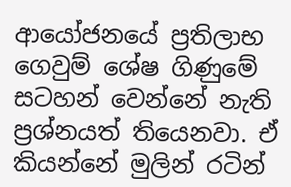ආයෝජනයේ ප්‍රතිලාභ ගෙවුම් ශේෂ ගිණුමේ සටහන් වෙන්නේ නැති ප්‍රශ්නයත් තියෙනවා. ඒ කියන්නේ මුලින් රටින්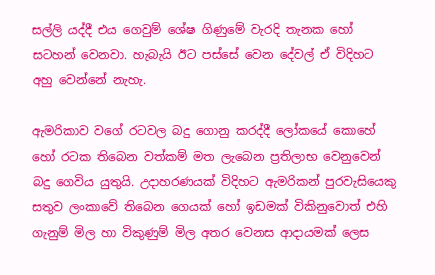සල්ලි යද්දී එය ගෙවුම් ශේෂ ගිණුමේ වැරදි තැනක හෝ සටහන් වෙනවා. හැබැයි ඊට පස්සේ වෙන දේවල් ඒ විදිහට අහු වෙන්නේ නැහැ.

ඇමරිකාව වගේ රටවල බදු ගොනු කරද්දී ලෝකයේ කොහේ හෝ රටක තිබෙන වත්කම් මත ලැබෙන ප්‍රතිලාභ වෙනුවෙන් බදු ගෙවිය යුතුයි. උදාහරණයක් විදිහට ඇමරිකන් පුරවැසියෙකු සතුව ලංකාවේ තිබෙන ගෙයක් හෝ ඉඩමක් විකිනුවොත් එහි ගැනුම් මිල හා විකුණුම් මිල අතර වෙනස ආදායමක් ලෙස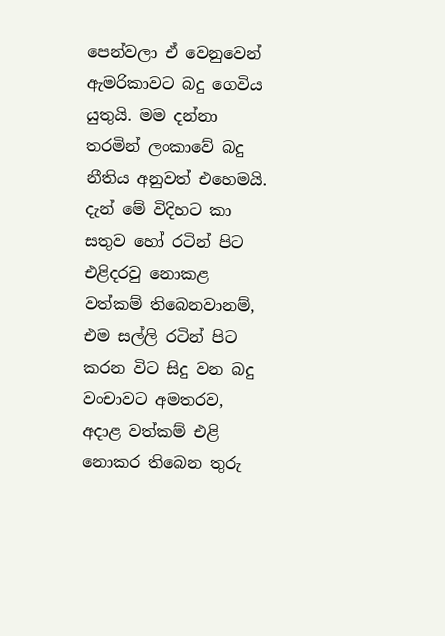පෙන්වලා ඒ වෙනුවෙන් ඇමරිකාවට බදු ගෙවිය යුතුයි. මම දන්නා තරමින් ලංකාවේ බදු නීතිය අනුවත් එහෙමයි. දැන් මේ විදිහට කා සතුව හෝ රටින් පිට එළිදරවු නොකළ වත්කම් තිබෙනවානම්, එම සල්ලි රටින් පිට කරන විට සිදු වන බදු වංචාවට අමතරව, අදාළ වත්කම් එළි නොකර තිබෙන තුරු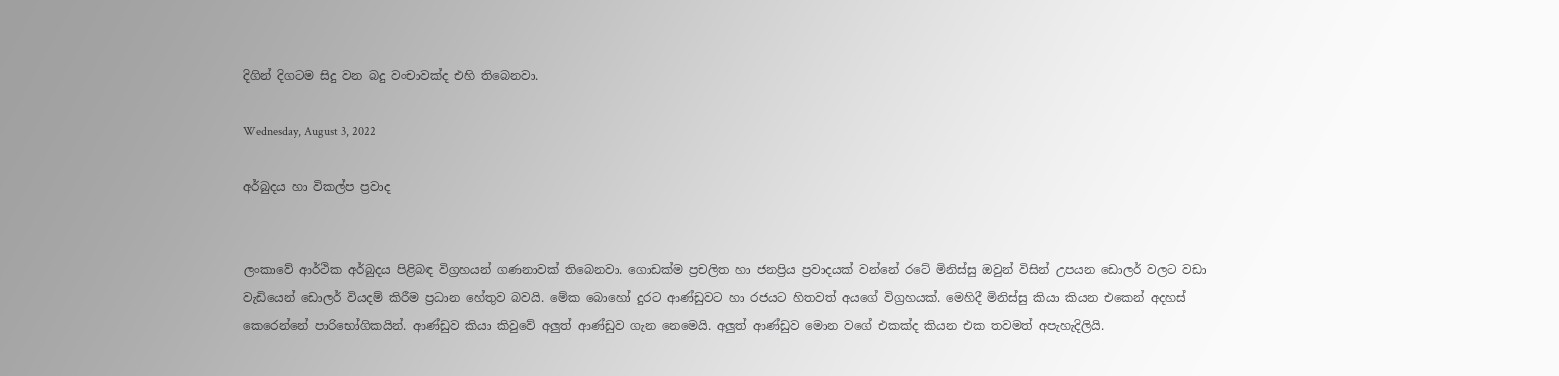දිගින් දිගටම සිදු වන බදු වංචාවක්ද එහි තිබෙනවා.

Wednesday, August 3, 2022

අර්බුදය හා විකල්ප ප්‍රවාද


ලංකාවේ ආර්ථික අර්බුදය පිළිබඳ විග්‍රහයන් ගණනාවක් තිබෙනවා. ගොඩක්ම ප්‍රචලිත හා ජනප්‍රිය ප්‍රවාදයක් වන්නේ රටේ මිනිස්සු ඔවුන් විසින් උපයන ඩොලර් වලට වඩා වැඩියෙන් ඩොලර් වියදම් කිරීම ප්‍රධාන හේතුව බවයි. මේක බොහෝ දුරට ආණ්ඩුවට හා රජයට හිතවත් අයගේ විග්‍රහයක්. මෙහිදී මිනිස්සු කියා කියන එකෙන් අදහස් කෙරෙන්නේ පාරිභෝගිකයින්. ආණ්ඩුව කියා කිවුවේ අලුත් ආණ්ඩුව ගැන නෙමෙයි. අලුත් ආණ්ඩුව මොන වගේ එකක්ද කියන එක තවමත් අපැහැදිලියි.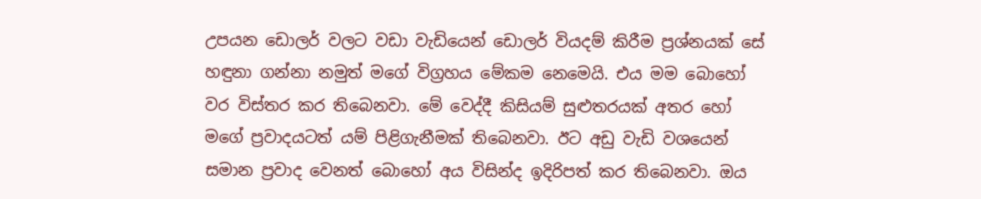උපයන ඩොලර් වලට වඩා වැඩියෙන් ඩොලර් වියදම් කිරීම ප්‍රශ්නයක් සේ හඳුනා ගන්නා නමුත් මගේ විග්‍රහය මේකම නෙමෙයි. එය මම බොහෝ වර විස්තර කර තිබෙනවා. මේ වෙද්දී කිසියම් සුළුතරයක් අතර හෝ මගේ ප්‍රවාදයටත් යම් පිළිගැනීමක් තිබෙනවා. ඊට අඩු වැඩි වශයෙන් සමාන ප්‍රවාද වෙනත් බොහෝ අය විසින්ද ඉදිරිපත් කර තිබෙනවා. ඔය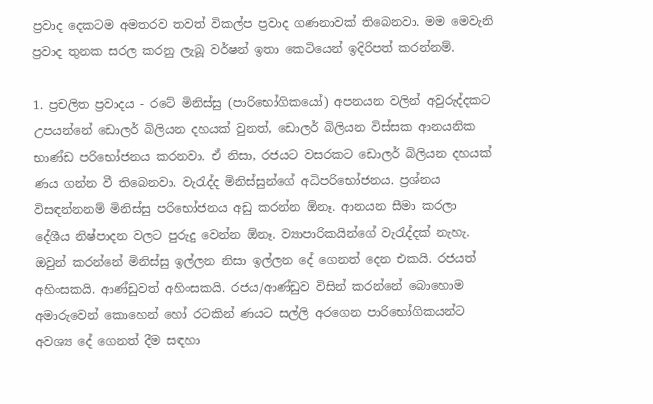ප්‍රවාද දෙකටම අමතරව තවත් විකල්ප ප්‍රවාද ගණනාවක් තිබෙනවා. මම මෙවැනි ප්‍රවාද තුනක සරල කරනු ලැබූ වර්ෂන් ඉතා කෙටියෙන් ඉදිරිපත් කරන්නම්.

1. ප්‍රචලිත ප්‍රවාදය - රටේ මිනිස්සු (පාරිභෝගිකයෝ) අපනයන වලින් අවුරුද්දකට උපයන්නේ ඩොලර් බිලියන දහයක් වුනත්, ඩොලර් බිලියන විස්සක ආනයනික භාණ්ඩ පරිභෝජනය කරනවා. ඒ නිසා, රජයට වසරකට ඩොලර් බිලියන දහයක් ණය ගන්න වී තිබෙනවා. වැරැද්ද මිනිස්සුන්ගේ අධිපරිභෝජනය. ප්‍රශ්නය විසඳන්නනම් මිනිස්සු පරිභෝජනය අඩු කරන්න ඕනෑ. ආනයන සීමා කරලා දේශීය නිෂ්පාදන වලට පුරුදු වෙන්න ඕනෑ. ව්‍යාපාරිකයින්ගේ වැරැද්දක් නැහැ. ඔවුන් කරන්නේ මිනිස්සු ඉල්ලන නිසා ඉල්ලන දේ ගෙනත් දෙන එකයි. රජයත් අහිංසකයි. ආණ්ඩුවත් අහිංසකයි. රජය/ආණ්ඩුව විසින් කරන්නේ බොහොම අමාරුවෙන් කොහෙන් හෝ රටකින් ණයට සල්ලි අරගෙන පාරිභෝගිකයන්ට අවශ්‍ය දේ ගෙනත් දීම සඳහා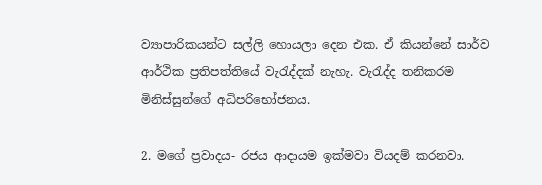ව්‍යාපාරිකයන්ට සල්ලි හොයලා දෙන එක. ඒ කියන්නේ සාර්ව ආර්ථික ප්‍රතිපත්තියේ වැරැද්දක් නැහැ. වැරැද්ද තනිකරම මිනිස්සුන්ගේ අධිපරිභෝජනය.

2. මගේ ප්‍රවාදය- රජය ආදායම ඉක්මවා වියදම් කරනවා.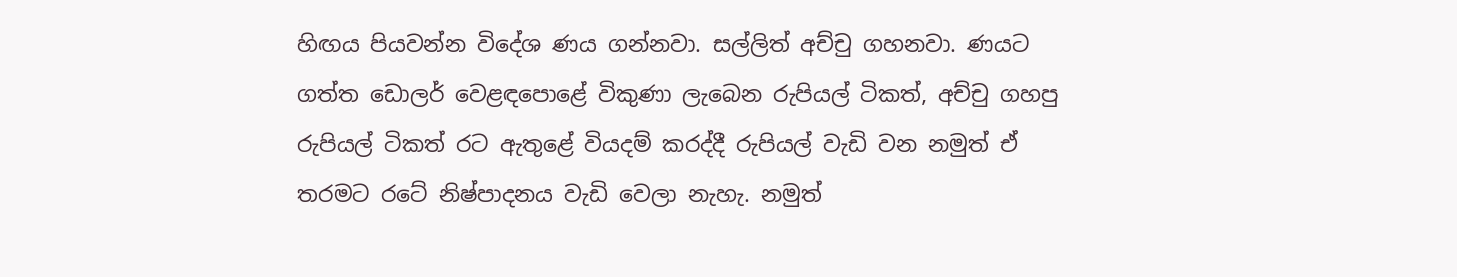හිඟය පියවන්න විදේශ ණය ගන්නවා. සල්ලිත් අච්චු ගහනවා. ණයට ගත්ත ඩොලර් වෙළඳපොළේ විකුණා ලැබෙන රුපියල් ටිකත්, අච්චු ගහපු රුපියල් ටිකත් රට ඇතුළේ වියදම් කරද්දී රුපියල් වැඩි වන නමුත් ඒ තරමට රටේ නිෂ්පාදනය වැඩි වෙලා නැහැ. නමුත්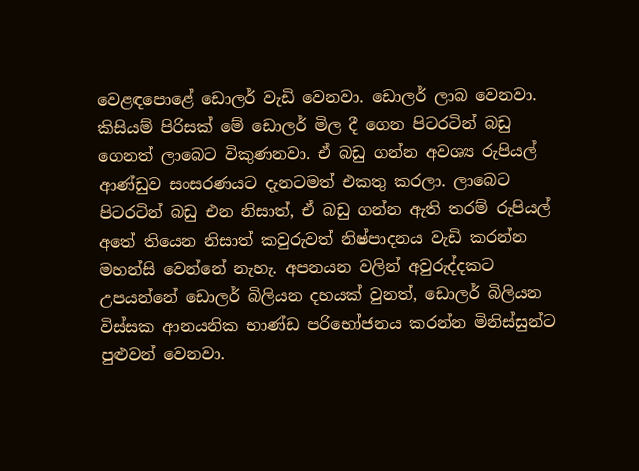වෙළඳපොළේ ඩොලර් වැඩි වෙනවා. ඩොලර් ලාබ වෙනවා. කිසියම් පිරිසක් මේ ඩොලර් මිල දී ගෙන පිටරටින් බඩු ගෙනත් ලාබෙට විකුණනවා. ඒ බඩු ගන්න අවශ්‍ය රුපියල් ආණ්ඩුව සංසරණයට දැනටමත් එකතු කරලා. ලාබෙට පිටරටින් බඩු එන නිසාත්, ඒ බඩු ගන්න ඇති තරම් රුපියල් අතේ තියෙන නිසාත් කවුරුවත් නිෂ්පාදනය වැඩි කරන්න මහන්සි වෙන්නේ නැහැ. අපනයන වලින් අවුරුද්දකට උපයන්නේ ඩොලර් බිලියන දහයක් වුනත්, ඩොලර් බිලියන විස්සක ආනයනික භාණ්ඩ පරිභෝජනය කරන්න මිනිස්සුන්ට පුළුවන් වෙනවා.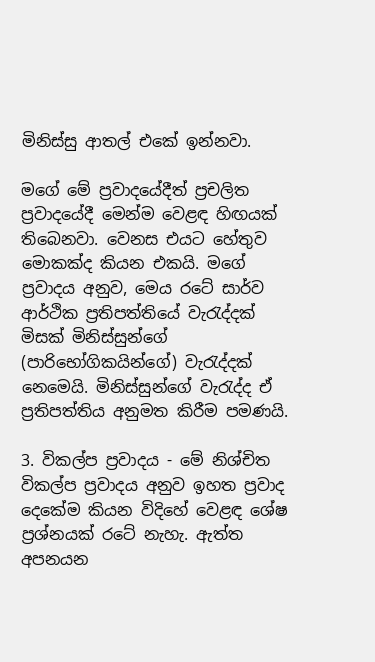මිනිස්සු ආතල් එකේ ඉන්නවා.

මගේ මේ ප්‍රවාදයේදීත් ප්‍රචලිත ප්‍රවාදයේදී මෙන්ම වෙළඳ හිඟයක් තිබෙනවා. වෙනස එයට හේතුව මොකක්ද කියන එකයි. මගේ ප්‍රවාදය අනුව, මෙය රටේ සාර්ව ආර්ථික ප්‍රතිපත්තියේ වැරැද්දක් මිසක් මිනිස්සුන්ගේ (පාරිභෝගිකයින්ගේ) වැරැද්දක් නෙමෙයි. මිනිස්සුන්ගේ වැරැද්ද ඒ ප්‍රතිපත්තිය අනුමත කිරීම පමණයි.

3. විකල්ප ප්‍රවාදය - මේ නිශ්චිත විකල්ප ප්‍රවාදය අනුව ඉහත ප්‍රවාද දෙකේම කියන විදිහේ වෙළඳ ශේෂ ප්‍රශ්නයක් රටේ නැහැ. ඇත්ත අපනයන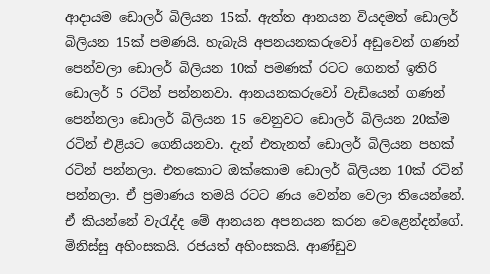ආදායම ඩොලර් බිලියන 15ක්. ඇත්ත ආනයන වියදමත් ඩොලර් බිලියන 15ක් පමණයි. හැබැයි අපනයනකරුවෝ අඩුවෙන් ගණන් පෙන්වලා ඩොලර් බිලියන 10ක් පමණක් රටට ගෙනත් ඉතිරි ඩොලර් 5 රටින් පන්නනවා. ආනයනකරුවෝ වැඩියෙන් ගණන් පෙන්නලා ඩොලර් බිලියන 15 වෙනුවට ඩොලර් බිලියන 20ක්ම රටින් එළියට ගෙනියනවා. දැන් එතැනත් ඩොලර් බිලියන පහක් රටින් පන්නලා. එතකොට ඔක්කොම ඩොලර් බිලියන 10ක් රටින් පන්නලා. ඒ ප්‍රමාණය තමයි රටට ණය වෙන්න වෙලා තියෙන්නේ. ඒ කියන්නේ වැරැද්ද මේ ආනයන අපනයන කරන වෙළෙන්දන්ගේ. මිනිස්සු අහිංසකයි. රජයත් අහිංසකයි. ආණ්ඩුව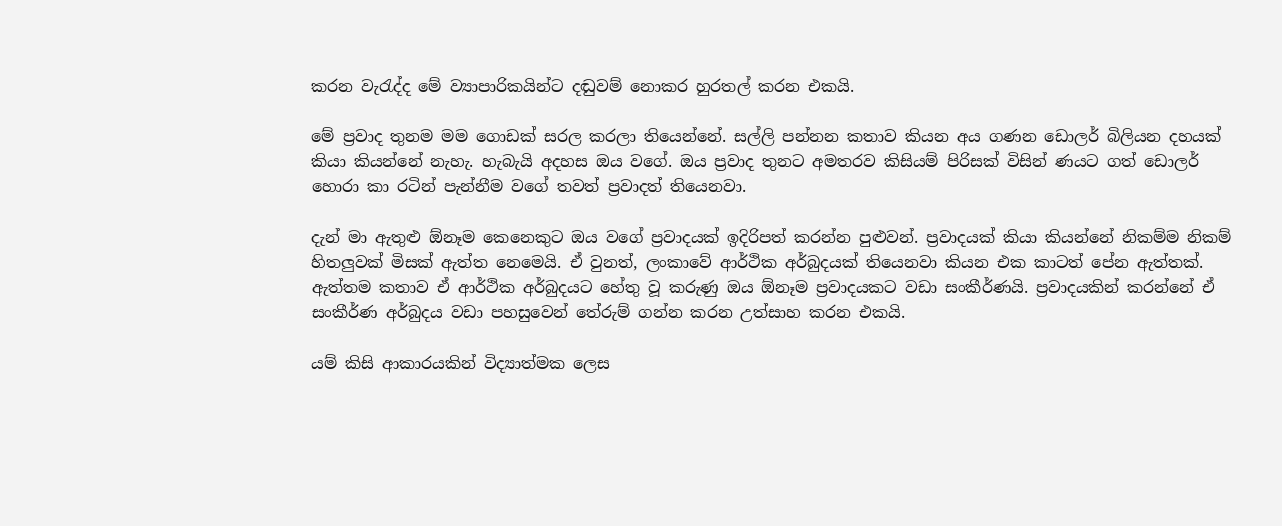කරන වැරැද්ද මේ ව්‍යාපාරිකයින්ට දඬුවම් නොකර හුරතල් කරන එකයි.

මේ ප්‍රවාද තුනම මම ගොඩක් සරල කරලා තියෙන්නේ. සල්ලි පන්නන කතාව කියන අය ගණන ඩොලර් බිලියන දහයක් කියා කියන්නේ නැහැ. හැබැයි අදහස ඔය වගේ. ඔය ප්‍රවාද තුනට අමතරව කිසියම් පිරිසක් විසින් ණයට ගත් ඩොලර් හොරා කා රටින් පැන්නීම වගේ තවත් ප්‍රවාදත් තියෙනවා.

දැන් මා ඇතුළු ඕනෑම කෙනෙකුට ඔය වගේ ප්‍රවාදයක් ඉදිරිපත් කරන්න පුළුවන්. ප්‍රවාදයක් කියා කියන්නේ නිකම්ම නිකම් හිතලුවක් මිසක් ඇත්ත නෙමෙයි. ඒ වුනත්, ලංකාවේ ආර්ථික අර්බුදයක් තියෙනවා කියන එක කාටත් පේන ඇත්තක්. ඇත්තම කතාව ඒ ආර්ථික අර්බුදයට හේතු වූ කරුණු ඔය ඕනෑම ප්‍රවාදයකට වඩා සංකීර්ණයි. ප්‍රවාදයකින් කරන්නේ ඒ සංකීර්ණ අර්බුදය වඩා පහසුවෙන් තේරුම් ගන්න කරන උත්සාහ කරන එකයි.

යම් කිසි ආකාරයකින් විද්‍යාත්මක ලෙස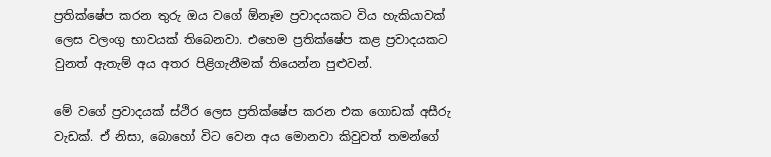ප්‍රතික්ෂේප කරන තුරු ඔය වගේ ඕනෑම ප්‍රවාදයකට විය හැකියාවක් ලෙස වලංගු භාවයක් තිබෙනවා. එහෙම ප්‍රතික්ෂේප කළ ප්‍රවාදයකට වුනත් ඇතැම් අය අතර පිළිගැනීමක් තියෙන්න පුළුවන්.

මේ වගේ ප්‍රවාදයක් ස්ථිර ලෙස ප්‍රතික්ෂේප කරන එක ගොඩක් අසීරු වැඩක්. ඒ නිසා, බොහෝ විට වෙන අය මොනවා කිවුවත් තමන්ගේ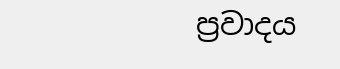ප්‍රවාදය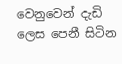වෙනුවෙන් දැඩි ලෙස පෙනී සිටින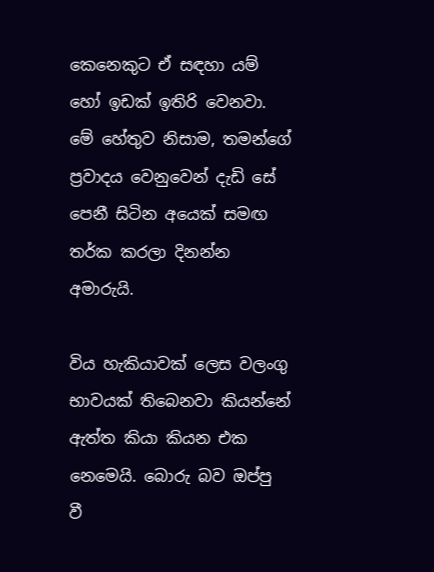කෙනෙකුට ඒ සඳහා යම් හෝ ඉඩක් ඉතිරි වෙනවා. මේ හේතුව නිසාම, තමන්ගේ ප්‍රවාදය වෙනුවෙන් දැඩි සේ පෙනී සිටින අයෙක් සමඟ තර්ක කරලා දිනන්න අමාරුයි.

විය හැකියාවක් ලෙස වලංගු භාවයක් තිබෙනවා කියන්නේ ඇත්ත කියා කියන එක නෙමෙයි. බොරු බව ඔප්පු වී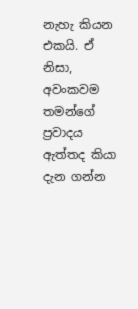නැහැ කියන එකයි. ඒ නිසා, අවංකවම තමන්ගේ ප්‍රවාදය ඇත්තද කියා දැන ගන්න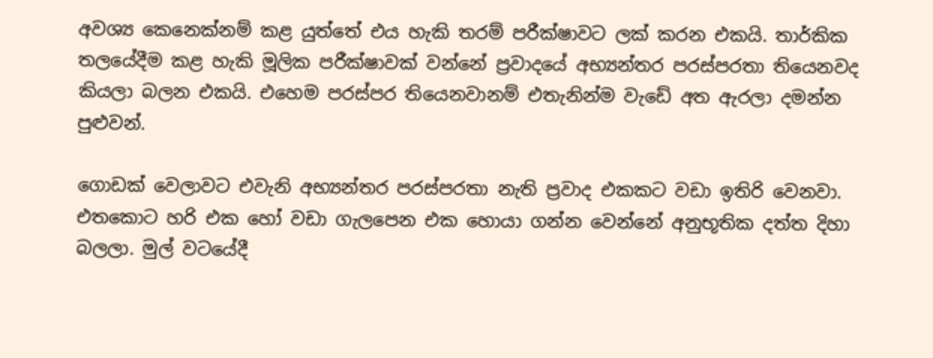අවශ්‍ය කෙනෙක්නම් කළ යුත්තේ එය හැකි තරම් පරීක්ෂාවට ලක් කරන එකයි. තාර්කික තලයේදීම කළ හැකි මූලික පරීක්ෂාවක් වන්නේ ප්‍රවාදයේ අභ්‍යන්තර පරස්පරතා තියෙනවද කියලා බලන එකයි. එහෙම පරස්පර තියෙනවානම් එතැනින්ම වැඩේ අත ඇරලා දමන්න පුළුවන්.

ගොඩක් වෙලාවට එවැනි අභ්‍යන්තර පරස්පරතා නැති ප්‍රවාද එකකට වඩා ඉතිරි වෙනවා. එතකොට හරි එක හෝ වඩා ගැලපෙන එක හොයා ගන්න වෙන්නේ අනුභූතික දත්ත දිහා බලලා. මුල් වටයේදී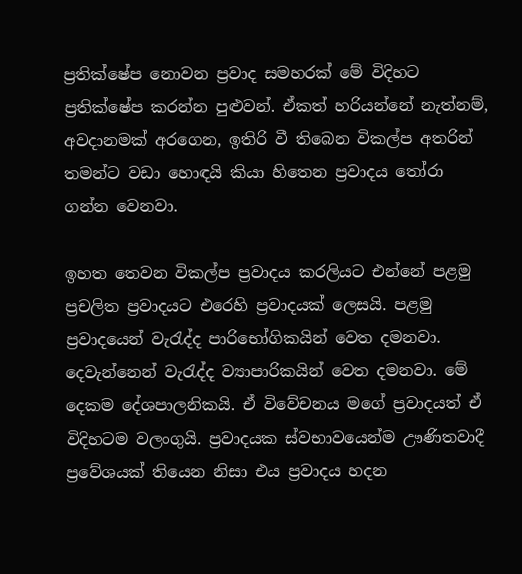ප්‍රතික්ෂේප නොවන ප්‍රවාද සමහරක් මේ විදිහට ප්‍රතික්ෂේප කරන්න පුළුවන්. ඒකත් හරියන්නේ නැත්නම්, අවදානමක් අරගෙන, ඉතිරි වී තිබෙන විකල්ප අතරින් තමන්ට වඩා හොඳයි කියා හිතෙන ප්‍රවාදය තෝරා ගන්න වෙනවා.

ඉහත තෙවන විකල්ප ප්‍රවාදය කරලියට එන්නේ පළමු ප්‍රචලිත ප්‍රවාදයට එරෙහි ප්‍රවාදයක් ලෙසයි. පළමු ප්‍රවාදයෙන් වැරැද්ද පාරිභෝගිකයින් වෙත දමනවා. දෙවැන්නෙන් වැරැද්ද ව්‍යාපාරිකයින් වෙත දමනවා. මේ දෙකම දේශපාලනිකයි. ඒ විවේචනය මගේ ප්‍රවාදයත් ඒ විදිහටම වලංගුයි. ප්‍රවාදයක ස්වභාවයෙන්ම ඌණිතවාදී ප්‍රවේශයක් තියෙන නිසා එය ප්‍රවාදය හදන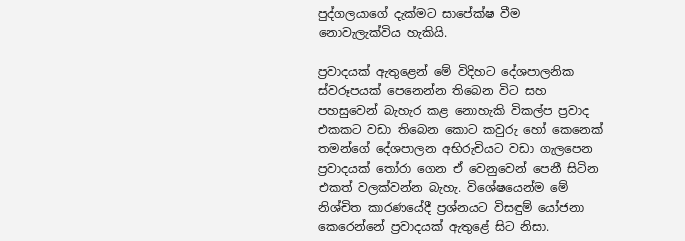පුද්ගලයාගේ දැක්මට සාපේක්ෂ වීම නොවැලැක්විය හැකියි.

ප්‍රවාදයක් ඇතුළෙන් මේ විදිහට දේශපාලනික ස්වරූපයක් පෙනෙන්න තිබෙන විට සහ පහසුවෙන් බැහැර කළ නොහැකි විකල්ප ප්‍රවාද එකකට වඩා තිබෙන කොට කවුරු හෝ කෙනෙක් තමන්ගේ දේශපාලන අභිරුචියට වඩා ගැලපෙන ප්‍රවාදයක් තෝරා ගෙන ඒ වෙනුවෙන් පෙනී සිටින එකත් වලක්වන්න බැහැ. විශේෂයෙන්ම මේ නිශ්චිත කාරණයේදී ප්‍රශ්නයට විසඳුම් යෝජනා කෙරෙන්නේ ප්‍රවාදයක් ඇතුළේ සිට නිසා.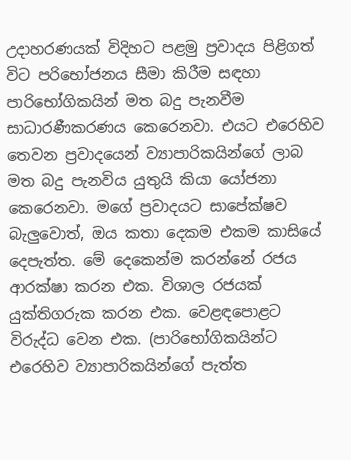උදාහරණයක් විදිහට පළමු ප්‍රවාදය පිළිගත් විට පරිභෝජනය සීමා කිරීම සඳහා පාරිභෝගිකයින් මත බදු පැනවීම සාධාරණීකරණය කෙරෙනවා. එයට එරෙහිව තෙවන ප්‍රවාදයෙන් ව්‍යාපාරිකයින්ගේ ලාබ මත බදු පැනවිය යුතුයි කියා යෝජනා කෙරෙනවා. මගේ ප්‍රවාදයට සාපේක්ෂව බැලුවොත්, ඔය කතා දෙකම එකම කාසියේ දෙපැත්ත. මේ දෙකෙන්ම කරන්නේ රජය ආරක්ෂා කරන එක. විශාල රජයක් යුක්තිගරුක කරන එක. වෙළඳපොළට විරුද්ධ වෙන එක. (පාරිභෝගිකයින්ට එරෙහිව ව්‍යාපාරිකයින්ගේ පැත්ත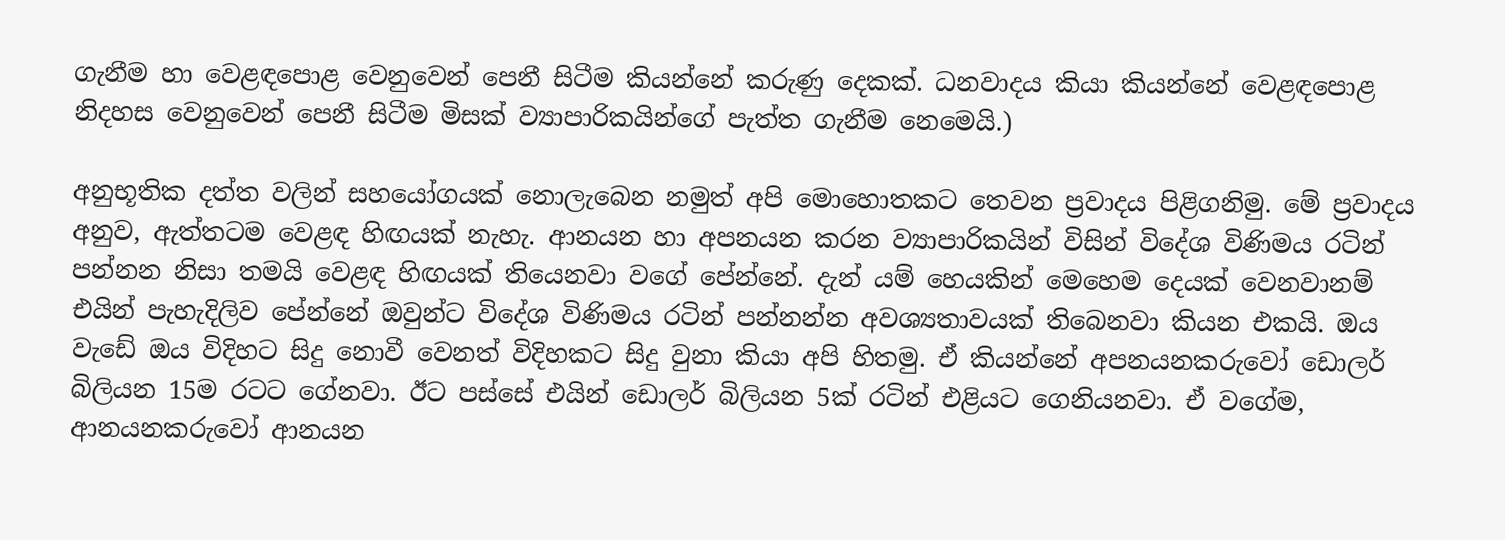ගැනීම හා වෙළඳපොළ වෙනුවෙන් පෙනී සිටීම කියන්නේ කරුණු දෙකක්. ධනවාදය කියා කියන්නේ වෙළඳපොළ නිදහස වෙනුවෙන් පෙනී සිටීම මිසක් ව්‍යාපාරිකයින්ගේ පැත්ත ගැනීම නෙමෙයි.)

අනුභූතික දත්ත වලින් සහයෝගයක් නොලැබෙන නමුත් අපි මොහොතකට තෙවන ප්‍රවාදය පිළිගනිමු. මේ ප්‍රවාදය අනුව, ඇත්තටම වෙළඳ හිඟයක් නැහැ. ආනයන හා අපනයන කරන ව්‍යාපාරිකයින් විසින් විදේශ විණිමය රටින් පන්නන නිසා තමයි වෙළඳ හිඟයක් තියෙනවා වගේ පේන්නේ. දැන් යම් හෙයකින් මෙහෙම දෙයක් වෙනවානම් එයින් පැහැදිලිව පේන්නේ ඔවුන්ට විදේශ විණිමය රටින් පන්නන්න අවශ්‍යතාවයක් තිබෙනවා කියන එකයි. ඔය වැඩේ ඔය විදිහට සිදු නොවී වෙනත් විදිහකට සිදු වුනා කියා අපි හිතමු. ඒ කියන්නේ අපනයනකරුවෝ ඩොලර් බිලියන 15ම රටට ගේනවා. ඊට පස්සේ එයින් ඩොලර් බිලියන 5ක් රටින් එළියට ගෙනියනවා. ඒ වගේම, ආනයනකරුවෝ ආනයන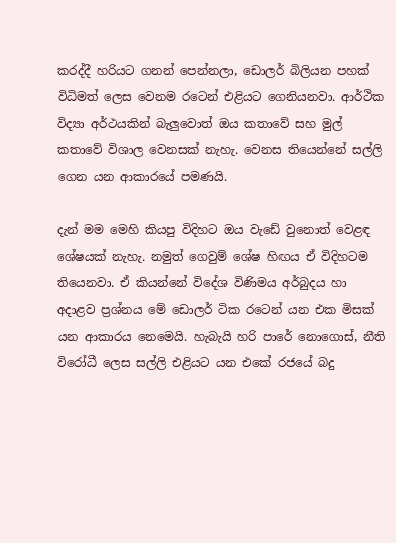කරද්දී හරියට ගනන් පෙන්නලා, ඩොලර් බිලියන පහක් විධිමත් ලෙස වෙනම රටෙන් එළියට ගෙනියනවා. ආර්ථික විද්‍යා අර්ථයකින් බැලුවොත් ඔය කතාවේ සහ මුල් කතාවේ විශාල වෙනසක් නැහැ. වෙනස තියෙන්නේ සල්ලි ගෙන යන ආකාරයේ පමණයි.

දැන් මම මෙහි කියපු විදිහට ඔය වැඩේ වුනොත් වෙළඳ ශේෂයක් නැහැ. නමුත් ගෙවුම් ශේෂ හිඟය ඒ විදිහටම තියෙනවා. ඒ කියන්නේ විදේශ විණිමය අර්බුදය හා අදාළව ප්‍රශ්නය මේ ඩොලර් ටික රටෙන් යන එක මිසක් යන ආකාරය නෙමෙයි. හැබැයි හරි පාරේ නොගොස්, නීති විරෝධී ලෙස සල්ලි එළියට යන එකේ රජයේ බදු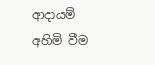ආදායම් අහිමි වීම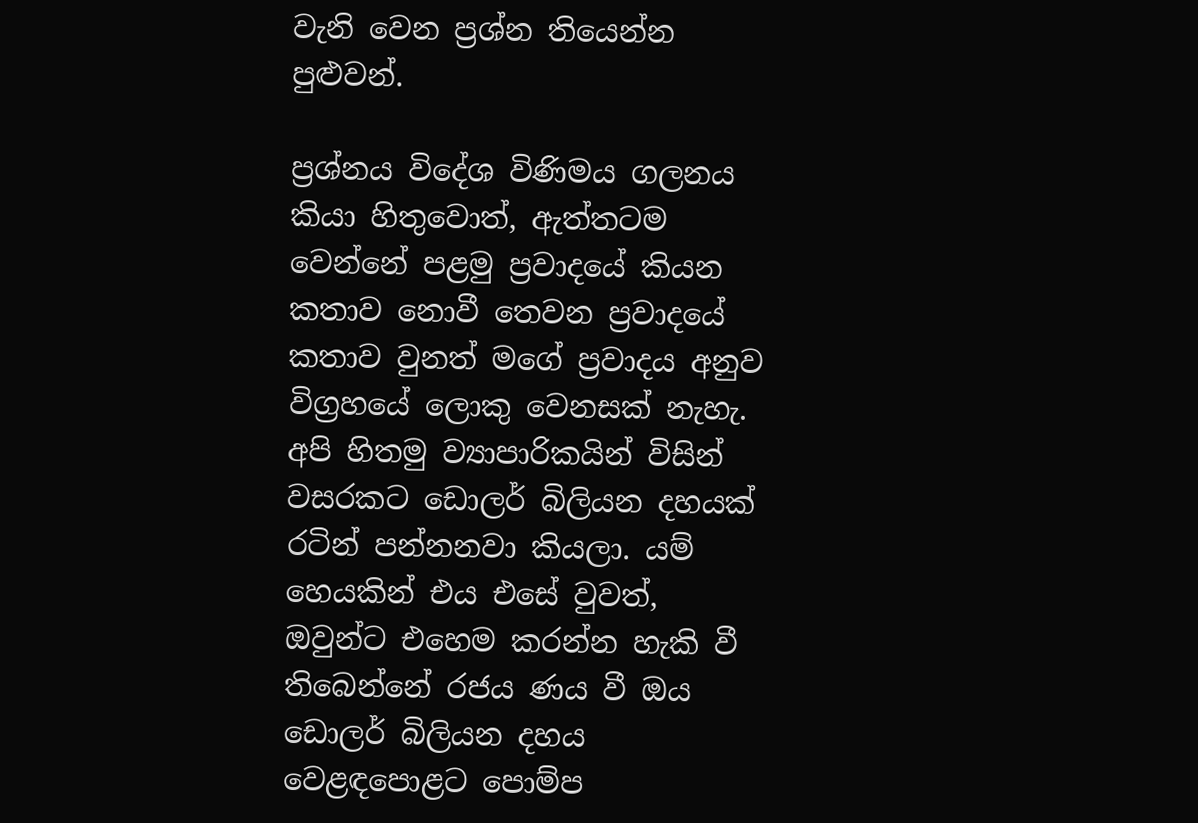වැනි වෙන ප්‍රශ්න තියෙන්න පුළුවන්.

ප්‍රශ්නය විදේශ විණිමය ගලනය කියා හිතුවොත්, ඇත්තටම වෙන්නේ පළමු ප්‍රවාදයේ කියන කතාව නොවී තෙවන ප්‍රවාදයේ කතාව වුනත් මගේ ප්‍රවාදය අනුව විග්‍රහයේ ලොකු වෙනසක් නැහැ. අපි හිතමු ව්‍යාපාරිකයින් විසින් වසරකට ඩොලර් බිලියන දහයක් රටින් පන්නනවා කියලා. යම් හෙයකින් එය එසේ වුවත්, ඔවුන්ට එහෙම කරන්න හැකි වී තිබෙන්නේ රජය ණය වී ඔය ඩොලර් බිලියන දහය වෙළඳපොළට පොම්ප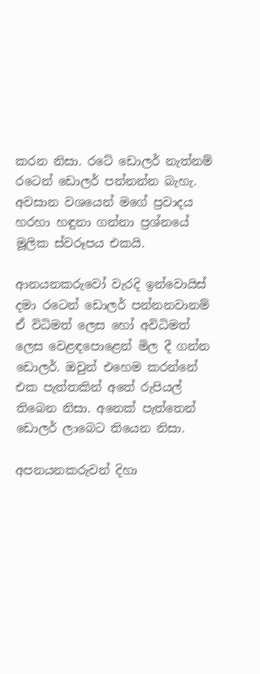කරන නිසා. රටේ ඩොලර් නැත්නම් රටෙන් ඩොලර් පන්නන්න බැහැ. අවසාන වශයෙන් මගේ ප්‍රවාදය හරහා හඳුනා ගන්නා ප්‍රශ්නයේ මූලික ස්වරූපය එකයි.

ආනයනකරුවෝ වැරදි ඉන්වොයිස් දමා රටෙන් ඩොලර් පන්නනවානම් ඒ විධිමත් ලෙස හෝ අවිධිමත් ලෙස වෙළඳපොළෙන් මිල දී ගන්න ඩොලර්. ඔවුන් එහෙම කරන්නේ එක පැත්තකින් අතේ රුපියල් තිබෙන නිසා. අනෙක් පැත්තෙන් ඩොලර් ලාබෙට තියෙන නිසා.

අපනයනකරුවන් දිහා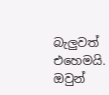බැලුවත් එහෙමයි. ඔවුන්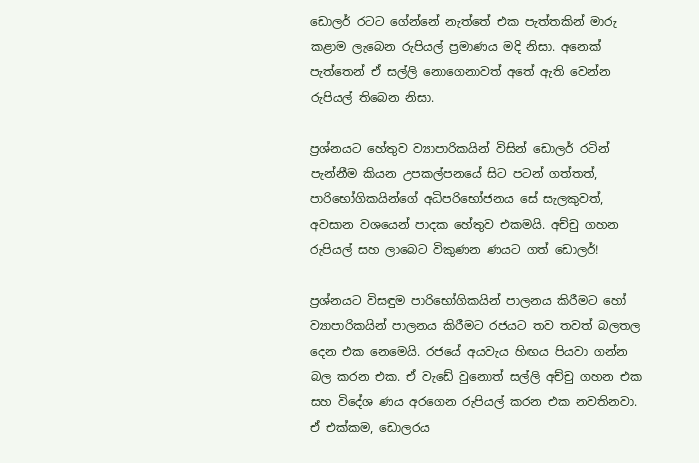ඩොලර් රටට ගේන්නේ නැත්තේ එක පැත්තකින් මාරු කළාම ලැබෙන රුපියල් ප්‍රමාණය මදි නිසා. අනෙක් පැත්තෙන් ඒ සල්ලි නොගෙනාවත් අතේ ඇති වෙන්න රුපියල් තිබෙන නිසා.

ප්‍රශ්නයට හේතුව ව්‍යාපාරිකයින් විසින් ඩොලර් රටින් පැන්නීම කියන උපකල්පනයේ සිට පටන් ගත්තත්, පාරිභෝගිකයින්ගේ අධිපරිභෝජනය සේ සැලකුවත්,  අවසාන වශයෙන් පාදක හේතුව එකමයි. අච්චු ගහන රුපියල් සහ ලාබෙට විකුණන ණයට ගත් ඩොලර්!

ප්‍රශ්නයට විසඳුම පාරිභෝගිකයින් පාලනය කිරීමට හෝ ව්‍යාපාරිකයින් පාලනය කිරීමට රජයට තව තවත් බලතල දෙන එක නෙමෙයි. රජයේ අයවැය හිඟය පියවා ගන්න බල කරන එක. ඒ වැඩේ වුනොත් සල්ලි අච්චු ගහන එක සහ විදේශ ණය අරගෙන රුපියල් කරන එක නවතිනවා. ඒ එක්කම, ඩොලරය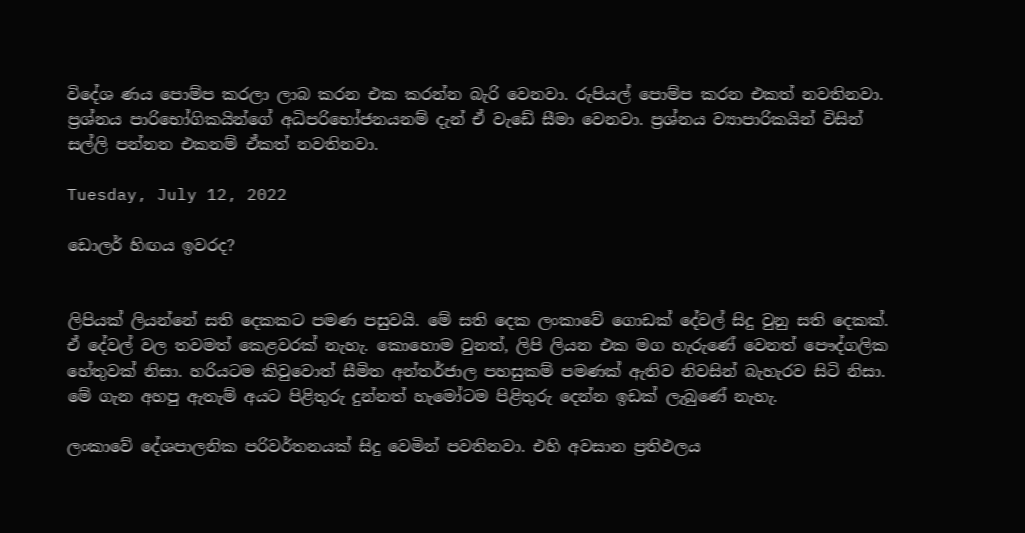විදේශ ණය පොම්ප කරලා ලාබ කරන එක කරන්න බැරි වෙනවා. රුපියල් පොම්ප කරන එකත් නවතිනවා. ප්‍රශ්නය පාරිභෝගිකයින්ගේ අධිපරිභෝජනයනම් දැන් ඒ වැඩේ සීමා වෙනවා. ප්‍රශ්නය ව්‍යාපාරිකයින් විසින් සල්ලි පන්නන එකනම් ඒකත් නවතිනවා.

Tuesday, July 12, 2022

ඩොලර් හිඟය ඉවරද?


ලිපියක් ලියන්නේ සති දෙකකට පමණ පසුවයි. මේ සති දෙක ලංකාවේ ගොඩක් දේවල් සිදු වුනු සති දෙකක්. ඒ දේවල් වල තවමත් කෙළවරක් නැහැ. කොහොම වුනත්, ලිපි ලියන එක මග හැරුණේ වෙනත් පෞද්ගලික හේතුවක් නිසා. හරියටම කිවුවොත් සීමිත අන්තර්ජාල පහසුකම් පමණක් ඇතිව නිවසින් බැහැරව සිටි නිසා. මේ ගැන අහපු ඇතැම් අයට පිළිතුරු දුන්නත් හැමෝටම පිළිතුරු දෙන්න ඉඩක් ලැබුණේ නැහැ.

ලංකාවේ දේශපාලනික පරිවර්තනයක් සිදු වෙමින් පවතිනවා. එහි අවසාන ප්‍රතිඵලය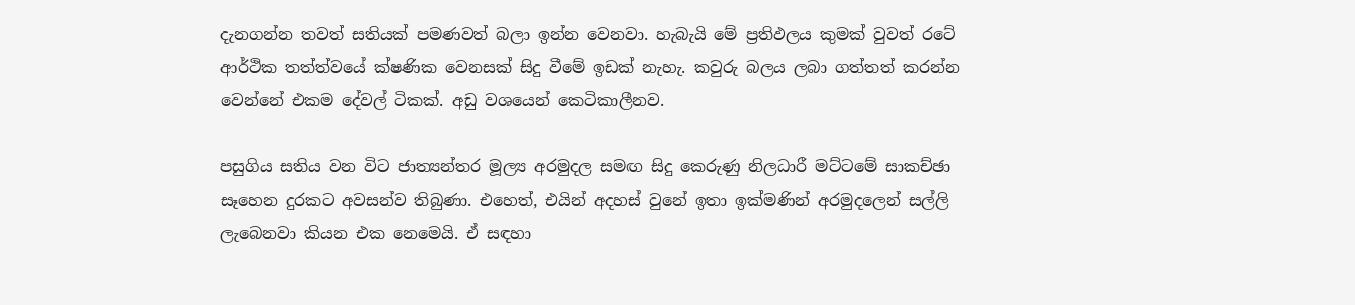දැනගන්න තවත් සතියක් පමණවත් බලා ඉන්න වෙනවා. හැබැයි මේ ප්‍රතිඵලය කුමක් වුවත් රටේ ආර්ථික තත්ත්වයේ ක්ෂණික වෙනසක් සිදු වීමේ ඉඩක් නැහැ. කවුරු බලය ලබා ගත්තත් කරන්න වෙන්නේ එකම දේවල් ටිකක්. අඩු වශයෙන් කෙටිකාලීනව.

පසුගිය සතිය වන විට ජාත්‍යන්තර මූල්‍ය අරමුදල සමඟ සිදු කෙරුණු නිලධාරී මට්ටමේ සාකච්ඡා සෑහෙන දුරකට අවසන්ව තිබුණා. එහෙත්, එයින් අදහස් වුනේ ඉතා ඉක්මණින් අරමුදලෙන් සල්ලි ලැබෙනවා කියන එක නෙමෙයි. ඒ සඳහා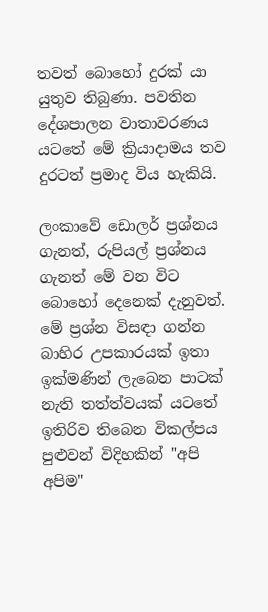තවත් බොහෝ දුරක් යා යුතුව තිබුණා. පවතින දේශපාලන වාතාවරණය යටතේ මේ ක්‍රියාදාමය තව දුරටත් ප්‍රමාද විය හැකියි.

ලංකාවේ ඩොලර් ප්‍රශ්නය ගැනත්, රුපියල් ප්‍රශ්නය ගැනත් මේ වන විට බොහෝ දෙනෙක් දැනුවත්. මේ ප්‍රශ්න විසඳා ගන්න බාහිර උපකාරයක් ඉතා ඉක්මණින් ලැබෙන පාටක් නැති තත්ත්වයක් යටතේ ඉතිරිව තිබෙන විකල්පය පුළුවන් විදිහකින් "අපි අපිම"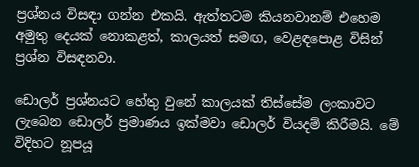ප්‍රශ්නය විසඳා ගන්න එකයි. ඇත්තටම කියනවානම් එහෙම අමුතු දෙයක් නොකළත්, කාලයත් සමඟ, වෙළඳපොළ විසින් ප්‍රශ්න විසඳනවා.

ඩොලර් ප්‍රශ්නයට හේතු වුනේ කාලයක් තිස්සේම ලංකාවට ලැබෙන ඩොලර් ප්‍රමාණය ඉක්මවා ඩොලර් වියදම් කිරීමයි. මේ විදිහට නූපයූ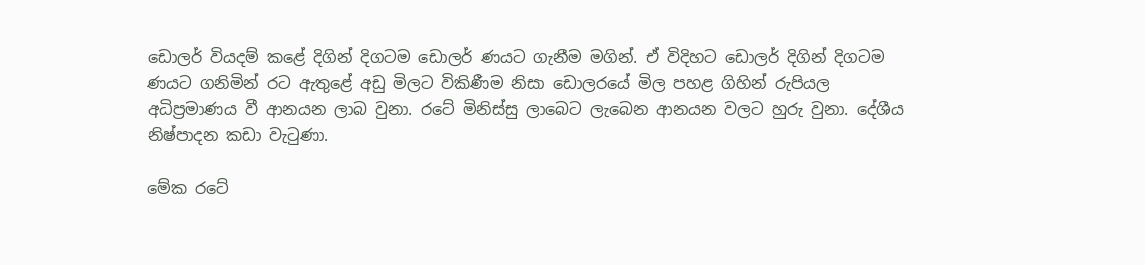ඩොලර් වියදම් කළේ දිගින් දිගටම ඩොලර් ණයට ගැනීම මගින්. ඒ විදිහට ඩොලර් දිගින් දිගටම ණයට ගනිමින් රට ඇතුළේ අඩු මිලට විකිණීම නිසා ඩොලරයේ මිල පහළ ගිහින් රුපියල අධිප්‍රමාණය වී ආනයන ලාබ වුනා. රටේ මිනිස්සු ලාබෙට ලැබෙන ආනයන වලට හුරු වුනා. දේශීය නිෂ්පාදන කඩා වැටුණා.

මේක රටේ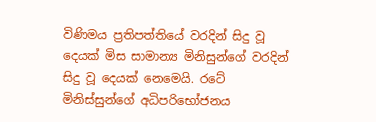විණිමය ප්‍රතිපත්තියේ වරදින් සිදු වූ දෙයක් මිස සාමාන්‍ය මිනිසුන්ගේ වරදින් සිදු වූ දෙයක් නෙමෙයි. රටේ මිනිස්සුන්ගේ අධිපරිභෝජනය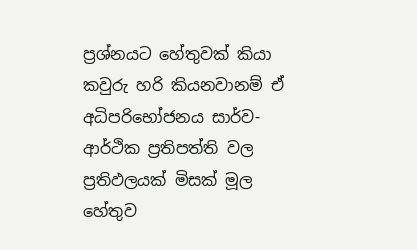ප්‍රශ්නයට හේතුවක් කියා කවුරු හරි කියනවානම් ඒ අධිපරිභෝජනය සාර්ව-ආර්ථික ප්‍රතිපත්ති වල ප්‍රතිඵලයක් මිසක් මූල හේතුව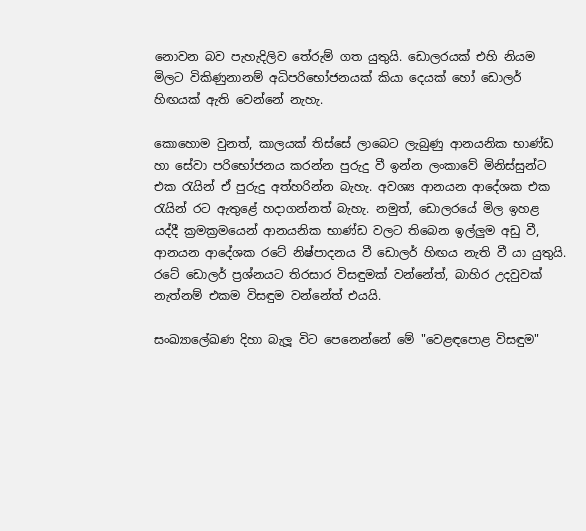නොවන බව පැහැදිලිව තේරුම් ගත යුතුයි. ඩොලරයක් එහි නියම මිලට විකිණුනානම් අධිපරිභෝජනයක් කියා දෙයක් හෝ ඩොලර් හිඟයක් ඇති වෙන්නේ නැහැ.

කොහොම වුනත්, කාලයක් තිස්සේ ලාබෙට ලැබුණු ආනයනික භාණ්ඩ හා සේවා පරිභෝජනය කරන්න පුරුදු වී ඉන්න ලංකාවේ මිනිස්සුන්ට එක රැයින් ඒ පුරුදු අත්හරින්න බැහැ. අවශ්‍ය ආනයන ආදේශක එක රැයින් රට ඇතුළේ හදාගන්නත් බැහැ. නමුත්, ඩොලරයේ මිල ඉහළ යද්දී ක්‍රමක්‍රමයෙන් ආනයනික භාණ්ඩ වලට තිබෙන ඉල්ලුම අඩු වී, ආනයන ආදේශක රටේ නිෂ්පාදනය වී ඩොලර් හිඟය නැති වී යා යුතුයි. රටේ ඩොලර් ප්‍රශ්නයට තිරසාර විසඳුමක් වන්නේත්, බාහිර උදවුවක් නැත්නම් එකම විසඳුම වන්නේත් එයයි.

සංඛ්‍යාලේඛණ දිහා බැලූ විට පෙනෙන්නේ මේ "වෙළඳපොළ විසඳුම"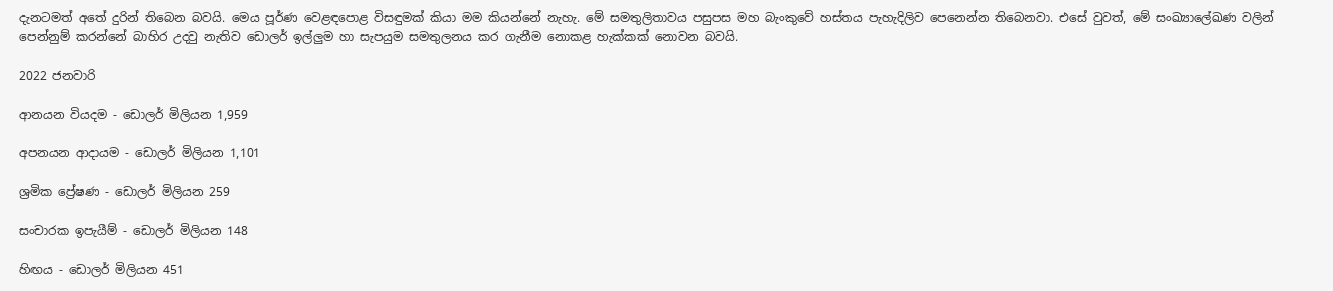දැනටමත් අතේ දුරින් තිබෙන බවයි. මෙය පූර්ණ වෙළඳපොළ විසඳුමක් කියා මම කියන්නේ නැහැ. මේ සමතුලිතාවය පසුපස මහ බැංකුවේ හස්තය පැහැදිලිව පෙනෙන්න තිබෙනවා. එසේ වුවත්, මේ සංඛ්‍යාලේඛණ වලින් පෙන්නුම් කරන්නේ බාහිර උදවු නැතිව ඩොලර් ඉල්ලුම හා සැපයුම සමතුලනය කර ගැනීම නොකළ හැක්කක් නොවන බවයි.

2022 ජනවාරි

ආනයන වියදම - ඩොලර් මිලියන 1,959

අපනයන ආදායම - ඩොලර් මිලියන 1,101

ශ්‍රමික ප්‍රේෂණ - ඩොලර් මිලියන 259

සංචාරක ඉපැයීම් - ඩොලර් මිලියන 148

හිඟය - ඩොලර් මිලියන 451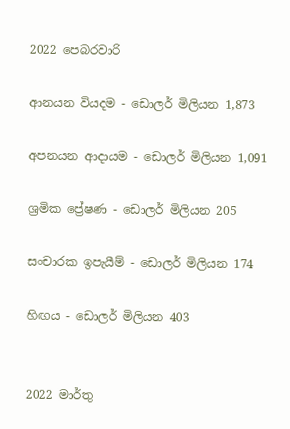2022 පෙබරවාරි

ආනයන වියදම - ඩොලර් මිලියන 1,873

අපනයන ආදායම - ඩොලර් මිලියන 1,091

ශ්‍රමික ප්‍රේෂණ - ඩොලර් මිලියන 205

සංචාරක ඉපැයීම් - ඩොලර් මිලියන 174

හිඟය - ඩොලර් මිලියන 403


2022 මාර්තු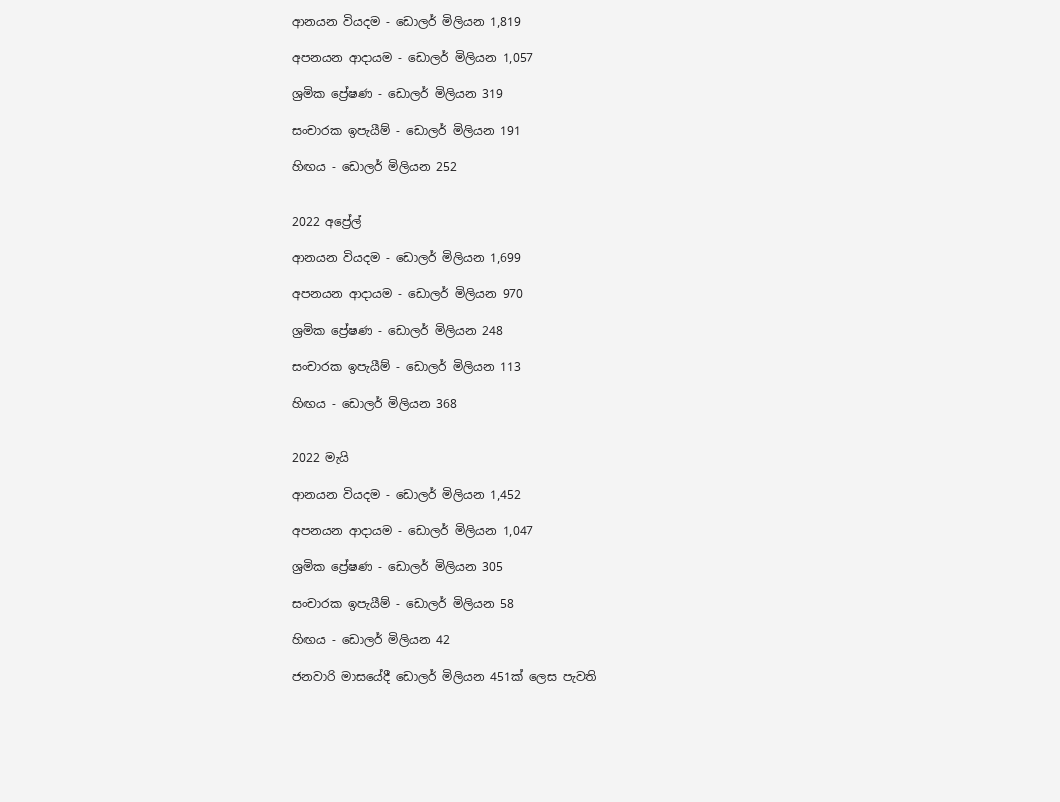ආනයන වියදම - ඩොලර් මිලියන 1,819

අපනයන ආදායම - ඩොලර් මිලියන 1,057

ශ්‍රමික ප්‍රේෂණ - ඩොලර් මිලියන 319

සංචාරක ඉපැයීම් - ඩොලර් මිලියන 191

හිඟය - ඩොලර් මිලියන 252


2022 අප්‍රේල්

ආනයන වියදම - ඩොලර් මිලියන 1,699

අපනයන ආදායම - ඩොලර් මිලියන 970

ශ්‍රමික ප්‍රේෂණ - ඩොලර් මිලියන 248

සංචාරක ඉපැයීම් - ඩොලර් මිලියන 113

හිඟය - ඩොලර් මිලියන 368


2022 මැයි

ආනයන වියදම - ඩොලර් මිලියන 1,452

අපනයන ආදායම - ඩොලර් මිලියන 1,047

ශ්‍රමික ප්‍රේෂණ - ඩොලර් මිලියන 305

සංචාරක ඉපැයීම් - ඩොලර් මිලියන 58

හිඟය - ඩොලර් මිලියන 42

ජනවාරි මාසයේදී ඩොලර් මිලියන 451ක් ලෙස පැවති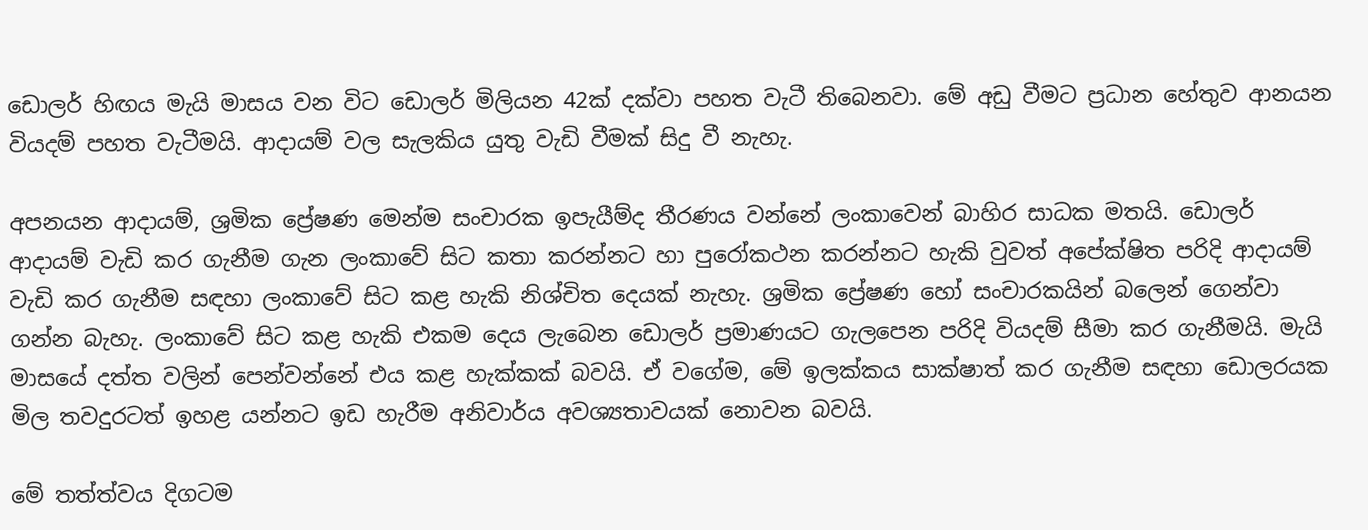ඩොලර් හිඟය මැයි මාසය වන විට ඩොලර් මිලියන 42ක් දක්වා පහත වැටී තිබෙනවා. මේ අඩු වීමට ප්‍රධාන හේතුව ආනයන වියදම් පහත වැටීමයි. ආදායම් වල සැලකිය යුතු වැඩි වීමක් සිදු වී නැහැ.

අපනයන ආදායම්, ශ්‍රමික ප්‍රේෂණ මෙන්ම සංචාරක ඉපැයීම්ද තීරණය වන්නේ ලංකාවෙන් බාහිර සාධක මතයි. ඩොලර් ආදායම් වැඩි කර ගැනීම ගැන ලංකාවේ සිට කතා කරන්නට හා පුරෝකථන කරන්නට හැකි වුවත් අපේක්ෂිත පරිදි ආදායම් වැඩි කර ගැනීම සඳහා ලංකාවේ සිට කළ හැකි නිශ්චිත දෙයක් නැහැ. ශ්‍රමික ප්‍රේෂණ හෝ සංචාරකයින් බලෙන් ගෙන්වා ගන්න බැහැ. ලංකාවේ සිට කළ හැකි එකම දෙය ලැබෙන ඩොලර් ප්‍රමාණයට ගැලපෙන පරිදි වියදම් සීමා කර ගැනීමයි. මැයි මාසයේ දත්ත වලින් පෙන්වන්නේ එය කළ හැක්කක් බවයි. ඒ වගේම, මේ ඉලක්කය සාක්ෂාත් කර ගැනීම සඳහා ඩොලරයක මිල තවදුරටත් ඉහළ යන්නට ඉඩ හැරීම අනිවාර්ය අවශ්‍යතාවයක් නොවන බවයි.

මේ තත්ත්වය දිගටම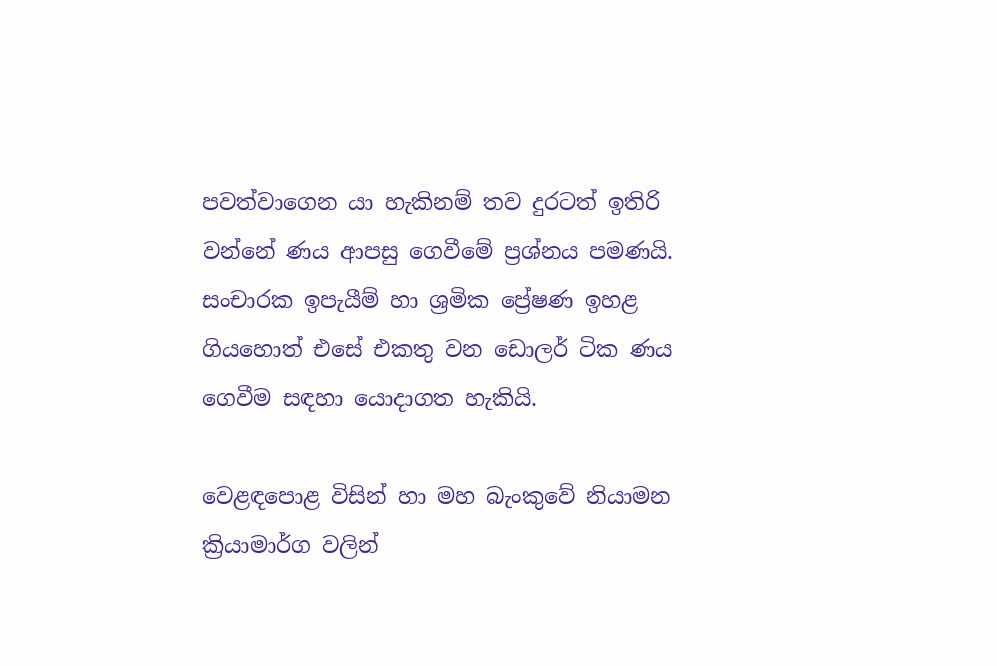පවත්වාගෙන යා හැකිනම් තව දුරටත් ඉතිරි වන්නේ ණය ආපසු ගෙවීමේ ප්‍රශ්නය පමණයි. සංචාරක ඉපැයීම් හා ශ්‍රමික ප්‍රේෂණ ඉහළ ගියහොත් එසේ එකතු වන ඩොලර් ටික ණය ගෙවීම සඳහා යොදාගත හැකියි.

වෙළඳපොළ විසින් හා මහ බැංකුවේ නියාමන ක්‍රියාමාර්ග වලින්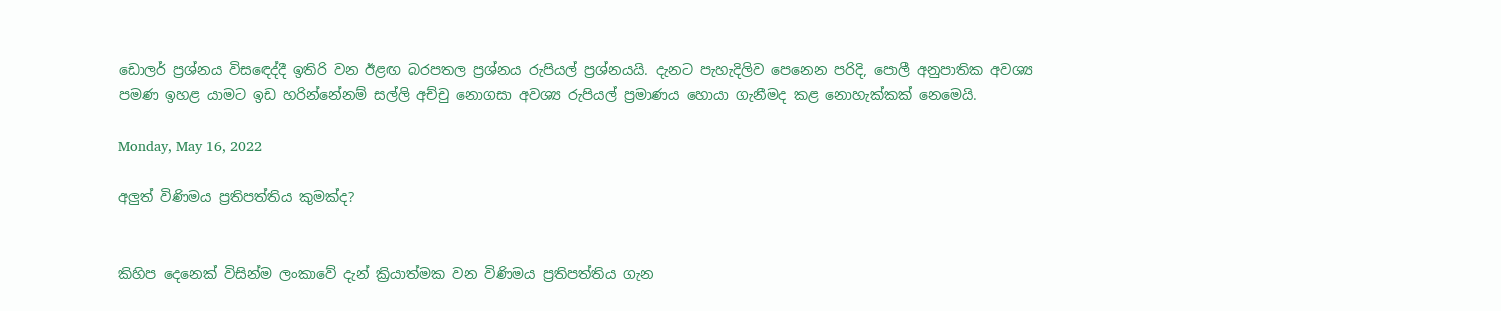ඩොලර් ප්‍රශ්නය විසඳෙද්දී ඉතිරි වන ඊළඟ බරපතල ප්‍රශ්නය රුපියල් ප්‍රශ්නයයි. දැනට පැහැදිලිව පෙනෙන පරිදි, පොලී අනුපාතික අවශ්‍ය පමණ ඉහළ යාමට ඉඩ හරින්නේනම් සල්ලි අච්චු නොගසා අවශ්‍ය රුපියල් ප්‍රමාණය හොයා ගැනීමද කළ නොහැක්කක් නෙමෙයි.

Monday, May 16, 2022

අලුත් විණිමය ප්‍රතිපත්තිය කුමක්ද?


කිහිප දෙනෙක් විසින්ම ලංකාවේ දැන් ක්‍රියාත්මක වන විණිමය ප්‍රතිපත්තිය ගැන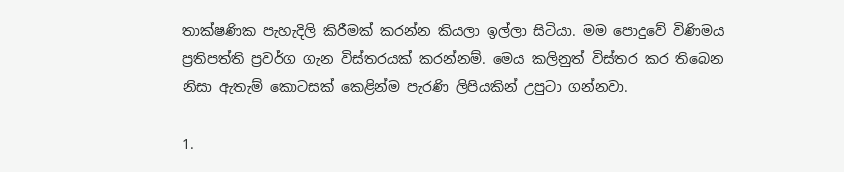තාක්ෂණික පැහැදිලි කිරීමක් කරන්න කියලා ඉල්ලා සිටියා. මම පොදුවේ විණිමය ප්‍රතිපත්ති ප්‍රවර්ග ගැන විස්තරයක් කරන්නම්. මෙය කලිනුත් විස්තර කර තිබෙන නිසා ඇතැම් කොටසක් කෙළින්ම පැරණි ලිපියකින් උපුටා ගන්නවා.

1.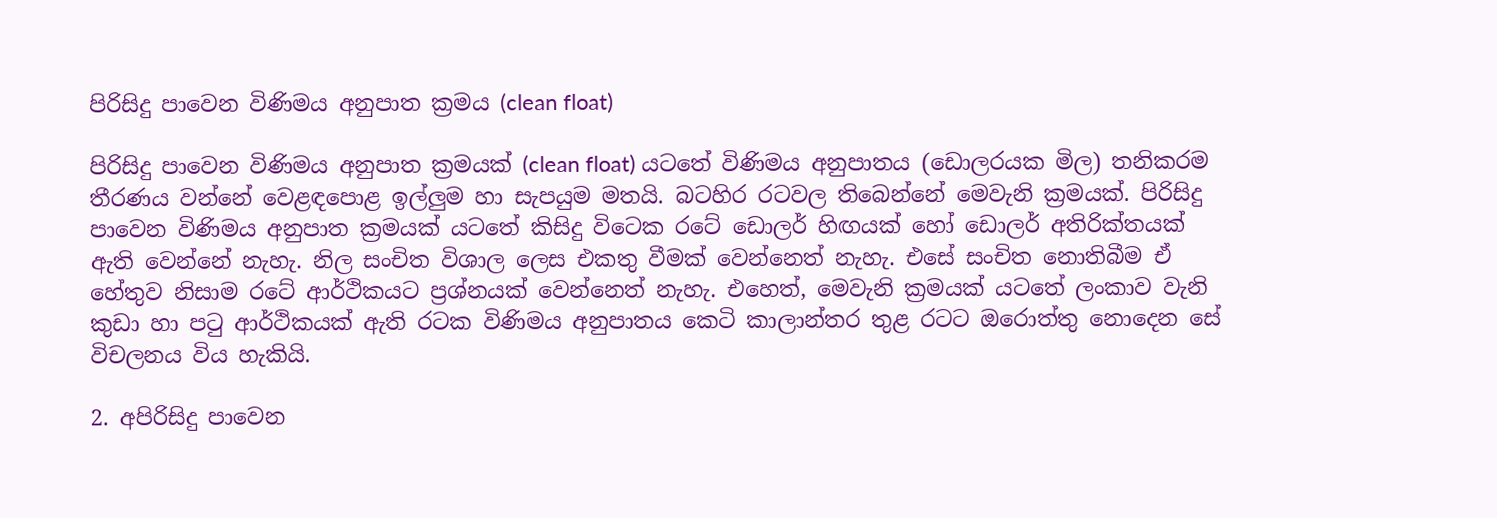පිරිසිදු පාවෙන විණිමය අනුපාත ක්‍රමය (clean float)

පිරිසිදු පාවෙන විණිමය අනුපාත ක්‍රමයක් (clean float) යටතේ විණිමය අනුපාතය (ඩොලරයක මිල) තනිකරම තීරණය වන්නේ වෙළඳපොළ ඉල්ලුම හා සැපයුම මතයි. බටහිර රටවල තිබෙන්නේ මෙවැනි ක්‍රමයක්. පිරිසිදු පාවෙන විණිමය අනුපාත ක්‍රමයක් යටතේ කිසිදු විටෙක රටේ ඩොලර් හිඟයක් හෝ ඩොලර් අතිරික්තයක් ඇති වෙන්නේ නැහැ. නිල සංචිත විශාල ලෙස එකතු වීමක් වෙන්නෙත් නැහැ. එසේ සංචිත නොතිබීම ඒ හේතුව නිසාම රටේ ආර්ථිකයට ප්‍රශ්නයක් වෙන්නෙත් නැහැ. එහෙත්, මෙවැනි ක්‍රමයක් යටතේ ලංකාව වැනි කුඩා හා පටු ආර්ථිකයක් ඇති රටක විණිමය අනුපාතය කෙටි කාලාන්තර තුළ රටට ඔරොත්තු නොදෙන සේ විචලනය විය හැකියි.

2. අපිරිසිදු පාවෙන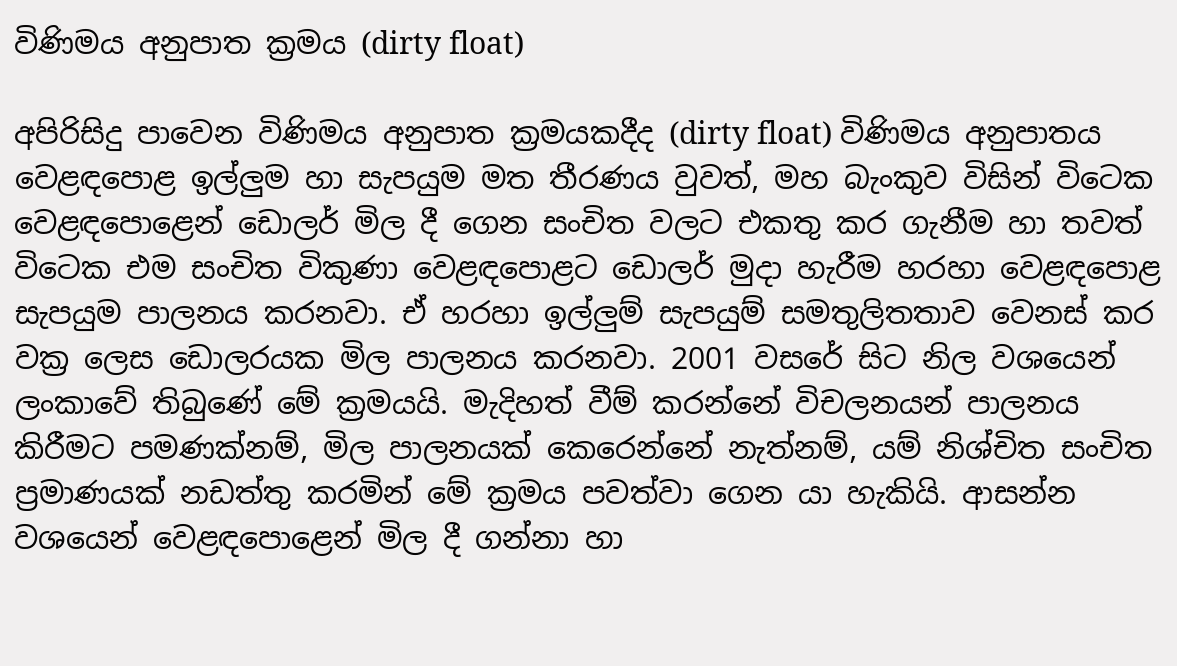විණිමය අනුපාත ක්‍රමය (dirty float)

අපිරිසිදු පාවෙන විණිමය අනුපාත ක්‍රමයකදීද (dirty float) විණිමය අනුපාතය වෙළඳපොළ ඉල්ලුම හා සැපයුම මත තීරණය වුවත්, මහ බැංකුව විසින් විටෙක වෙළඳපොළෙන් ඩොලර් මිල දී ගෙන සංචිත වලට එකතු කර ගැනීම හා තවත් විටෙක එම සංචිත විකුණා වෙළඳපොළට ඩොලර් මුදා හැරීම හරහා වෙළඳපොළ සැපයුම පාලනය කරනවා. ඒ හරහා ඉල්ලුම් සැපයුම් සමතුලිතතාව වෙනස් කර වක්‍ර ලෙස ඩොලරයක මිල පාලනය කරනවා. 2001 වසරේ සිට නිල වශයෙන් ලංකාවේ තිබුණේ මේ ක්‍රමයයි. මැදිහත් වීම් කරන්නේ විචලනයන් පාලනය කිරීමට පමණක්නම්, මිල පාලනයක් කෙරෙන්නේ නැත්නම්, යම් නිශ්චිත සංචිත ප්‍රමාණයක් නඩත්තු කරමින් මේ ක්‍රමය පවත්වා ගෙන යා හැකියි. ආසන්න වශයෙන් වෙළඳපොළෙන් මිල දී ගන්නා හා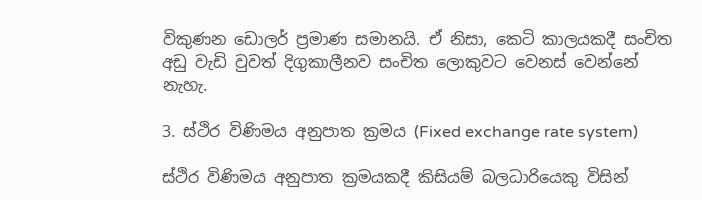විකුණන ඩොලර් ප්‍රමාණ සමානයි. ඒ නිසා, කෙටි කාලයකදී සංචිත අඩු වැඩි වුවත් දිගුකාලීනව සංචිත ලොකුවට වෙනස් වෙන්නේ නැහැ.

3. ස්ථිර විණිමය අනුපාත ක්‍රමය (Fixed exchange rate system)

ස්ථිර විණිමය අනුපාත ක්‍රමයකදී කිසියම් බලධාරියෙකු විසින්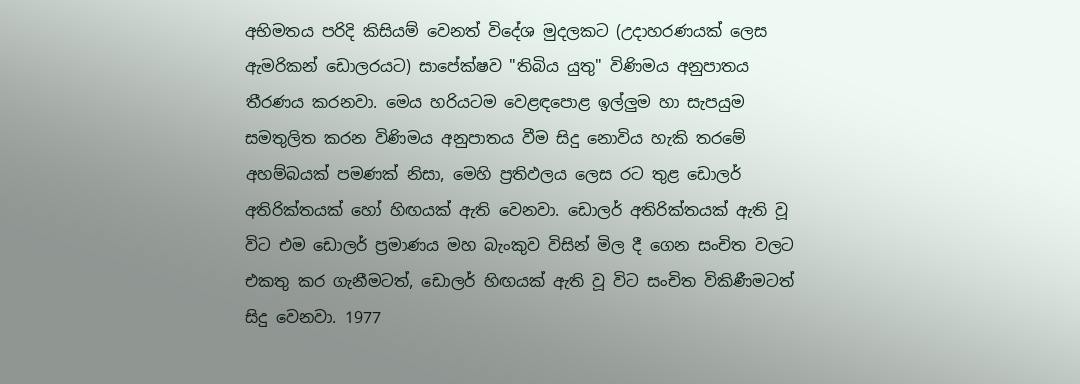අභිමතය පරිදි කිසියම් වෙනත් විදේශ මුදලකට (උදාහරණයක් ලෙස ඇමරිකන් ඩොලරයට) සාපේක්ෂව "තිබිය යුතු" විණිමය අනුපාතය තීරණය කරනවා. මෙය හරියටම වෙළඳපොළ ඉල්ලුම හා සැපයුම සමතුලිත කරන විණිමය අනුපාතය වීම සිදු නොවිය හැකි තරමේ අහම්බයක් පමණක් නිසා, මෙහි ප්‍රතිඵලය ලෙස රට තුළ ඩොලර් අතිරික්තයක් හෝ හිඟයක් ඇති වෙනවා. ඩොලර් අතිරික්තයක් ඇති වූ විට එම ඩොලර් ප්‍රමාණය මහ බැංකුව විසින් මිල දී ගෙන සංචිත වලට එකතු කර ගැනීමටත්, ඩොලර් හිඟයක් ඇති වූ විට සංචිත විකිණීමටත් සිදු වෙනවා. 1977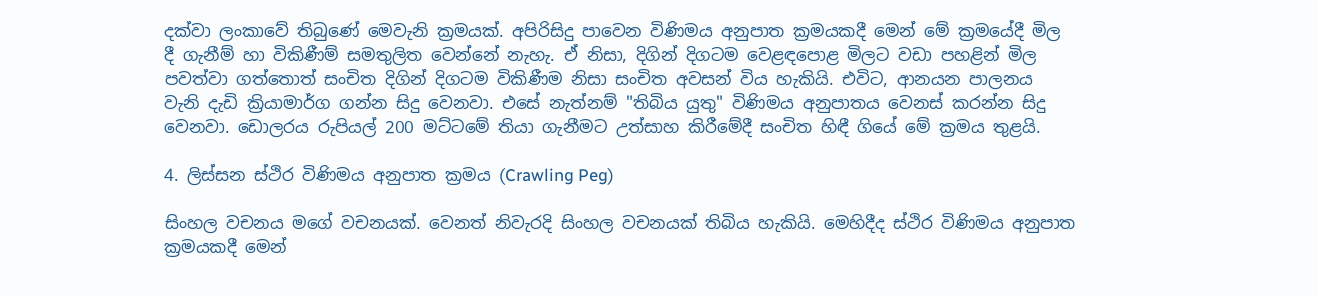දක්වා ලංකාවේ තිබුණේ මෙවැනි ක්‍රමයක්. අපිරිසිදු පාවෙන විණිමය අනුපාත ක්‍රමයකදී මෙන් මේ ක්‍රමයේදී මිල දී ගැනීම් හා විකිණීම් සමතුලිත වෙන්නේ නැහැ. ඒ නිසා, දිගින් දිගටම වෙළඳපොළ මිලට වඩා පහළින් මිල පවත්වා ගත්තොත් සංචිත දිගින් දිගටම විකිණීම නිසා සංචිත අවසන් විය හැකියි. එවිට, ආනයන පාලනය වැනි දැඩි ක්‍රියාමාර්ග ගන්න සිදු වෙනවා. එසේ නැත්නම් "තිබිය යුතු" විණිමය අනුපාතය වෙනස් කරන්න සිදු වෙනවා. ඩොලරය රුපියල් 200 මට්ටමේ තියා ගැනීමට උත්සාහ කිරීමේදී සංචිත හිඳී ගියේ මේ ක්‍රමය තුළයි.

4. ලිස්සන ස්ථිර විණිමය අනුපාත ක්‍රමය (Crawling Peg)

සිංහල වචනය මගේ වචනයක්. වෙනත් නිවැරදි සිංහල වචනයක් තිබිය හැකියි. මෙහිදීද ස්ථිර විණිමය අනුපාත ක්‍රමයකදී මෙන්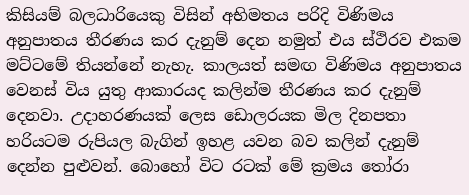කිසියම් බලධාරියෙකු විසින් අභිමතය පරිදි විණිමය අනුපාතය තීරණය කර දැනුම් දෙන නමුත් එය ස්ථිරව එකම මට්ටමේ තියන්නේ නැහැ. කාලයත් සමඟ විණිමය අනුපාතය වෙනස් විය යුතු ආකාරයද කලින්ම තීරණය කර දැනුම් දෙනවා. උදාහරණයක් ලෙස ඩොලරයක මිල දිනපතා හරියටම රුපියල බැගින් ඉහළ යවන බව කලින් දැනුම් දෙන්න පුළුවන්. බොහෝ විට රටක් මේ ක්‍රමය තෝරා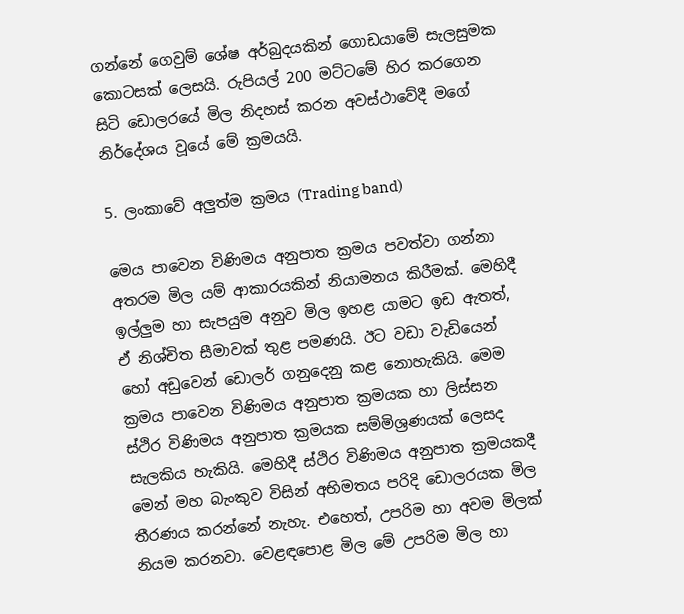ගන්නේ ගෙවුම් ශේෂ අර්බුදයකින් ගොඩයාමේ සැලසුමක කොටසක් ලෙසයි. රුපියල් 200 මට්ටමේ හිර කරගෙන සිටි ඩොලරයේ මිල නිදහස් කරන අවස්ථාවේදී මගේ නිර්දේශය වූයේ මේ ක්‍රමයයි.

5. ලංකාවේ අලුත්ම ක්‍රමය (Trading band)

මෙය පාවෙන විණිමය අනුපාත ක්‍රමය පවත්වා ගන්නා අතරම මිල යම් ආකාරයකින් නියාමනය කිරීමක්. මෙහිදී ඉල්ලුම හා සැපයුම අනුව මිල ඉහළ යාමට ඉඩ ඇතත්, ඒ නිශ්චිත සීමාවක් තුළ පමණයි. ඊට වඩා වැඩියෙන් හෝ අඩුවෙන් ඩොලර් ගනුදෙනු කළ නොහැකියි. මෙම ක්‍රමය පාවෙන විණිමය අනුපාත ක්‍රමයක හා ලිස්සන ස්ථිර විණිමය අනුපාත ක්‍රමයක සම්මිශ්‍රණයක් ලෙසද සැලකිය හැකියි. මෙහිදී ස්ථිර විණිමය අනුපාත ක්‍රමයකදී මෙන් මහ බැංකුව විසින් අභිමතය පරිදි ඩොලරයක මිල තීරණය කරන්නේ නැහැ. එහෙත්, උපරිම හා අවම මිලක් නියම කරනවා. වෙළඳපොළ මිල මේ උපරිම මිල හා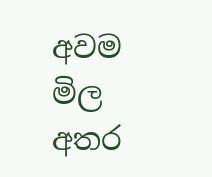අවම මිල අතර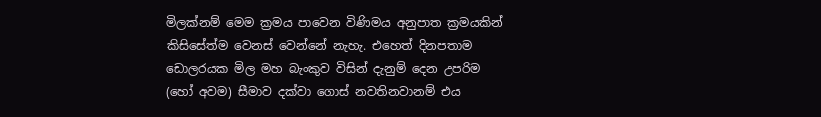මිලක්නම් මෙම ක්‍රමය පාවෙන විණිමය අනුපාත ක්‍රමයකින් කිසිසේත්ම වෙනස් වෙන්නේ නැහැ. එහෙත් දිනපතාම ඩොලරයක මිල මහ බැංකුව විසින් දැනුම් දෙන උපරිම (හෝ අවම) සීමාව දක්වා ගොස් නවතිනවානම් එය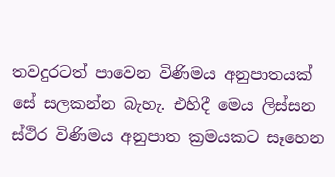තවදුරටත් පාවෙන විණිමය අනුපාතයක් සේ සලකන්න බැහැ. එහිදී මෙය ලිස්සන ස්ථිර විණිමය අනුපාත ක්‍රමයකට සෑහෙන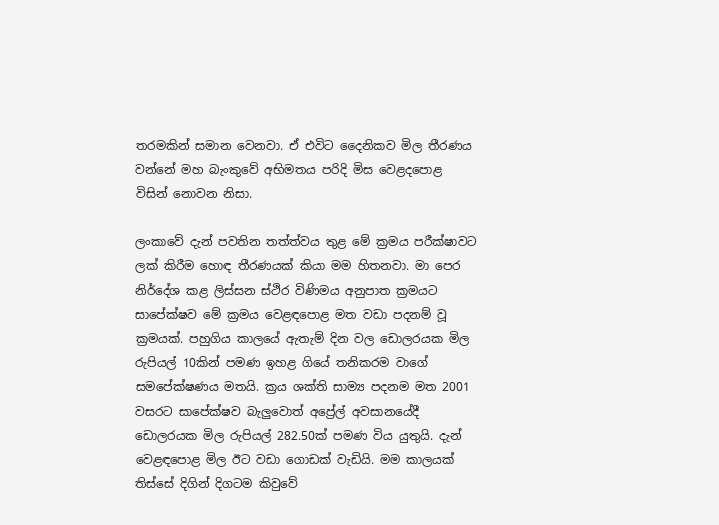තරමකින් සමාන වෙනවා. ඒ එවිට දෛනිකව මිල තීරණය වන්නේ මහ බැංකුවේ අභිමතය පරිදි මිස වෙළදපොළ විසින් නොවන නිසා.

ලංකාවේ දැන් පවතින තත්ත්වය තුළ මේ ක්‍රමය පරීක්ෂාවට ලක් කිරීම හොඳ තීරණයක් කියා මම හිතනවා. මා පෙර නිර්දේශ කළ ලිස්සන ස්ථිර විණිමය අනුපාත ක්‍රමයට සාපේක්ෂව මේ ක්‍රමය වෙළඳපොළ මත වඩා පදනම් වූ ක්‍රමයක්. පහුගිය කාලයේ ඇතැම් දින වල ඩොලරයක මිල රුපියල් 10කින් පමණ ඉහළ ගියේ තනිකරම වාගේ සමපේක්ෂණය මතයි. ක්‍රය ශක්ති සාම්‍ය පදනම මත 2001 වසරට සාපේක්ෂව බැලුවොත් අප්‍රේල් අවසානයේදී ඩොලරයක මිල රුපියල් 282.50ක් පමණ විය යුතුයි. දැන් වෙළඳපොළ මිල ඊට වඩා ගොඩක් වැඩියි. මම කාලයක් තිස්සේ දිගින් දිගටම කිවුවේ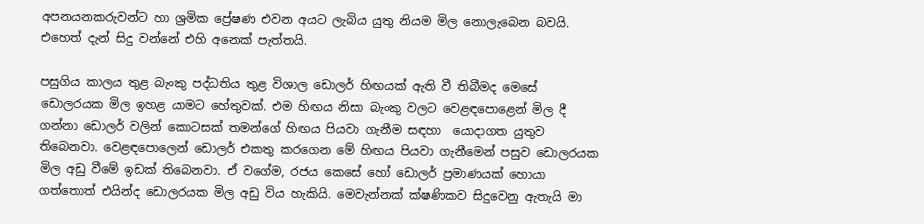අපනයනකරුවන්ට හා ශ්‍රමික ප්‍රේෂණ එවන අයට ලැබිය යුතු නියම මිල නොලැබෙන බවයි. එහෙත් දැන් සිදු වන්නේ එහි අනෙක් පැත්තයි.

පසුගිය කාලය තුළ බැංකු පද්ධතිය තුළ විශාල ඩොලර් හිඟයක් ඇති වී තිබීමද මෙසේ ඩොලරයක මිල ඉහළ යාමට හේතුවක්. එම හිඟය නිසා බැංකු වලට වෙළඳපොළෙන් මිල දී ගන්නා ඩොලර් වලින් කොටසක් තමන්ගේ හිඟය පියවා ගැනීම සඳහා  යොදාගත යුතුව තිබෙනවා. වෙළඳපොලෙන් ඩොලර් එකතු කරගෙන මේ හිඟය පියවා ගැනීමෙන් පසුව ඩොලරයක මිල අඩු වීමේ ඉඩක් තිබෙනවා. ඒ වගේම, රජය කෙසේ හෝ ඩොලර් ප්‍රමාණයක් හොයා ගත්තොත් එයින්ද ඩොලරයක මිල අඩු විය හැකියි. මෙවැන්නක් ක්ෂණිකව සිදුවෙනු ඇතැයි මා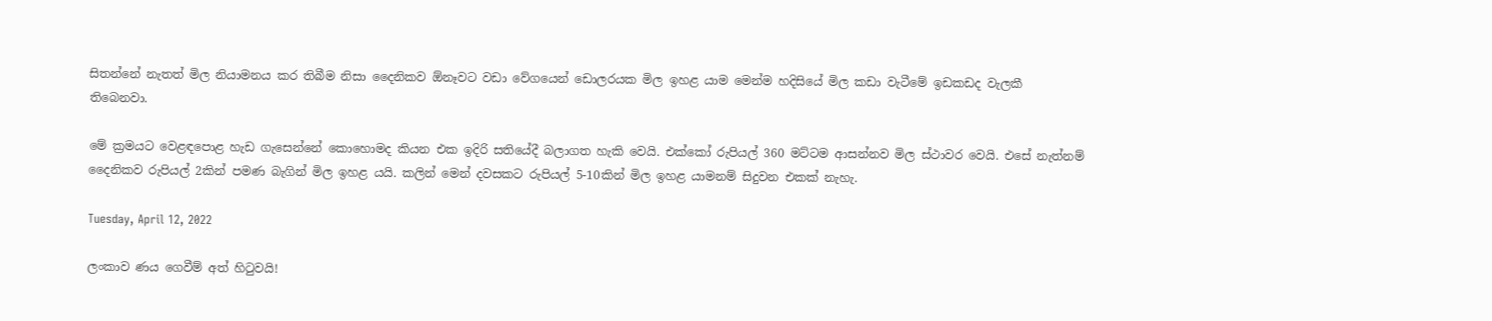සිතන්නේ නැතත් මිල නියාමනය කර තිබීම නිසා දෛනිකව ඕනෑවට වඩා වේගයෙන් ඩොලරයක මිල ඉහළ යාම මෙන්ම හදිසියේ මිල කඩා වැටීමේ ඉඩකඩද වැලකී තිබෙනවා.

මේ ක්‍රමයට වෙළඳපොළ හැඩ ගැසෙන්නේ කොහොමද කියන එක ඉදිරි සතියේදී බලාගත හැකි වෙයි. එක්කෝ රුපියල් 360 මට්ටම ආසන්නව මිල ස්ථාවර වෙයි. එසේ නැත්නම් දෛනිකව රුපියල් 2කින් පමණ බැගින් මිල ඉහළ යයි. කලින් මෙන් දවසකට රුපියල් 5-10කින් මිල ඉහළ යාමනම් සිදුවන එකක් නැහැ.

Tuesday, April 12, 2022

ලංකාව ණය ගෙවීම් අත් හිටුවයි!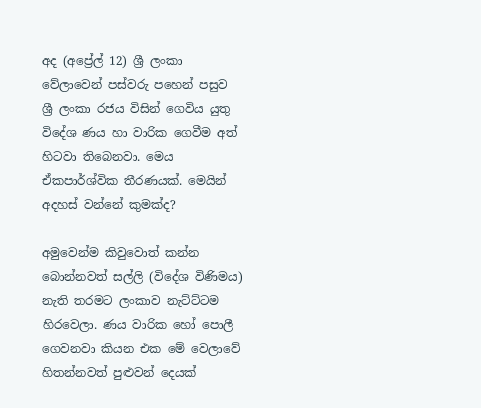අද (අප්‍රේල් 12) ශ්‍රී ලංකා වේලාවෙන් පස්වරු පහෙන් පසුව ශ්‍රී ලංකා රජය විසින් ගෙවිය යුතු විදේශ ණය හා වාරික ගෙවීම අත් හිටවා තිබෙනවා. මෙය ඒකපාර්ශ්වික තීරණයක්. මෙයින් අදහස් වන්නේ කුමක්ද?

අමුවෙන්ම කිවුවොත් කන්න බොන්නවත් සල්ලි (විදේශ විණිමය) නැති තරමට ලංකාව නැට්ට්ටම හිරවෙලා. ණය වාරික හෝ පොලී ගෙවනවා කියන එක මේ වෙලාවේ හිතන්නවත් පුළුවන් දෙයක්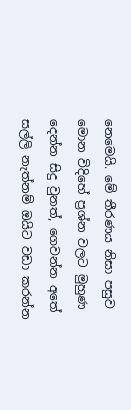නෙමෙයි. මේ තීරණය නිසා පසුව මොන විදිහේ ප්‍රශ්න වලට මුහුණ දෙන්න සිදු වුනත්, ගෙවන්න අතේ සල්ලි නැත්නම් ඔයිට වඩා කරන්න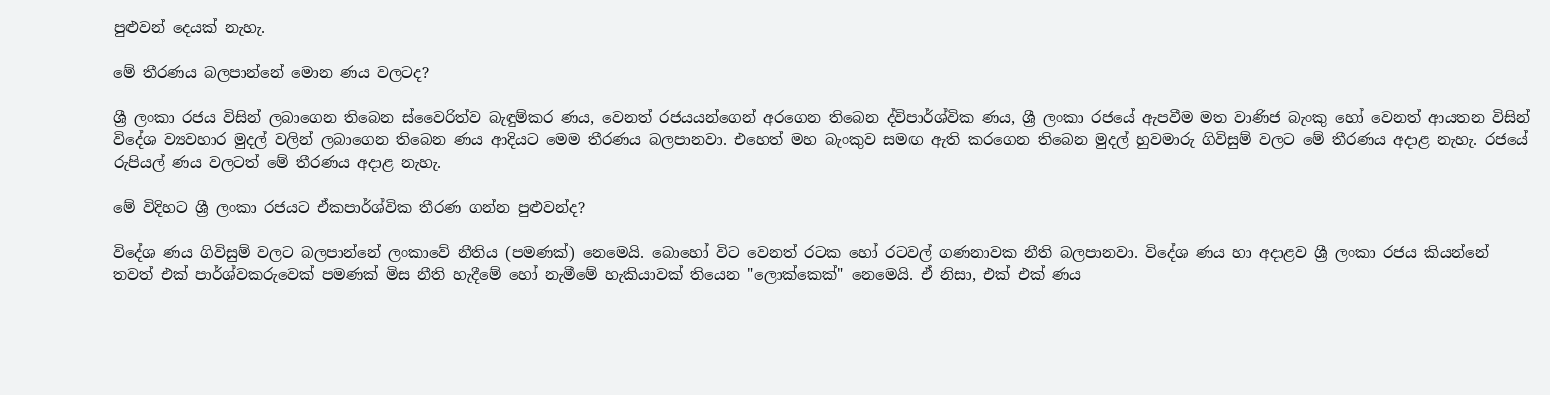පුළුවන් දෙයක් නැහැ.

මේ තීරණය බලපාන්නේ මොන ණය වලටද?

ශ්‍රී ලංකා රජය විසින් ලබාගෙන තිබෙන ස්වෛරිත්ව බැඳුම්කර ණය, වෙනත් රජයයන්ගෙන් අරගෙන තිබෙන ද්විපාර්ශ්වික ණය, ශ්‍රී ලංකා රජයේ ඇපවීම මත වාණිජ බැංකු හෝ වෙනත් ආයතන විසින් විදේශ ව්‍යවහාර මුදල් වලින් ලබාගෙන තිබෙන ණය ආදියට මෙම තීරණය බලපානවා. එහෙත් මහ බැංකුව සමඟ ඇති කරගෙන තිබෙන මුදල් හුවමාරු ගිවිසුම් වලට මේ තීරණය අදාළ නැහැ. රජයේ රුපියල් ණය වලටත් මේ තීරණය අදාළ නැහැ.

මේ විදිහට ශ්‍රී ලංකා රජයට ඒකපාර්ශ්වික තීරණ ගන්න පුළුවන්ද?

විදේශ ණය ගිවිසුම් වලට බලපාන්නේ ලංකාවේ නීතිය (පමණක්) නෙමෙයි. බොහෝ විට වෙනත් රටක හෝ රටවල් ගණනාවක නීති බලපානවා. විදේශ ණය හා අදාළව ශ්‍රී ලංකා රජය කියන්නේ තවත් එක් පාර්ශ්වකරුවෙක් පමණක් මිස නීති හැදීමේ හෝ නැමීමේ හැකියාවක් තියෙන "ලොක්කෙක්" නෙමෙයි. ඒ නිසා, එක් එක් ණය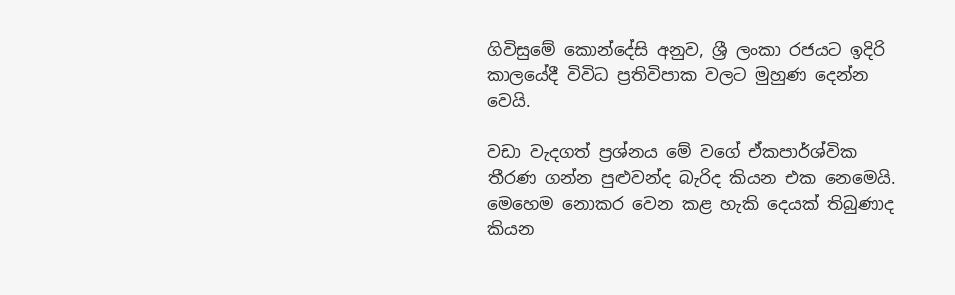ගිවිසුමේ කොන්දේසි අනුව, ශ්‍රී ලංකා රජයට ඉදිරි කාලයේදී විවිධ ප්‍රතිවිපාක වලට මුහුණ දෙන්න වෙයි.

වඩා වැදගත් ප්‍රශ්නය මේ වගේ ඒකපාර්ශ්වික තීරණ ගන්න පුළුවන්ද බැරිද කියන එක නෙමෙයි. මෙහෙම නොකර වෙන කළ හැකි දෙයක් තිබුණාද කියන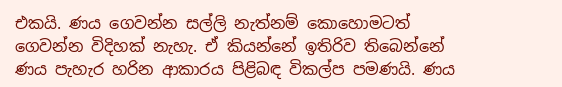එකයි. ණය ගෙවන්න සල්ලි නැත්නම් කොහොමටත් ගෙවන්න විදිහක් නැහැ. ඒ කියන්නේ ඉතිරිව තිබෙන්නේ ණය පැහැර හරින ආකාරය පිළිබඳ විකල්ප පමණයි. ණය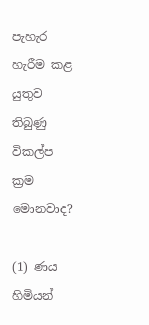පැහැර හැරීම කළ යුතුව තිබුණු විකල්ප ක්‍රම මොනවාද?

(1) ණය හිමියන්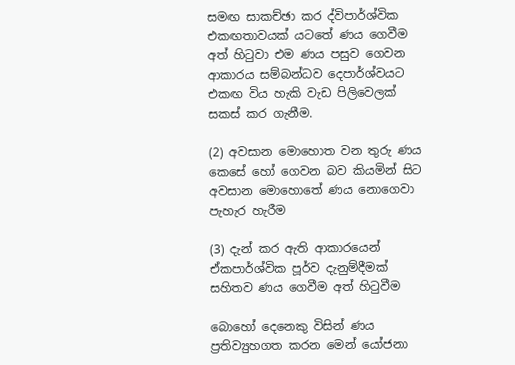සමඟ සාකච්ඡා කර ද්විපාර්ශ්වික එකඟතාවයක් යටතේ ණය ගෙවීම අත් හිටුවා එම ණය පසුව ගෙවන ආකාරය සම්බන්ධව දෙපාර්ශ්වයට එකඟ විය හැකි වැඩ පිලිවෙලක් සකස් කර ගැනීම.

(2) අවසාන මොහොත වන තුරු ණය කෙසේ හෝ ගෙවන බව කියමින් සිට අවසාන මොහොතේ ණය නොගෙවා පැහැර හැරීම

(3) දැන් කර ඇති ආකාරයෙන් ඒකපාර්ශ්වික පූර්ව දැනුම්දීමක් සහිතව ණය ගෙවීම අත් හිටුවීම

බොහෝ දෙනෙකු විසින් ණය ප්‍රතිව්‍යුහගත කරන මෙන් යෝජනා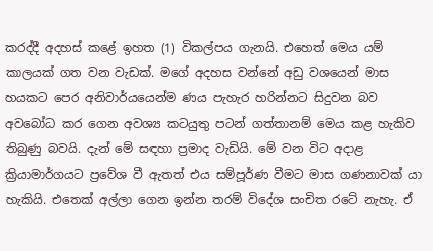කරද්දී අදහස් කළේ ඉහත (1) විකල්පය ගැනයි. එහෙත් මෙය යම් කාලයක් ගත වන වැඩක්. මගේ අදහස වන්නේ අඩු වශයෙන් මාස හයකට පෙර අනිවාර්යයෙන්ම ණය පැහැර හරින්නට සිදුවන බව අවබෝධ කර ගෙන අවශ්‍ය කටයුතු පටන් ගත්තානම් මෙය කළ හැකිව තිබුණු බවයි. දැන් මේ සඳහා ප්‍රමාද වැඩියි. මේ වන විට අදාළ ක්‍රියාමාර්ගයට ප්‍රවේශ වී ඇතත් එය සම්පූර්ණ වීමට මාස ගණනාවක් යා හැකියි. එතෙක් අල්ලා ගෙන ඉන්න තරම් විදේශ සංචිත රටේ නැහැ. ඒ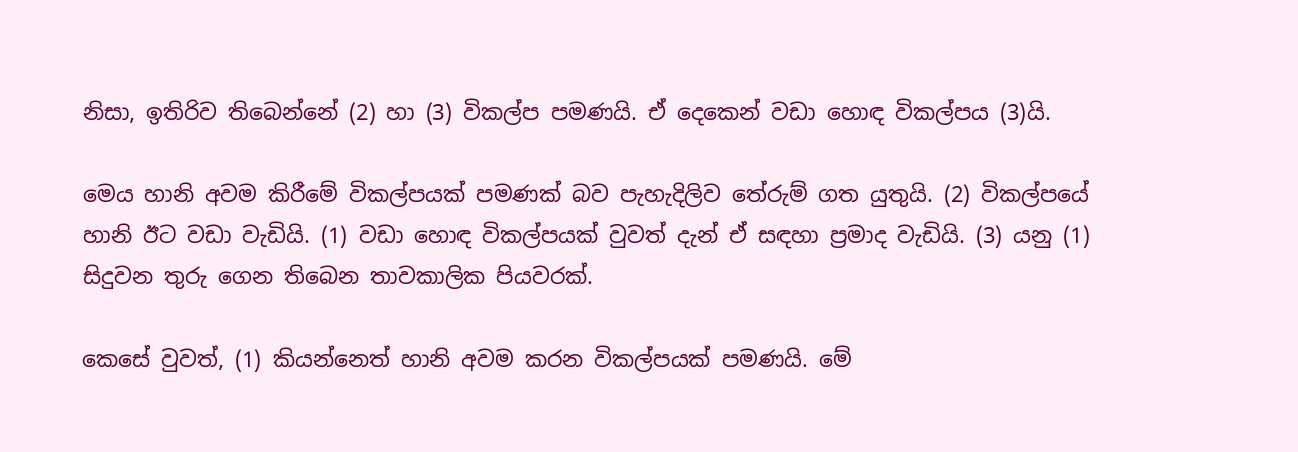නිසා, ඉතිරිව තිබෙන්නේ (2) හා (3) විකල්ප පමණයි. ඒ දෙකෙන් වඩා හොඳ විකල්පය (3)යි.

මෙය හානි අවම කිරීමේ විකල්පයක් පමණක් බව පැහැදිලිව තේරුම් ගත යුතුයි. (2) විකල්පයේ හානි ඊට වඩා වැඩියි. (1) වඩා හොඳ විකල්පයක් වුවත් දැන් ඒ සඳහා ප්‍රමාද වැඩියි. (3) යනු (1) සිදුවන තුරු ගෙන තිබෙන තාවකාලික පියවරක්.

කෙසේ වුවත්, (1) කියන්නෙත් හානි අවම කරන විකල්පයක් පමණයි. මේ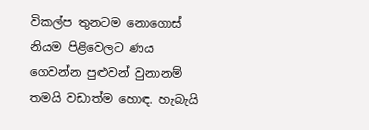විකල්ප තුනටම නොගොස් නියම පිළිවෙලට ණය ගෙවන්න පුළුවන් වුනානම් තමයි වඩාත්ම හොඳ. හැබැයි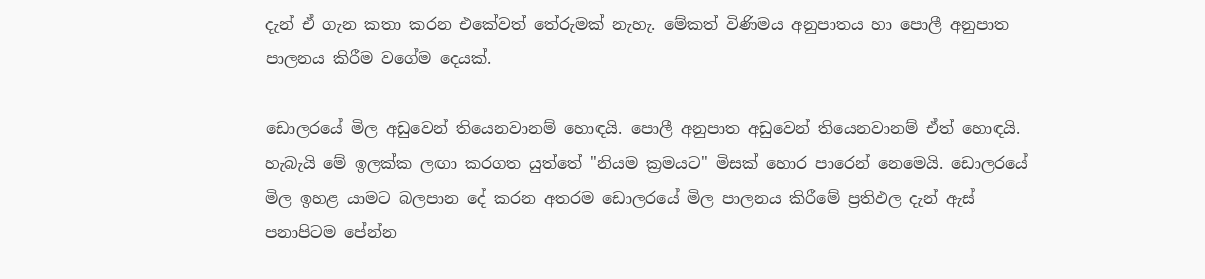දැන් ඒ ගැන කතා කරන එකේවත් තේරුමක් නැහැ. මේකත් විණිමය අනුපාතය හා පොලී අනුපාත පාලනය කිරීම වගේම දෙයක්.

ඩොලරයේ මිල අඩුවෙන් තියෙනවානම් හොඳයි. පොලී අනුපාත අඩුවෙන් තියෙනවානම් ඒත් හොඳයි. හැබැයි මේ ඉලක්ක ලඟා කරගත යුත්තේ "නියම ක්‍රමයට" මිසක් හොර පාරෙන් නෙමෙයි. ඩොලරයේ මිල ඉහළ යාමට බලපාන දේ කරන අතරම ඩොලරයේ මිල පාලනය කිරීමේ ප්‍රතිඵල දැන් ඇස් පනාපිටම පේන්න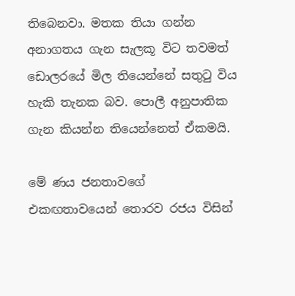තිබෙනවා. මතක තියා ගන්න අනාගතය ගැන සැලකූ විට තවමත් ඩොලරයේ මිල තියෙන්නේ සතුටු විය හැකි තැනක බව. පොලී අනුපාතික ගැන කියන්න තියෙන්නෙත් ඒකමයි.

මේ ණය ජනතාවගේ එකඟතාවයෙන් තොරව රජය විසින්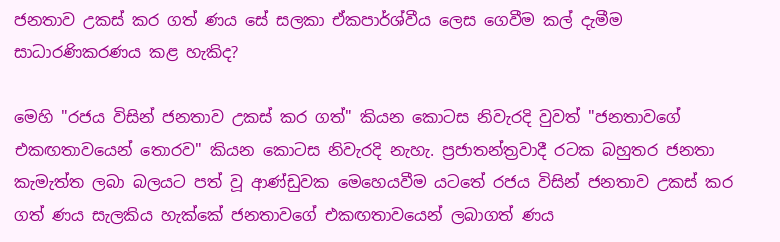ජනතාව උකස් කර ගත් ණය සේ සලකා ඒකපාර්ශ්වීය ලෙස ගෙවීම කල් දැමීම සාධාරණිකරණය කළ හැකිද?

මෙහි "රජය විසින් ජනතාව උකස් කර ගත්" කියන කොටස නිවැරදි වුවත් "ජනතාවගේ එකඟතාවයෙන් තොරව" කියන කොටස නිවැරදි නැහැ. ප්‍රජාතන්ත්‍රවාදී රටක බහුතර ජනතා කැමැත්ත ලබා බලයට පත් වූ ආණ්ඩුවක මෙහෙයවීම යටතේ රජය විසින් ජනතාව උකස් කර ගත් ණය සැලකිය හැක්කේ ජනතාවගේ එකඟතාවයෙන් ලබාගත් ණය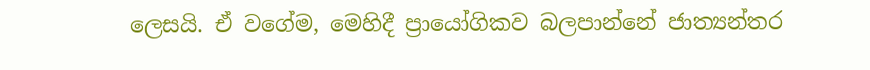ලෙසයි. ඒ වගේම, මෙහිදී ප්‍රායෝගිකව බලපාන්නේ ජාත්‍යන්තර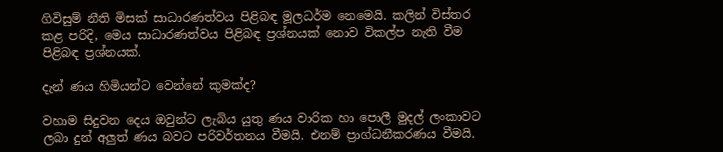ගිවිසුම් නීති මිසක් සාධාරණත්වය පිළිබඳ මූලධර්ම නෙමෙයි. කලින් විස්තර කළ පරිදි, මෙය සාධාරණත්වය පිළිබඳ ප්‍රශ්නයක් නොව විකල්ප නැති වීම පිළිබඳ ප්‍රශ්නයක්.

දැන් ණය හිමියන්ට වෙන්නේ කුමක්ද?

වහාම සිදුවන දෙය ඔවුන්ට ලැබිය යුතු ණය වාරික හා පොලී මුදල් ලංකාවට ලබා දුන් අලුත් ණය බවට පරිවර්තනය වීමයි. එනම් ප්‍රාග්ධනීකරණය වීමයි.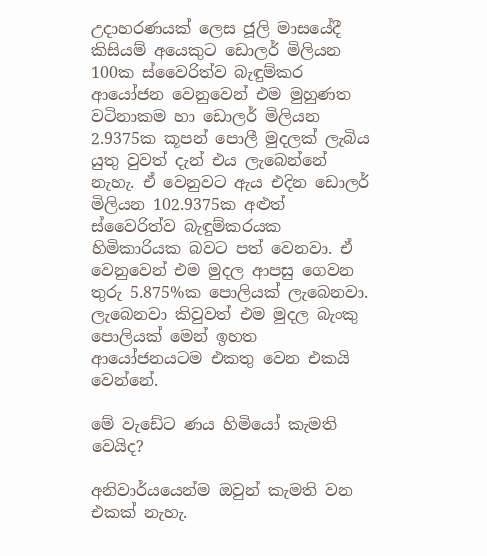උදාහරණයක් ලෙස ජූලි මාසයේදී කිසියම් අයෙකුට ඩොලර් මිලියන 100ක ස්වෛරිත්ව බැඳුම්කර ආයෝජන වෙනුවෙන් එම මුහුණත වටිනාකම හා ඩොලර් මිලියන 2.9375ක කූපන් පොලී මුදලක් ලැබිය යුතු වුවත් දැන් එය ලැබෙන්නේ නැහැ. ඒ වෙනුවට ඇය එදින ඩොලර් මිලියන 102.9375ක අළුත් ස්වෛරිත්ව බැඳුම්කරයක හිමිකාරියක බවට පත් වෙනවා. ඒ වෙනුවෙන් එම මුදල ආපසු ගෙවන තුරු 5.875%ක පොලියක් ලැබෙනවා. ලැබෙනවා කිවුවත් එම මුදල බැංකු පොලියක් මෙන් ඉහත ආයෝජනයටම එකතු වෙන එකයි වෙන්නේ.

මේ වැඩේට ණය හිමියෝ කැමති වෙයිද?

අනිවාර්යයෙන්ම ඔවුන් කැමති වන එකක් නැහැ.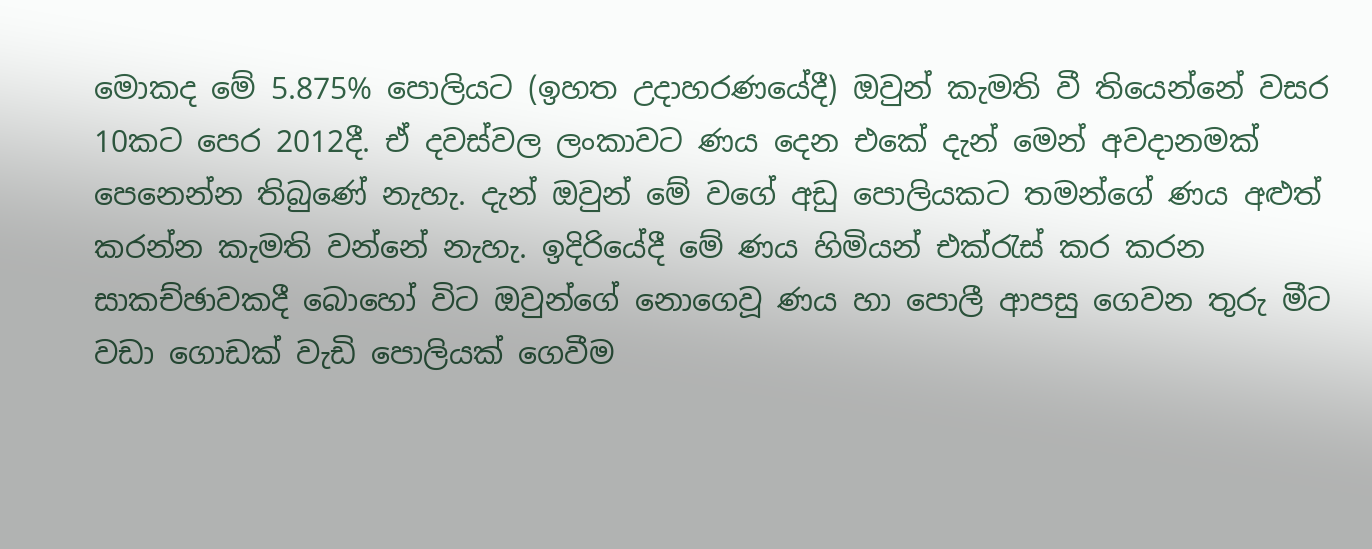මොකද මේ 5.875% පොලියට (ඉහත උදාහරණයේදී) ඔවුන් කැමති වී තියෙන්නේ වසර 10කට පෙර 2012දී. ඒ දවස්වල ලංකාවට ණය දෙන එකේ දැන් මෙන් අවදානමක් පෙනෙන්න තිබුණේ නැහැ. දැන් ඔවුන් මේ වගේ අඩු පොලියකට තමන්ගේ ණය අළුත් කරන්න කැමති වන්නේ නැහැ. ඉදිරියේදී මේ ණය හිමියන් එක්රැස් කර කරන සාකච්ඡාවකදී බොහෝ විට ඔවුන්ගේ නොගෙවූ ණය හා පොලී ආපසු ගෙවන තුරු මීට වඩා ගොඩක් වැඩි පොලියක් ගෙවීම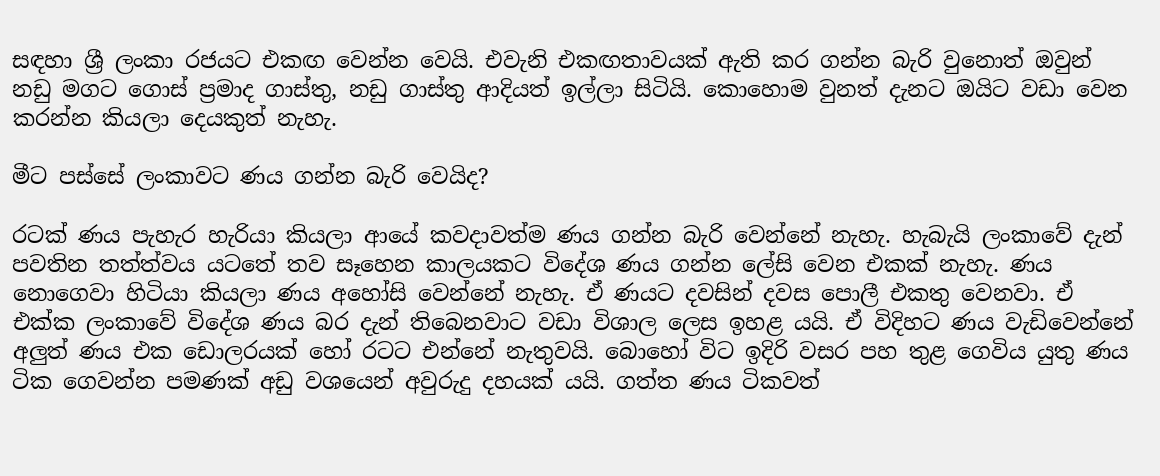සඳහා ශ්‍රී ලංකා රජයට එකඟ වෙන්න වෙයි. එවැනි එකඟතාවයක් ඇති කර ගන්න බැරි වුනොත් ඔවුන් නඩු මගට ගොස් ප්‍රමාද ගාස්තු, නඩු ගාස්තු ආදියත් ඉල්ලා සිටියි. කොහොම වුනත් දැනට ඔයිට වඩා වෙන කරන්න කියලා දෙයකුත් නැහැ.

මීට පස්සේ ලංකාවට ණය ගන්න බැරි වෙයිද?

රටක් ණය පැහැර හැරියා කියලා ආයේ කවදාවත්ම ණය ගන්න බැරි වෙන්නේ නැහැ. හැබැයි ලංකාවේ දැන් පවතින තත්ත්වය යටතේ තව සෑහෙන කාලයකට විදේශ ණය ගන්න ලේසි වෙන එකක් නැහැ. ණය නොගෙවා හිටියා කියලා ණය අහෝසි වෙන්නේ නැහැ. ඒ ණයට දවසින් දවස පොලී එකතු වෙනවා. ඒ එක්ක ලංකාවේ විදේශ ණය බර දැන් තිබෙනවාට වඩා විශාල ලෙස ඉහළ යයි. ඒ විදිහට ණය වැඩිවෙන්නේ අලුත් ණය එක ඩොලරයක් හෝ රටට එන්නේ නැතුවයි. බොහෝ විට ඉදිරි වසර පහ තුළ ගෙවිය යුතු ණය ටික ගෙවන්න පමණක් අඩු වශයෙන් අවුරුදු දහයක් යයි. ගත්ත ණය ටිකවත්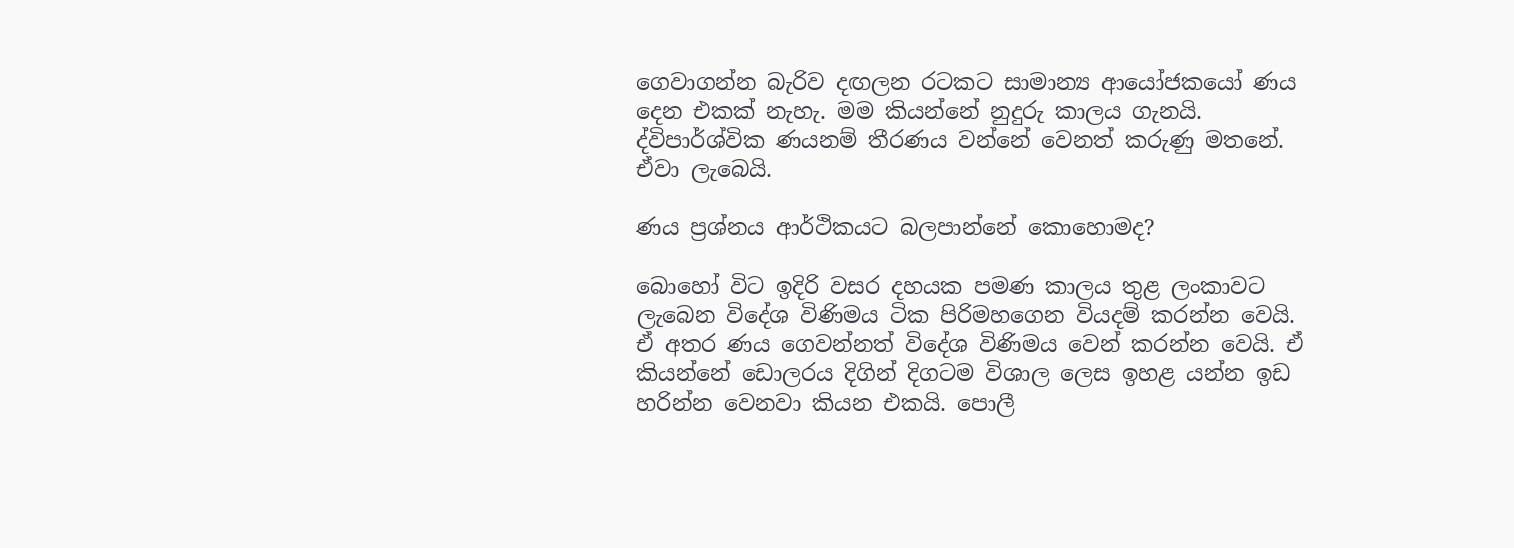ගෙවාගන්න බැරිව දඟලන රටකට සාමාන්‍ය ආයෝජකයෝ ණය දෙන එකක් නැහැ. මම කියන්නේ නුදුරු කාලය ගැනයි. ද්විපාර්ශ්වික ණයනම් තීරණය වන්නේ වෙනත් කරුණු මතනේ. ඒවා ලැබෙයි.

ණය ප්‍රශ්නය ආර්ථිකයට බලපාන්නේ කොහොමද?

බොහෝ විට ඉදිරි වසර දහයක පමණ කාලය තුළ ලංකාවට ලැබෙන විදේශ විණිමය ටික පිරිමහගෙන වියදම් කරන්න වෙයි. ඒ අතර ණය ගෙවන්නත් විදේශ විණිමය වෙන් කරන්න වෙයි. ඒ කියන්නේ ඩොලරය දිගින් දිගටම විශාල ලෙස ඉහළ යන්න ඉඩ හරින්න වෙනවා කියන එකයි. පොලී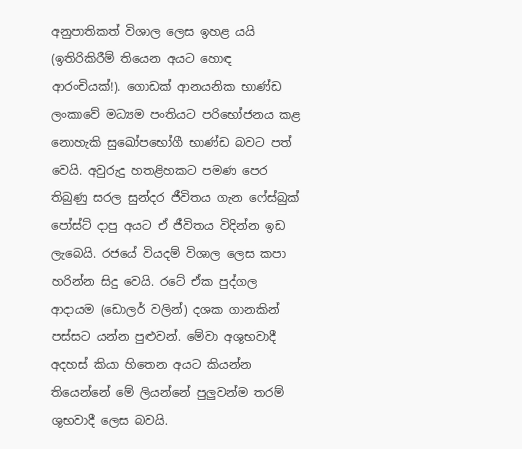අනුපාතිකත් විශාල ලෙස ඉහළ යයි (ඉතිරිකිරීම් තියෙන අයට හොඳ ආරංචියක්!). ගොඩක් ආනයනික භාණ්ඩ ලංකාවේ මධ්‍යම පංතියට පරිභෝජනය කළ නොහැකි සුඛෝපභෝගී භාණ්ඩ බවට පත් වෙයි. අවුරුදු හතළිහකට පමණ පෙර තිබුණු සරල සුන්දර ජීවිතය ගැන ෆේස්බුක් පෝස්ට් දාපු අයට ඒ ජීවිතය විදින්න ඉඩ ලැබෙයි. රජයේ වියදම් විශාල ලෙස කපා හරින්න සිදු වෙයි. රටේ ඒක පුද්ගල ආදායම (ඩොලර් වලින්) දශක ගානකින් පස්සට යන්න පුළුවන්. මේවා අශුභවාදී අදහස් කියා හිතෙන අයට කියන්න තියෙන්නේ මේ ලියන්නේ පුලුවන්ම තරම් ශුභවාදී ලෙස බවයි.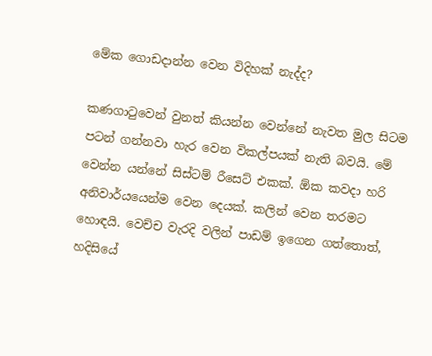මේක ගොඩදාන්න වෙන විදිහක් නැද්ද?

කණගාටුවෙන් වුනත් කියන්න වෙන්නේ නැවත මුල සිටම පටන් ගන්නවා හැර වෙන විකල්පයක් නැති බවයි. මේ වෙන්න යන්නේ සිස්ටම් රීසෙට් එකක්. ඕක කවදා හරි අනිවාර්යයෙන්ම වෙන දෙයක්. කලින් වෙන තරමට හොඳයි. වෙච්ච වැරදි වලින් පාඩම් ඉගෙන ගත්තොත්, හදිසියේ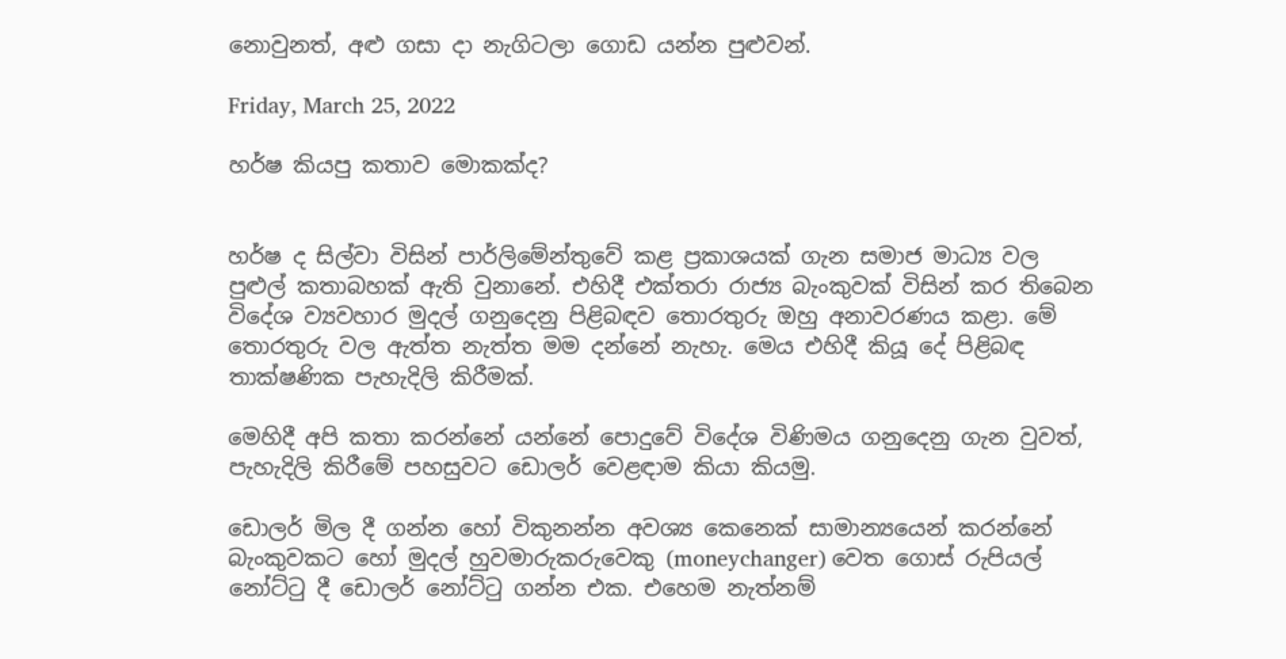නොවුනත්, අළු ගසා දා නැගිටලා ගොඩ යන්න පුළුවන්.

Friday, March 25, 2022

හර්ෂ කියපු කතාව මොකක්ද?


හර්ෂ ද සිල්වා විසින් පාර්ලිමේන්තුවේ කළ ප්‍රකාශයක් ගැන සමාජ මාධ්‍ය වල පුළුල් කතාබහක් ඇති වුනානේ. එහිදී එක්තරා රාජ්‍ය බැංකුවක් විසින් කර තිබෙන විදේශ ව්‍යවහාර මුදල් ගනුදෙනු පිළිබඳව තොරතුරු ඔහු අනාවරණය කළා. මේ තොරතුරු වල ඇත්ත නැත්ත මම දන්නේ නැහැ. මෙය එහිදී කියූ දේ පිළිබඳ තාක්ෂණික පැහැදිලි කිරීමක්.

මෙහිදී අපි කතා කරන්නේ යන්නේ පොදුවේ විදේශ විණිමය ගනුදෙනු ගැන වුවත්, පැහැදිලි කිරීමේ පහසුවට ඩොලර් වෙළඳාම කියා කියමු.

ඩොලර් මිල දී ගන්න හෝ විකුනන්න අවශ්‍ය කෙනෙක් සාමාන්‍යයෙන් කරන්නේ බැංකුවකට හෝ මුදල් හුවමාරුකරුවෙකු (moneychanger) වෙත ගොස් රුපියල් නෝට්ටු දී ඩොලර් නෝට්ටු ගන්න එක. එහෙම නැත්නම්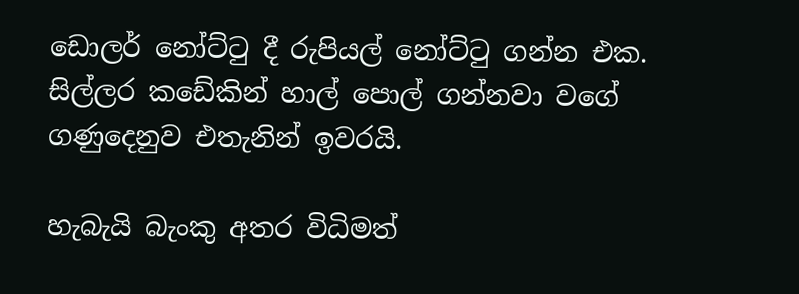ඩොලර් නෝට්ටු දී රුපියල් නෝට්ටු ගන්න එක. සිල්ලර කඩේකින් හාල් පොල් ගන්නවා වගේ ගණුදෙනුව එතැනින් ඉවරයි.

හැබැයි බැංකු අතර විධිමත්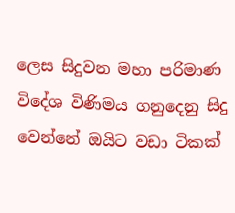ලෙස සිදුවන මහා පරිමාණ විදේශ විණිමය ගනුදෙනු සිදු වෙන්නේ ඔයිට වඩා ටිකක්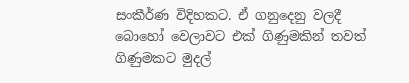සංකීර්ණ විදිහකට. ඒ ගනුදෙනු වලදී බොහෝ වෙලාවට එක් ගිණුමකින් තවත් ගිණුමකට මුදල්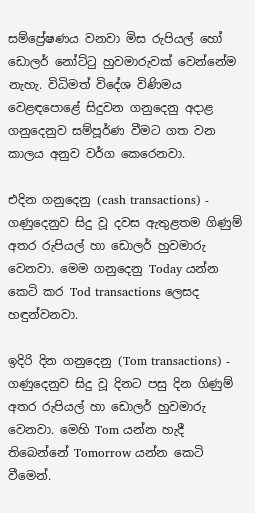සම්ප්‍රේෂණය වනවා මිස රුපියල් හෝ ඩොලර් නෝට්ටු හුවමාරුවක් වෙන්නේම නැහැ. විධිමත් විදේශ විණිමය වෙළඳපොළේ සිදුවන ගනුදෙනු අදාළ ගනුදෙනුව සම්පූර්ණ වීමට ගත වන කාලය අනුව වර්ග කෙරෙනවා.

එදින ගනුදෙනු (cash transactions) - ගණුදෙනුව සිදු වූ දවස ඇතුළතම ගිණුම් අතර රුපියල් හා ඩොලර් හුවමාරු වෙනවා. මෙම ගනුදෙනු Today යන්න කෙටි කර Tod transactions ලෙසද හඳුන්වනවා.

ඉදිරි දින ගනුදෙනු (Tom transactions) - ගණුදෙනුව සිදු වූ දිනට පසු දින ගිණුම් අතර රුපියල් හා ඩොලර් හුවමාරු වෙනවා. මෙහි Tom යන්න හැදී තිබෙන්නේ Tomorrow යන්න කෙටි වීමෙන්.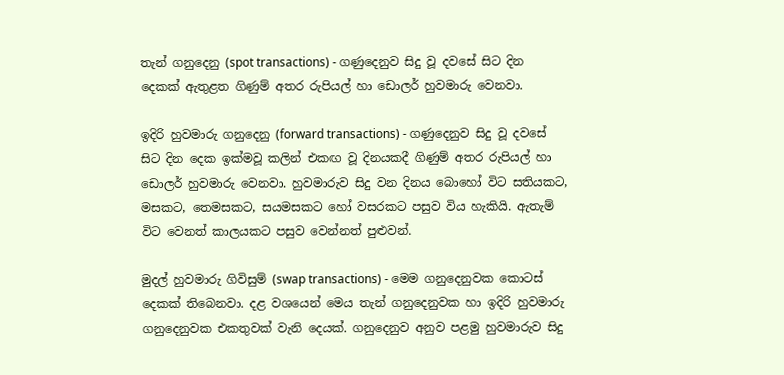තැන් ගනුදෙනු (spot transactions) - ගණුදෙනුව සිදු වූ දවසේ සිට දින දෙකක් ඇතුළත ගිණුම් අතර රුපියල් හා ඩොලර් හුවමාරු වෙනවා.

ඉදිරි හුවමාරු ගනුදෙනු (forward transactions) - ගණුදෙනුව සිදු වූ දවසේ සිට දින දෙක ඉක්මවූ කලින් එකඟ වූ දිනයකදී ගිණුම් අතර රුපියල් හා ඩොලර් හුවමාරු වෙනවා. හුවමාරුව සිදු වන දිනය බොහෝ විට සතියකට, මසකට, තෙමසකට, සයමසකට හෝ වසරකට පසුව විය හැකියි. ඇතැම් විට වෙනත් කාලයකට පසුව වෙන්නත් පුළුවන්.

මුදල් හුවමාරු ගිවිසුම් (swap transactions) - මෙම ගනුදෙනුවක කොටස් දෙකක් තිබෙනවා. දළ වශයෙන් මෙය තැන් ගනුදෙනුවක හා ඉදිරි හුවමාරු ගනුදෙනුවක එකතුවක් වැනි දෙයක්. ගනුදෙනුව අනුව පළමු හුවමාරුව සිදු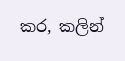කර, කලින්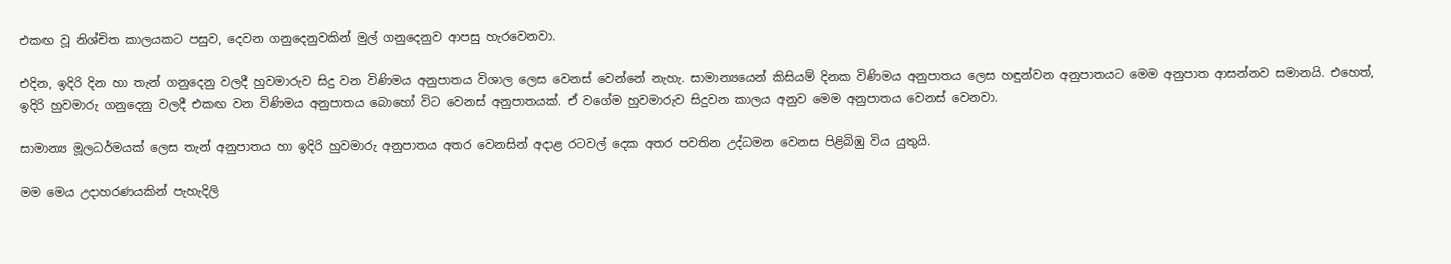එකඟ වූ නිශ්චිත කාලයකට පසුව, දෙවන ගනුදෙනුවකින් මුල් ගනුදෙනුව ආපසු හැරවෙනවා.

එදින, ඉදිරි දින හා තැන් ගනුදෙනු වලදී හුවමාරුව සිදු වන විණිමය අනුපාතය විශාල ලෙස වෙනස් වෙන්නේ නැහැ. සාමාන්‍යයෙන් කිසියම් දිනක විණිමය අනුපාතය ලෙස හඳුන්වන අනුපාතයට මෙම අනුපාත ආසන්නව සමානයි. එහෙත්, ඉදිරි හුවමාරු ගනුදෙනු වලදී එකඟ වන විණිමය අනුපාතය බොහෝ විට වෙනස් අනුපාතයක්. ඒ වගේම හුවමාරුව සිදුවන කාලය අනුව මෙම අනුපාතය වෙනස් වෙනවා.

සාමාන්‍ය මූලධර්මයක් ලෙස තැන් අනුපාතය හා ඉදිරි හුවමාරු අනුපාතය අතර වෙනසින් අදාළ රටවල් දෙක අතර පවතින උද්ධමන වෙනස පිළිබිඹු විය යුතුයි.

මම මෙය උදාහරණයකින් පැහැදිලි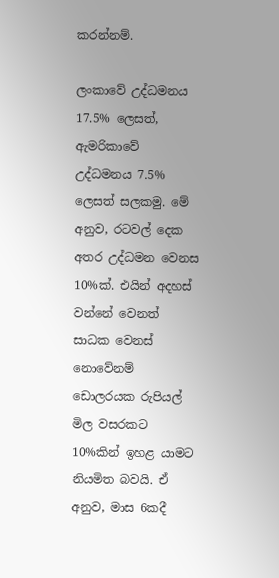කරන්නම්.

ලංකාවේ උද්ධමනය 17.5% ලෙසත්, ඇමරිකාවේ උද්ධමනය 7.5% ලෙසත් සලකමු. මේ අනුව, රටවල් දෙක අතර උද්ධමන වෙනස 10%ක්. එයින් අදහස් වන්නේ වෙනත් සාධක වෙනස් නොවේනම් ඩොලරයක රුපියල් මිල වසරකට 10%කින් ඉහළ යාමට නියමිත බවයි. ඒ අනුව, මාස 6කදී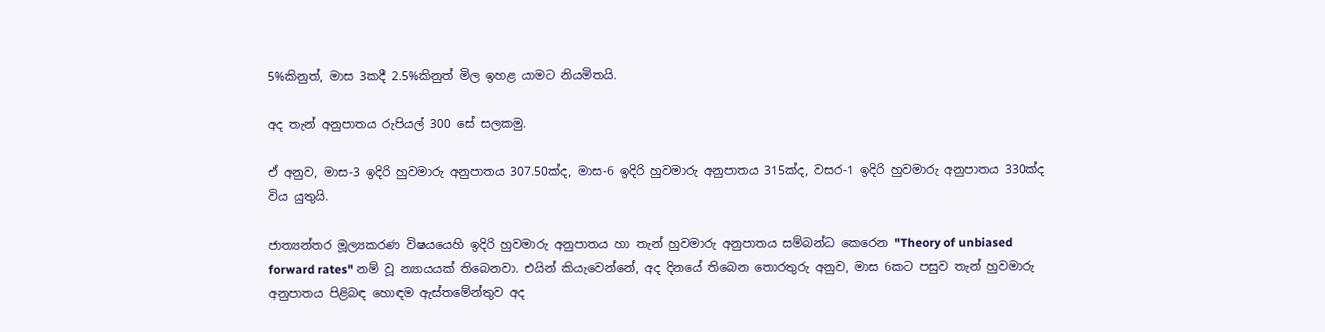5%කිනුත්, මාස 3කදී 2.5%කිනුත් මිල ඉහළ යාමට නියමිතයි.

අද තැන් අනුපාතය රුපියල් 300 සේ සලකමු.

ඒ අනුව, මාස-3 ඉදිරි හුවමාරු අනුපාතය 307.50ක්ද, මාස-6 ඉදිරි හුවමාරු අනුපාතය 315ක්ද, වසර-1 ඉදිරි හුවමාරු අනුපාතය 330ක්ද විය යුතුයි.

ජාත්‍යන්තර මූල්‍යකරණ විෂයයෙහි ඉදිරි හුවමාරු අනුපාතය හා තැන් හුවමාරු අනුපාතය සම්බන්ධ කෙරෙන "Theory of unbiased forward rates" නම් වූ න්‍යායයක් තිබෙනවා. එයින් කියැවෙන්නේ, අද දිනයේ තිබෙන තොරතුරු අනුව, මාස 6කට පසුව තැන් හුවමාරු අනුපාතය පිළිබඳ හොඳම ඇස්තමේන්තුව අද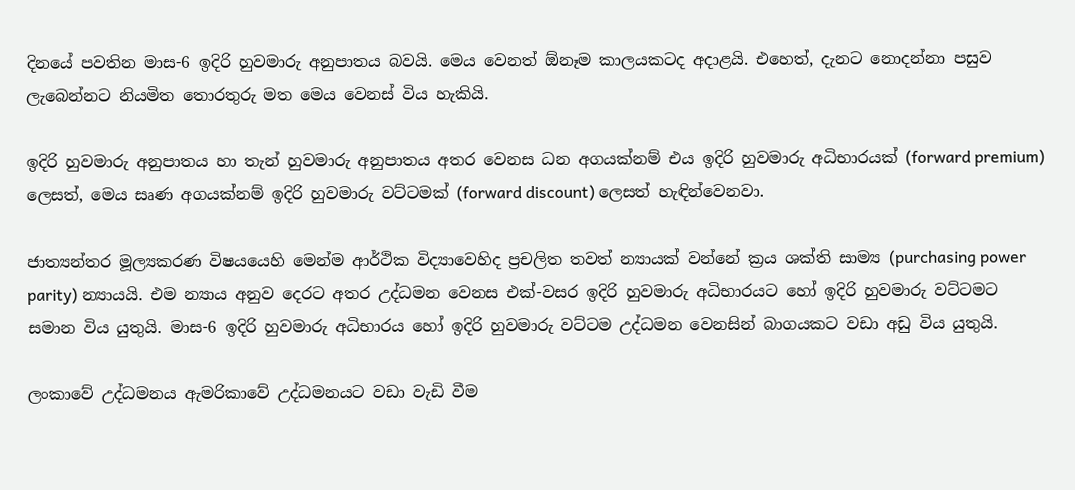දිනයේ පවතින මාස-6 ඉදිරි හුවමාරු අනුපාතය බවයි. මෙය වෙනත් ඕනෑම කාලයකටද අදාළයි. එහෙත්, දැනට නොදන්නා පසුව ලැබෙන්නට නියමිත තොරතුරු මත මෙය වෙනස් විය හැකියි.

ඉදිරි හුවමාරු අනුපාතය හා තැන් හුවමාරු අනුපාතය අතර වෙනස ධන අගයක්නම් එය ඉදිරි හුවමාරු අධිභාරයක් (forward premium) ලෙසත්, මෙය සෘණ අගයක්නම් ඉදිරි හුවමාරු වට්ටමක් (forward discount) ලෙසත් හැඳින්වෙනවා.

ජාත්‍යන්තර මූල්‍යකරණ විෂයයෙහි මෙන්ම ආර්ථික විද්‍යාවෙහිද ප්‍රචලිත තවත් න්‍යායක් වන්නේ ක්‍රය ශක්ති සාම්‍ය (purchasing power parity) න්‍යායයි. එම න්‍යාය අනුව දෙරට අතර උද්ධමන වෙනස එක්-වසර ඉදිරි හුවමාරු අධිභාරයට හෝ ඉදිරි හුවමාරු වට්ටමට සමාන විය යුතුයි. මාස-6 ඉදිරි හුවමාරු අධිභාරය හෝ ඉදිරි හුවමාරු වට්ටම උද්ධමන වෙනසින් බාගයකට වඩා අඩු විය යුතුයි.

ලංකාවේ උද්ධමනය ඇමරිකාවේ උද්ධමනයට වඩා වැඩි වීම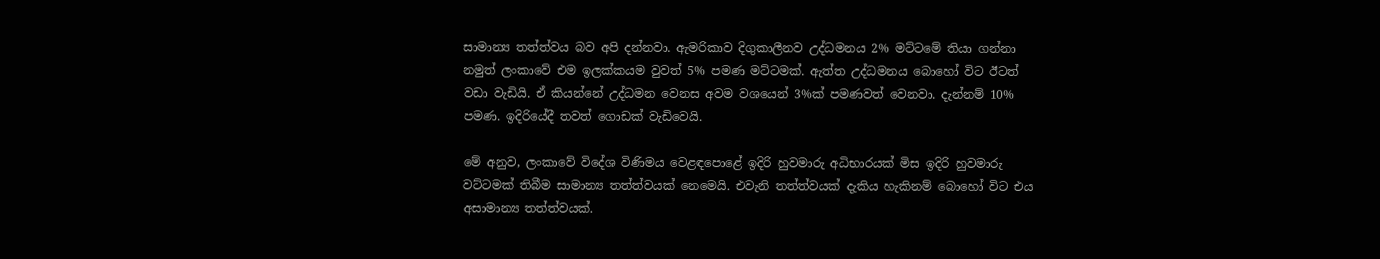සාමාන්‍ය තත්ත්වය බව අපි දන්නවා. ඇමරිකාව දිගුකාලීනව උද්ධමනය 2% මට්ටමේ තියා ගන්නා නමුත් ලංකාවේ එම ඉලක්කයම වුවත් 5% පමණ මට්ටමක්. ඇත්ත උද්ධමනය බොහෝ විට ඊටත් වඩා වැඩියි. ඒ කියන්නේ උද්ධමන වෙනස අවම වශයෙන් 3%ක් පමණවත් වෙනවා. දැන්නම් 10% පමණ. ඉදිරියේදී තවත් ගොඩක් වැඩිවෙයි.

මේ අනුව, ලංකාවේ විදේශ විණිමය වෙළඳපොළේ ඉදිරි හුවමාරු අධිභාරයක් මිස ඉදිරි හුවමාරු වට්ටමක් තිබීම සාමාන්‍ය තත්ත්වයක් නෙමෙයි. එවැනි තත්ත්වයක් දැකිය හැකිනම් බොහෝ විට එය අසාමාන්‍ය තත්ත්වයක්.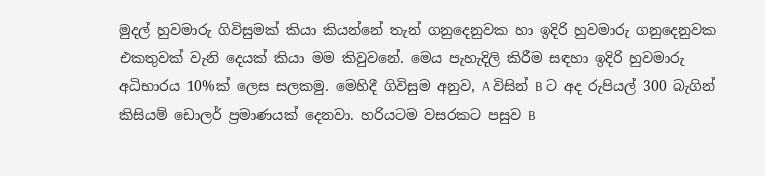මුදල් හුවමාරු ගිවිසුමක් කියා කියන්නේ තැන් ගනුදෙනුවක හා ඉදිරි හුවමාරු ගනුදෙනුවක එකතුවක් වැනි දෙයක් කියා මම කිවුවනේ. මෙය පැහැදිලි කිරීම සඳහා ඉදිරි හුවමාරු අධිභාරය 10%ක් ලෙස සලකමු. මෙහිදී ගිවිසුම අනුව, A විසින් B ට අද රුපියල් 300 බැගින් කිසියම් ඩොලර් ප්‍රමාණයක් දෙනවා. හරියටම වසරකට පසුව B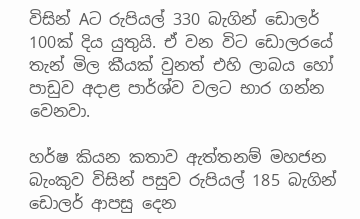විසින් Aට රුපියල් 330 බැගින් ඩොලර් 100ක් දිය යුතුයි. ඒ වන විට ඩොලරයේ තැන් මිල කීයක් වුනත් එහි ලාබය හෝ පාඩුව අදාළ පාර්ශ්ව වලට භාර ගන්න වෙනවා.

හර්ෂ කියන කතාව ඇත්තනම් මහජන බැංකුව විසින් පසුව රුපියල් 185 බැගින් ඩොලර් ආපසු දෙන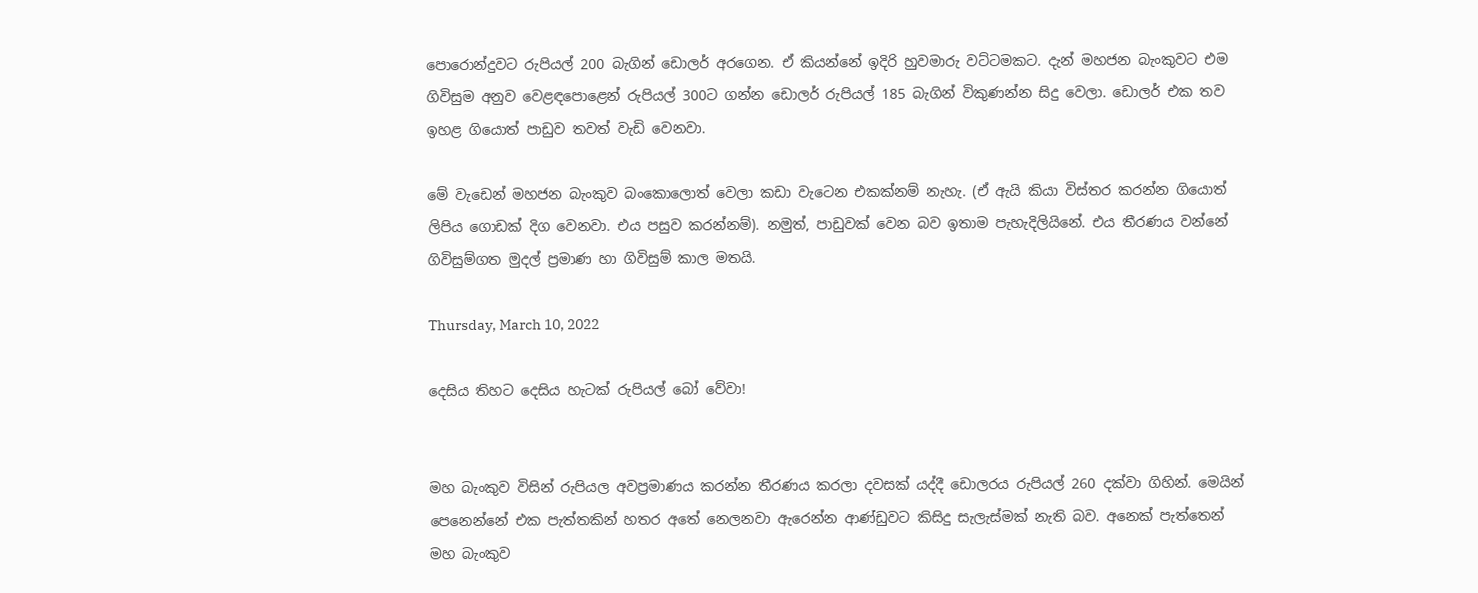පොරොන්දුවට රුපියල් 200 බැගින් ඩොලර් අරගෙන. ඒ කියන්නේ ඉදිරි හුවමාරු වට්ටමකට. දැන් මහජන බැංකුවට එම ගිවිසුම අනුව වෙළඳපොළෙන් රුපියල් 300ට ගන්න ඩොලර් රුපියල් 185 බැගින් විකුණන්න සිදු වෙලා. ඩොලර් එක තව ඉහළ ගියොත් පාඩුව තවත් වැඩි වෙනවා.

මේ වැඩෙන් මහජන බැංකුව බංකොලොත් වෙලා කඩා වැටෙන එකක්නම් නැහැ. (ඒ ඇයි කියා විස්තර කරන්න ගියොත් ලිපිය ගොඩක් දිග වෙනවා. එය පසුව කරන්නම්). නමුත්, පාඩුවක් වෙන බව ඉතාම පැහැදිලියිනේ. එය තීරණය වන්නේ ගිවිසුම්ගත මුදල් ප්‍රමාණ හා ගිවිසුම් කාල මතයි.

Thursday, March 10, 2022

දෙසිය තිහට දෙසිය හැටක් රුපියල් බෝ වේවා!


මහ බැංකුව විසින් රුපියල අවප්‍රමාණය කරන්න තීරණය කරලා දවසක් යද්දී ඩොලරය රුපියල් 260 දක්වා ගිහින්. මෙයින් පෙනෙන්නේ එක පැත්තකින් හතර අතේ නෙලනවා ඇරෙන්න ආණ්ඩුවට කිසිදු සැලැස්මක් නැති බව. අනෙක් පැත්තෙන් මහ බැංකුව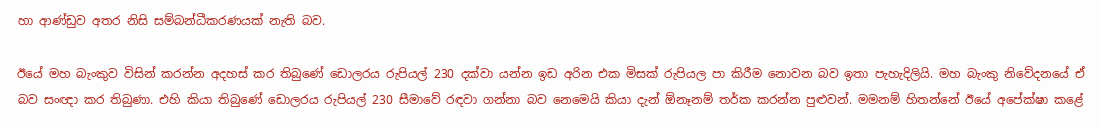හා ආණ්ඩුව අතර නිසි සම්බන්ධීකරණයක් නැති බව.

ඊයේ මහ බැංකුව විසින් කරන්න අදහස් කර තිබුණේ ඩොලරය රුපියල් 230 දක්වා යන්න ඉඩ අරින එක මිසක් රුපියල පා කිරීම නොවන බව ඉතා පැහැදිලියි. මහ බැංකු නිවේදනයේ ඒ බව සංඥා කර තිබුණා. එහි කියා තිබුණේ ඩොලරය රුපියල් 230 සීමාවේ රඳවා ගන්නා බව නෙමෙයි කියා දැන් ඕනෑනම් තර්ක කරන්න පුළුවන්. මමනම් හිතන්නේ ඊයේ අපේක්ෂා කළේ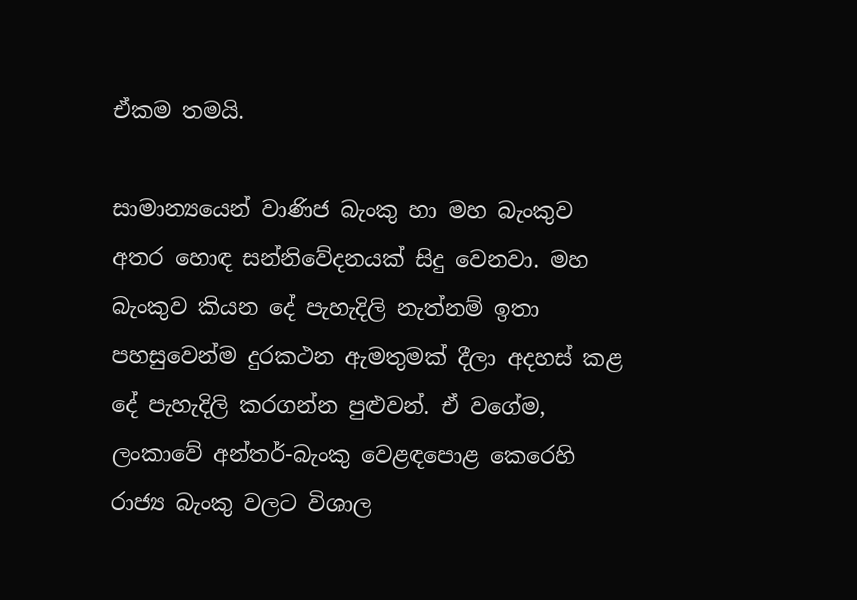ඒකම තමයි.

සාමාන්‍යයෙන් වාණිජ බැංකු හා මහ බැංකුව අතර හොඳ සන්නිවේදනයක් සිදු වෙනවා. මහ බැංකුව කියන දේ පැහැදිලි නැත්නම් ඉතා පහසුවෙන්ම දුරකථන ඇමතුමක් දීලා අදහස් කළ දේ පැහැදිලි කරගන්න පුළුවන්. ඒ වගේම, ලංකාවේ අන්තර්-බැංකු වෙළඳපොළ කෙරෙහි රාජ්‍ය බැංකු වලට විශාල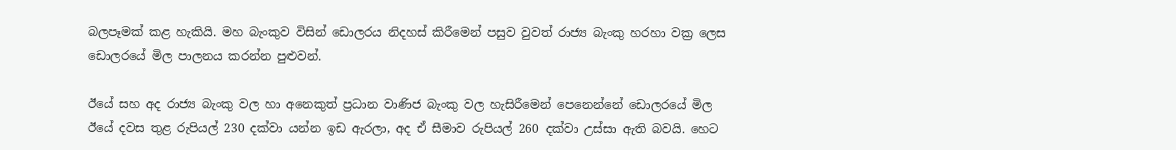බලපෑමක් කළ හැකියි. මහ බැංකුව විසින් ඩොලරය නිදහස් කිරීමෙන් පසුව වුවත් රාජ්‍ය බැංකු හරහා වක්‍ර ලෙස ඩොලරයේ මිල පාලනය කරන්න පුළුවන්.

ඊයේ සහ අද රාජ්‍ය බැංකු වල හා අනෙකුත් ප්‍රධාන වාණිජ බැංකු වල හැසිරීමෙන් පෙනෙන්නේ ඩොලරයේ මිල ඊයේ දවස තුළ රුපියල් 230 දක්වා යන්න ඉඩ ඇරලා, අද ඒ සීමාව රුපියල් 260 දක්වා උස්සා ඇති බවයි. හෙට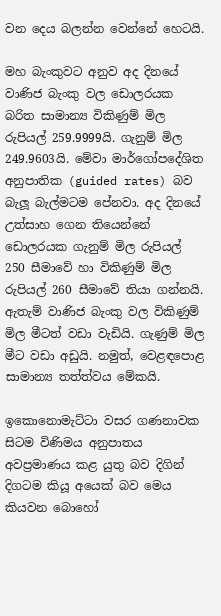වන දෙය බලන්න වෙන්නේ හෙටයි.

මහ බැංකුවට අනුව අද දිනයේ වාණිජ බැංකු වල ඩොලරයක බරිත සාමාන්‍ය විකිණුම් මිල රුපියල් 259.9999යි. ගැනුම් මිල 249.9603යි. මේවා මාර්ගෝපදේශිත අනුපාතික (guided rates) බව බැලූ බැල්මටම පේනවා. අද දිනයේ උත්සාහ ගෙන තියෙන්නේ ඩොලරයක ගැනුම් මිල රුපියල් 250 සීමාවේ හා විකිණුම් මිල රුපියල් 260 සීමාවේ තියා ගන්නයි. ඇතැම් වාණිජ බැංකු වල විකිණුම් මිල මීටත් වඩා වැඩියි. ගැණුම් මිල මීට වඩා අඩුයි. නමුත්, වෙළඳපොළ සාමාන්‍ය තත්ත්වය මේකයි.

ඉකොනොමැට්ටා වසර ගණනාවක සිටම විණිමය අනුපාතය අවප්‍රමාණය කළ යුතු බව දිගින් දිගටම කියූ අයෙක් බව මෙය කියවන බොහෝ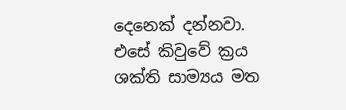දෙනෙක් දන්නවා. එසේ කිවුවේ ක්‍රය ශක්ති සාම්‍යය මත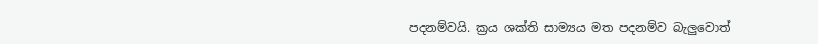පදනම්වයි. ක්‍රය ශක්ති සාම්‍යය මත පදනම්ව බැලුවොත්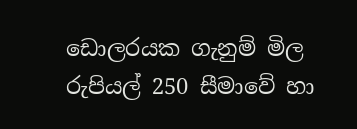ඩොලරයක ගැනුම් මිල රුපියල් 250 සීමාවේ හා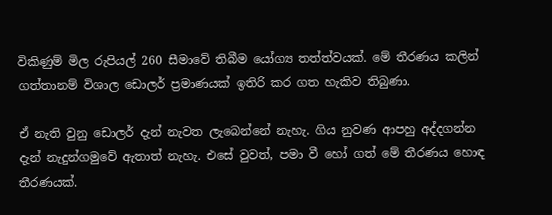විකිණුම් මිල රුපියල් 260 සීමාවේ තිබීම යෝග්‍ය තත්ත්වයක්. මේ තීරණය කලින් ගත්තානම් විශාල ඩොලර් ප්‍රමාණයක් ඉතිරි කර ගත හැකිව තිබුණා.

ඒ නැති වුනු ඩොලර් දැන් නැවත ලැබෙන්නේ නැහැ. ගිය නුවණ ආපහු අද්දගන්න දැන් නැදුන්ගමුවේ ඇතාත් නැහැ. එසේ වුවත්, පමා වී හෝ ගත් මේ තීරණය හොඳ තීරණයක්.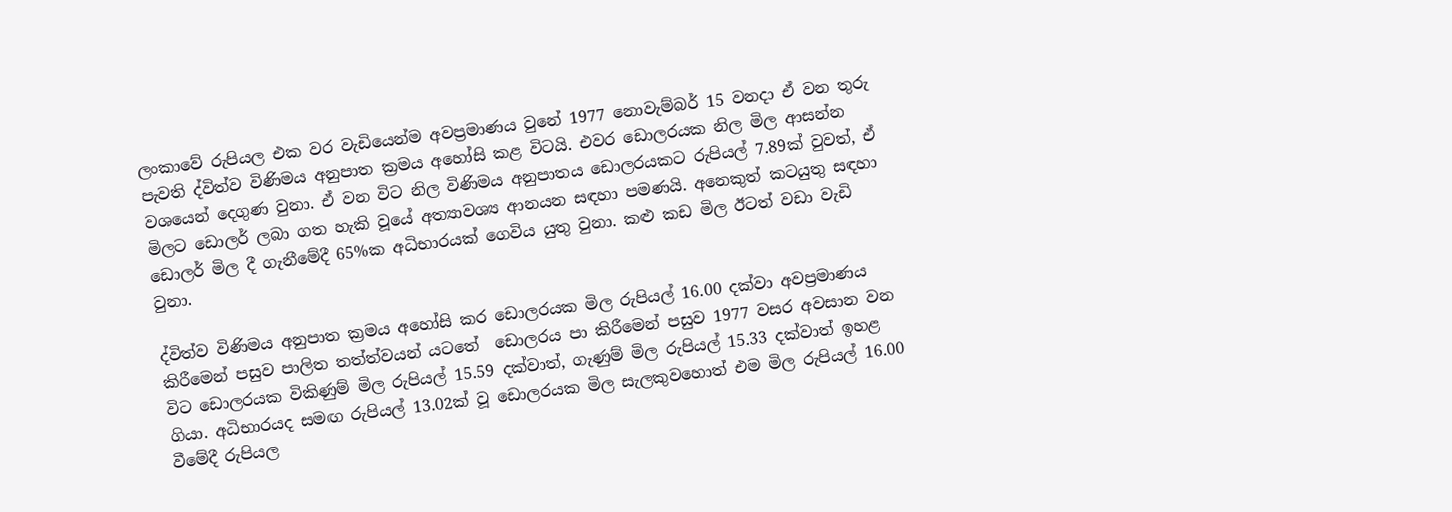ලංකාවේ රුපියල එක වර වැඩියෙන්ම අවප්‍රමාණය වුනේ 1977 නොවැම්බර් 15 වනදා ඒ වන තුරු පැවති ද්විත්ව විණිමය අනුපාත ක්‍රමය අහෝසි කළ විටයි. එවර ඩොලරයක නිල මිල ආසන්න වශයෙන් දෙගුණ වුනා. ඒ වන විට නිල විණිමය අනුපාතය ඩොලරයකට රුපියල් 7.89ක් වුවත්, ඒ මිලට ඩොලර් ලබා ගත හැකි වූයේ අත්‍යාවශ්‍ය ආනයන සඳහා පමණයි. අනෙකුත් කටයුතු සඳහා ඩොලර් මිල දී ගැනීමේදී 65%ක අධිභාරයක් ගෙවිය යුතු වුනා. කළු කඩ මිල ඊටත් වඩා වැඩි වුනා.

ද්විත්ව විණිමය අනුපාත ක්‍රමය අහෝසි කර ඩොලරයක මිල රුපියල් 16.00 දක්වා අවප්‍රමාණය කිරීමෙන් පසුව පාලිත තත්ත්වයන් යටතේ  ඩොලරය පා කිරීමෙන් පසුව 1977 වසර අවසාන වන විට ඩොලරයක විකිණුම් මිල රුපියල් 15.59 දක්වාත්, ගැණුම් මිල රුපියල් 15.33 දක්වාත් ඉහළ ගියා. අධිභාරයද සමඟ රුපියල් 13.02ක් වූ ඩොලරයක මිල සැලකුවහොත් එම මිල රුපියල් 16.00 වීමේදී රුපියල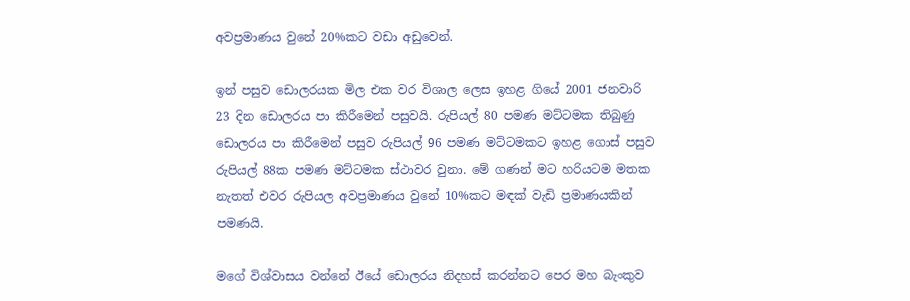අවප්‍රමාණය වුනේ 20%කට වඩා අඩුවෙන්.

ඉන් පසුව ඩොලරයක මිල එක වර විශාල ලෙස ඉහළ ගියේ 2001 ජනවාරි 23 දින ඩොලරය පා කිරීමෙන් පසුවයි. රුපියල් 80 පමණ මට්ටමක තිබුණු ඩොලරය පා කිරීමෙන් පසුව රුපියල් 96 පමණ මට්ටමකට ඉහළ ගොස් පසුව රුපියල් 88ක පමණ මට්ටමක ස්ථාවර වුනා. මේ ගණන් මට හරියටම මතක නැතත් එවර රුපියල අවප්‍රමාණය වුනේ 10%කට මඳක් වැඩි ප්‍රමාණයකින් පමණයි.

මගේ විශ්වාසය වන්නේ ඊයේ ඩොලරය නිදහස් කරන්නට පෙර මහ බැංකුව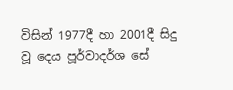විසින් 1977දී හා 2001දී සිදු වූ දෙය පූර්වාදර්ශ සේ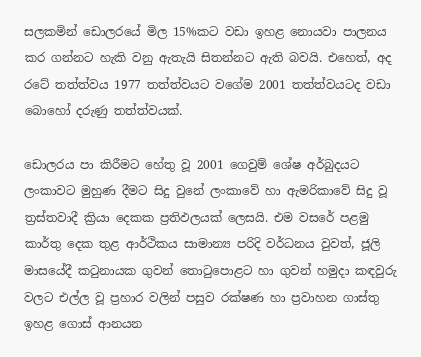සලකමින් ඩොලරයේ මිල 15%කට වඩා ඉහළ නොයවා පාලනය කර ගන්නට හැකි වනු ඇතැයි සිතන්නට ඇති බවයි. එහෙත්, අද රටේ තත්ත්වය 1977 තත්ත්වයට වගේම 2001 තත්ත්වයටද වඩා බොහෝ දරුණු තත්ත්වයක්.

ඩොලරය පා කිරීමට හේතු වූ 2001 ගෙවුම් ශේෂ අර්බුදයට ලංකාවට මුහුණ දීමට සිදු වුනේ ලංකාවේ හා ඇමරිකාවේ සිදු වූ ත්‍රස්තවාදී ක්‍රියා දෙකක ප්‍රතිඵලයක් ලෙසයි. එම වසරේ පළමු කාර්තු දෙක තුළ ආර්ථිකය සාමාන්‍ය පරිදි වර්ධනය වුවත්, ජූලි මාසයේදී කටුනායක ගුවන් තොටුපොළට හා ගුවන් හමුදා කඳවුරු වලට එල්ල වූ ප්‍රහාර වලින් පසුව රක්ෂණ හා ප්‍රවාහන ගාස්තු ඉහළ ගොස් ආනයන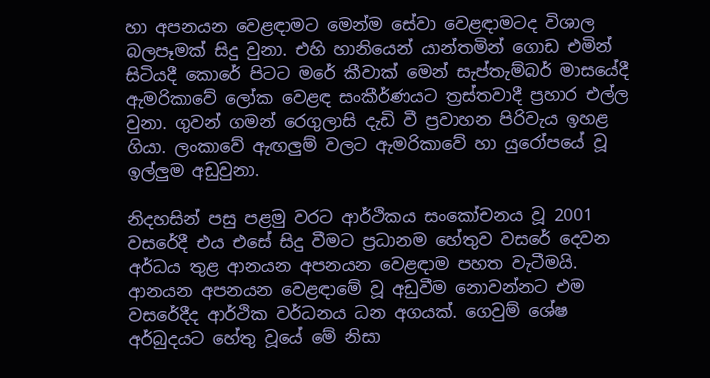හා අපනයන වෙළඳාමට මෙන්ම සේවා වෙළඳාමටද විශාල බලපෑමක් සිදු වුනා. එහි හානියෙන් යාන්තමින් ගොඩ එමින් සිටියදී කොරේ පිටට මරේ කීවාක් මෙන් සැප්තැම්බර් මාසයේදී ඇමරිකාවේ ලෝක වෙළඳ සංකීර්ණයට ත්‍රස්තවාදී ප්‍රහාර එල්ල වුනා. ගුවන් ගමන් රෙගුලාසි දැඩි වී ප්‍රවාහන පිරිවැය ඉහළ ගියා. ලංකාවේ ඇඟලුම් වලට ඇමරිකාවේ හා යුරෝපයේ වූ ඉල්ලුම අඩුවුනා.

නිදහසින් පසු පළමු වරට ආර්ථිකය සංකෝචනය වූ 2001 වසරේදී එය එසේ සිදු වීමට ප්‍රධානම හේතුව වසරේ දෙවන අර්ධය තුළ ආනයන අපනයන වෙළඳාම පහත වැටීමයි. ආනයන අපනයන වෙළඳාමේ වූ අඩුවීම නොවන්නට එම වසරේදීද ආර්ථික වර්ධනය ධන අගයක්. ගෙවුම් ශේෂ අර්බුදයට හේතු වූයේ මේ නිසා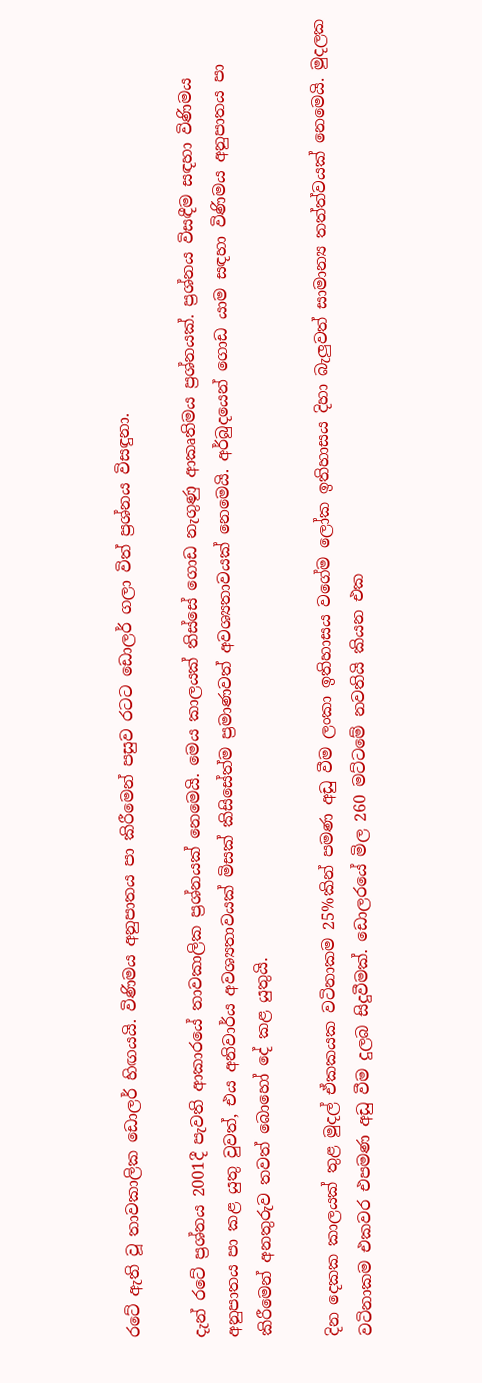රටේ ඇති වූ තාවකාලික ඩොලර් හිඟයයි. විණිමය අනුපාතය පා කිරීමෙන් පසුව රටට ඩොලර් ගලා විත් ප්‍රශ්නය විසඳුනා.

දැන් රටේ ප්‍රශ්නය 2001දී පැවති ආකාරයේ තාවකාලික ප්‍රශ්නයක් නෙමෙයි. මෙය කාලයක් තිස්සේ ගොඩ නැගුණු ආකෘතිමය ප්‍රශ්නයක්. ප්‍රශ්නය විසඳීම සඳහා විණිමය අනුපාතය පා කළ යුතු වුවත්, එය අනිවාර්ය අවශ්‍යතාවයක් මිසක් කිසිසේත්ම ප්‍රමාණවත් අවශ්‍යතාවයක් නෙමෙයි. අර්බුදයෙන් ගොඩ යාම සඳහා විණිමය අනුපාතය පා කිරීමෙන් අනතුරුව තවත් බොහෝ දේ කළ යුතුයි.

දින දෙකක කාලයක් තුළ මුදල් ඒකකයක වටිනාකම 25%කින් පමණ අඩු වීම ලංකා ඉතිහාසය වගේම ලෝක ඉතිහාසය දිහා බැලුවත් සාමාන්‍ය තත්ත්වයක් නෙමෙයි. මුදලක වටිනාකම එකවර එපමණ අඩු වීම දුලබ සිදුවීමක්. ඩොලරයේ මිල 260 මට්ටමේ නවතියි කියන එක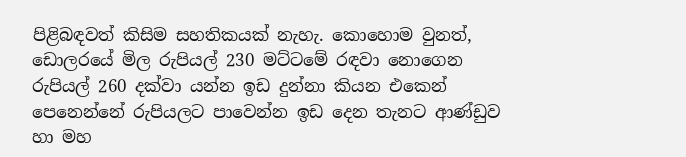පිළිබඳවත් කිසිම සහතිකයක් නැහැ. කොහොම වුනත්, ඩොලරයේ මිල රුපියල් 230 මට්ටමේ රඳවා නොගෙන රුපියල් 260 දක්වා යන්න ඉඩ දුන්නා කියන එකෙන් පෙනෙන්නේ රුපියලට පාවෙන්න ඉඩ දෙන තැනට ආණ්ඩුව හා මහ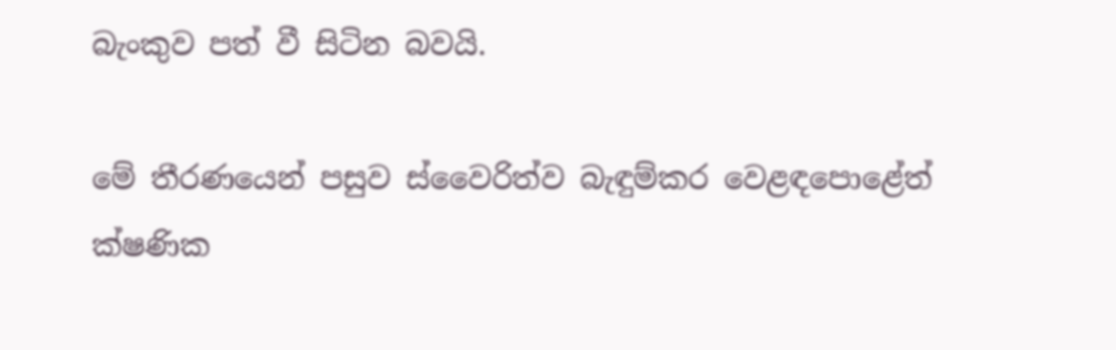බැංකුව පත් වී සිටින බවයි.

මේ තීරණයෙන් පසුව ස්වෛරිත්ව බැඳුම්කර වෙළඳපොළේත් ක්ෂණික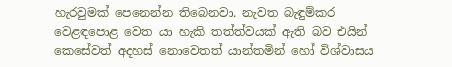හැරවුමක් පෙනෙන්න තිබෙනවා. නැවත බැඳුම්කර වෙළඳපොළ වෙත යා හැකි තත්ත්වයක් ඇති බව එයින් කෙසේවත් අදහස් නොවෙතත් යාන්තමින් හෝ විශ්වාසය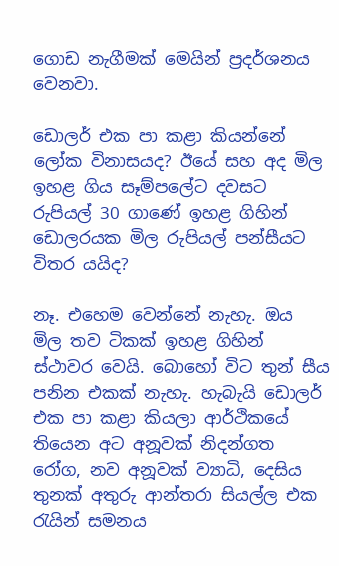ගොඩ නැගීමක් මෙයින් ප්‍රදර්ශනය වෙනවා.

ඩොලර් එක පා කළා කියන්නේ ලෝක විනාසයද? ඊයේ සහ අද මිල ඉහළ ගිය සෑම්පලේට දවසට රුපියල් 30 ගාණේ ඉහළ ගිහින් ඩොලරයක මිල රුපියල් පන්සීයට විතර යයිද?

නෑ. එහෙම වෙන්නේ නැහැ. ඔය මිල තව ටිකක් ඉහළ ගිහින් ස්ථාවර වෙයි. බොහෝ විට තුන් සීය පනින එකක් නැහැ. හැබැයි ඩොලර් එක පා කළා කියලා ආර්ථිකයේ තියෙන අට අනූවක් නිදන්ගත රෝග, නව අනූවක් ව්‍යාධි, දෙසිය තුනක් අතුරු ආන්තරා සියල්ල එක රැයින් සමනය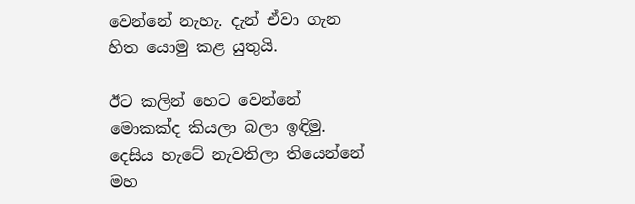වෙන්නේ නැහැ. දැන් ඒවා ගැන හිත යොමු කළ යුතුයි.

ඊට කලින් හෙට වෙන්නේ මොකක්ද කියලා බලා ඉඳිමු. දෙසිය හැටේ නැවතිලා තියෙන්නේ මහ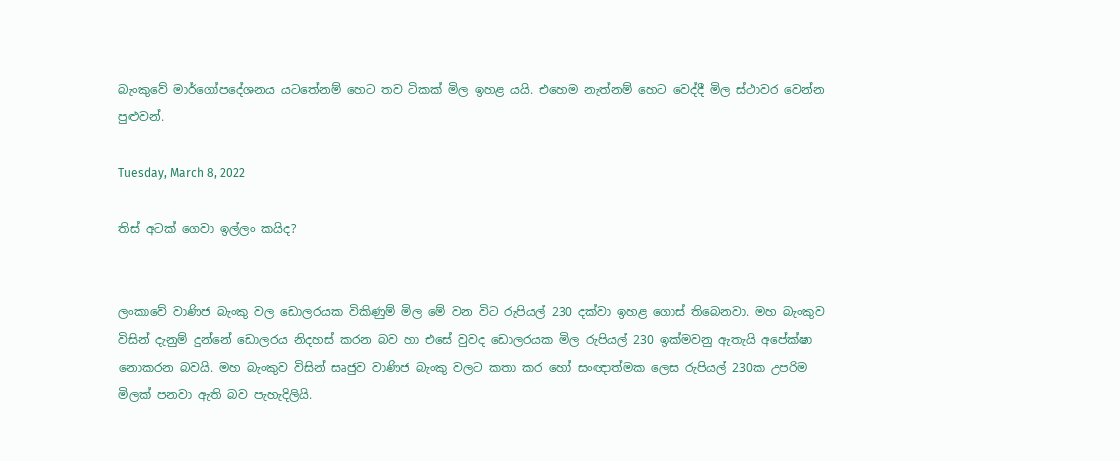බැංකුවේ මාර්ගෝපදේශනය යටතේනම් හෙට තව ටිකක් මිල ඉහළ යයි. එහෙම නැත්නම් හෙට වෙද්දී මිල ස්ථාවර වෙන්න පුළුවන්.

Tuesday, March 8, 2022

තිස් අටක් ගෙවා ඉල්ලං කයිද?


ලංකාවේ වාණිජ බැංකු වල ඩොලරයක විකිණුම් මිල මේ වන විට රුපියල් 230 දක්වා ඉහළ ගොස් තිබෙනවා. මහ බැංකුව විසින් දැනුම් දුන්නේ ඩොලරය නිදහස් කරන බව හා එසේ වුවද ඩොලරයක මිල රුපියල් 230 ඉක්මවනු ඇතැයි අපේක්ෂා නොකරන බවයි. මහ බැංකුව විසින් සෘජුව වාණිජ බැංකු වලට කතා කර හෝ සංඥාත්මක ලෙස රුපියල් 230ක උපරිම මිලක් පනවා ඇති බව පැහැදිලියි.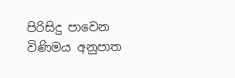පිරිසිදු පාවෙන විණිමය අනුපාත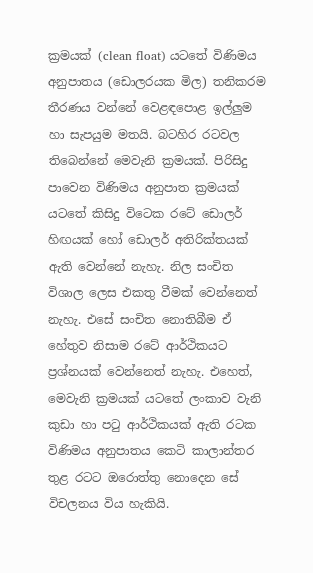ක්‍රමයක් (clean float) යටතේ විණිමය අනුපාතය (ඩොලරයක මිල) තනිකරම තීරණය වන්නේ වෙළඳපොළ ඉල්ලුම හා සැපයුම මතයි. බටහිර රටවල තිබෙන්නේ මෙවැනි ක්‍රමයක්. පිරිසිදු පාවෙන විණිමය අනුපාත ක්‍රමයක් යටතේ කිසිදු විටෙක රටේ ඩොලර් හිඟයක් හෝ ඩොලර් අතිරික්තයක් ඇති වෙන්නේ නැහැ. නිල සංචිත විශාල ලෙස එකතු වීමක් වෙන්නෙත් නැහැ. එසේ සංචිත නොතිබීම ඒ හේතුව නිසාම රටේ ආර්ථිකයට ප්‍රශ්නයක් වෙන්නෙත් නැහැ. එහෙත්, මෙවැනි ක්‍රමයක් යටතේ ලංකාව වැනි කුඩා හා පටු ආර්ථිකයක් ඇති රටක විණිමය අනුපාතය කෙටි කාලාන්තර තුළ රටට ඔරොත්තු නොදෙන සේ විචලනය විය හැකියි.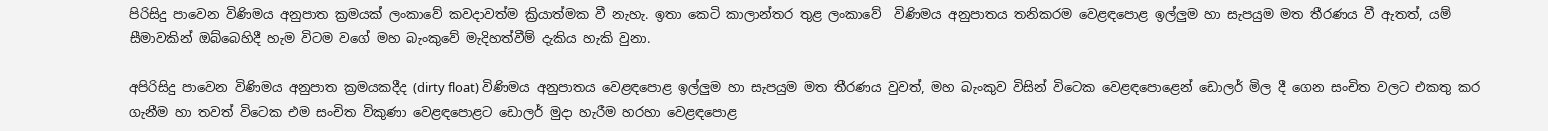පිරිසිදු පාවෙන විණිමය අනුපාත ක්‍රමයක් ලංකාවේ කවදාවත්ම ක්‍රියාත්මක වී නැහැ. ඉතා කෙටි කාලාන්තර තුළ ලංකාවේ  විණිමය අනුපාතය තනිකරම වෙළඳපොළ ඉල්ලුම හා සැපයුම මත තීරණය වී ඇතත්, යම් සීමාවකින් ඔබ්බෙහිදී හැම විටම වගේ මහ බැංකුවේ මැදිහත්වීම් දැකිය හැකි වුනා.

අපිරිසිදු පාවෙන විණිමය අනුපාත ක්‍රමයකදීද (dirty float) විණිමය අනුපාතය වෙළඳපොළ ඉල්ලුම හා සැපයුම මත තීරණය වුවත්, මහ බැංකුව විසින් විටෙක වෙළඳපොළෙන් ඩොලර් මිල දී ගෙන සංචිත වලට එකතු කර ගැනීම හා තවත් විටෙක එම සංචිත විකුණා වෙළඳපොළට ඩොලර් මුදා හැරීම හරහා වෙළඳපොළ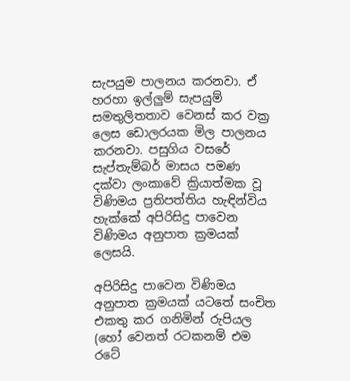සැපයුම පාලනය කරනවා. ඒ හරහා ඉල්ලුම් සැපයුම් සමතුලිතතාව වෙනස් කර වක්‍ර ලෙස ඩොලරයක මිල පාලනය කරනවා. පසුගිය වසරේ සැප්තැම්බර් මාසය පමණ දක්වා ලංකාවේ ක්‍රියාත්මක වූ විණිමය ප්‍රතිපත්තිය හැඳින්විය හැක්කේ අපිරිසිදු පාවෙන විණිමය අනුපාත ක්‍රමයක් ලෙසයි.

අපිරිසිදු පාවෙන විණිමය අනුපාත ක්‍රමයක් යටතේ සංචිත එකතු කර ගනිමින් රුපියල (හෝ වෙනත් රටකනම් එම රටේ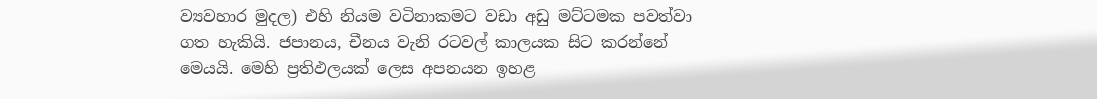ව්‍යවහාර මුදල) එහි නියම වටිනාකමට වඩා අඩු මට්ටමක පවත්වා ගත හැකියි. ජපානය, චීනය වැනි රටවල් කාලයක සිට කරන්නේ මෙයයි. මෙහි ප්‍රතිඵලයක් ලෙස අපනයන ඉහළ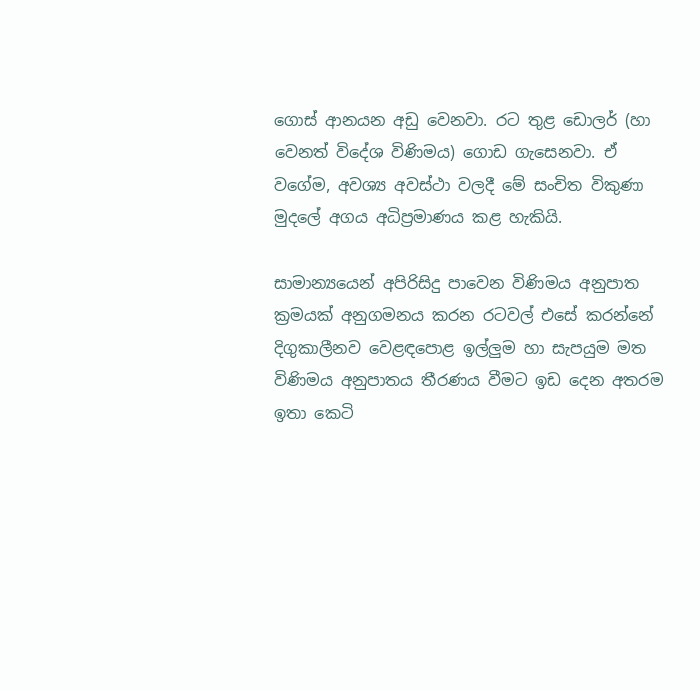ගොස් ආනයන අඩු වෙනවා. රට තුළ ඩොලර් (හා වෙනත් විදේශ විණිමය) ගොඩ ගැසෙනවා. ඒ වගේම, අවශ්‍ය අවස්ථා වලදී මේ සංචිත විකුණා මුදලේ අගය අධිප්‍රමාණය කළ හැකියි.

සාමාන්‍යයෙන් අපිරිසිදු පාවෙන විණිමය අනුපාත ක්‍රමයක් අනුගමනය කරන රටවල් එසේ කරන්නේ දිගුකාලීනව වෙළඳපොළ ඉල්ලුම හා සැපයුම මත විණිමය අනුපාතය තීරණය වීමට ඉඩ දෙන අතරම ඉතා කෙටි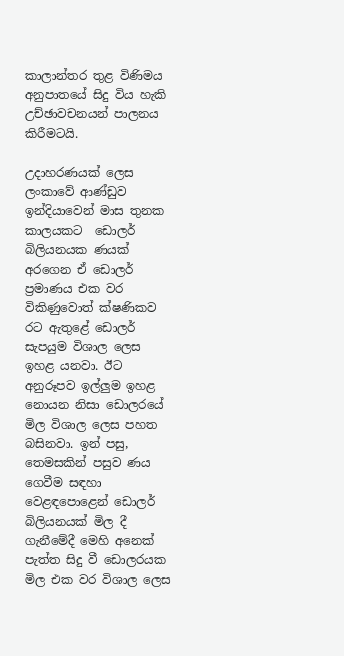කාලාන්තර තුළ විණිමය අනුපාතයේ සිදු විය හැකි උච්ඡාවචනයන් පාලනය කිරීමටයි.

උදාහරණයක් ලෙස ලංකාවේ ආණ්ඩුව ඉන්දියාවෙන් මාස තුනක කාලයකට  ඩොලර් බිලියනයක ණයක් අරගෙන ඒ ඩොලර් ප්‍රමාණය එක වර විකිණුවොත් ක්ෂණිකව රට ඇතුළේ ඩොලර් සැපයුම විශාල ලෙස ඉහළ යනවා. ඊට අනුරූපව ඉල්ලුම ඉහළ නොයන නිසා ඩොලරයේ මිල විශාල ලෙස පහත බසිනවා. ඉන් පසු, තෙමසකින් පසුව ණය ගෙවීම සඳහා වෙළඳපොළෙන් ඩොලර් බිලියනයක් මිල දී ගැනීමේදී මෙහි අනෙක් පැත්ත සිදු වී ඩොලරයක මිල එක වර විශාල ලෙස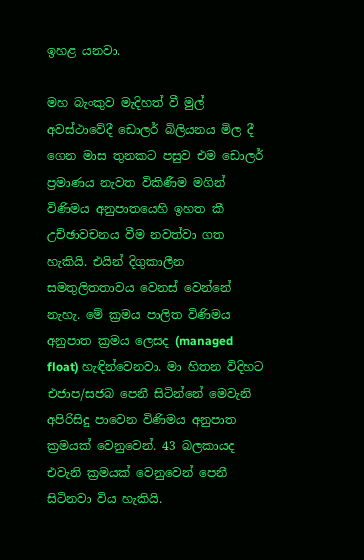ඉහළ යනවා.

මහ බැංකුව මැදිහත් වී මුල් අවස්ථාවේදී ඩොලර් බිලියනය මිල දී ගෙන මාස තුනකට පසුව එම ඩොලර් ප්‍රමාණය නැවත විකිණීම මගින් විණිමය අනුපාතයෙහි ඉහත කී උච්ඡාවචනය වීම නවත්වා ගත හැකියි. එයින් දිගුකාලීන සමතුලිතතාවය වෙනස් වෙන්නේ නැහැ. මේ ක්‍රමය පාලිත විණිමය අනුපාත ක්‍රමය ලෙසද (managed float) හැඳින්වෙනවා. මා හිතන විදිහට එජාප/සජබ පෙනී සිටින්නේ මෙවැනි අපිරිසිදු පාවෙන විණිමය අනුපාත ක්‍රමයක් වෙනුවෙන්. 43 බලකායද එවැනි ක්‍රමයක් වෙනුවෙන් පෙනී සිටිනවා විය හැකියි.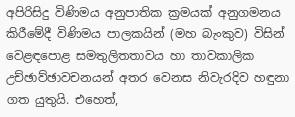අපිරිසිදු විණිමය අනුපාතික ක්‍රමයක් අනුගමනය කිරීමේදී විණිමය පාලකයින් (මහ බැංකුව) විසින් වෙළඳපොළ සමතුලිතතාවය හා තාවකාලික උච්ඡාව්ඡාවචනයන් අතර වෙනස නිවැරදිව හඳුනා ගත යුතුයි. එහෙත්,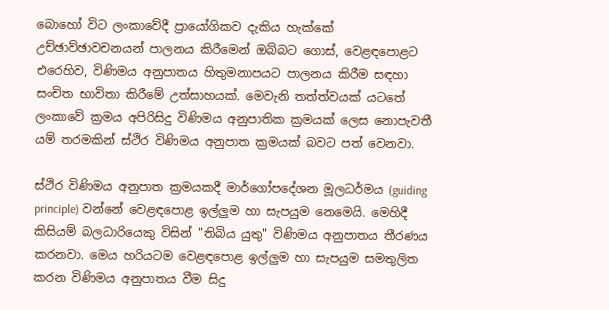බොහෝ විට ලංකාවේදී ප්‍රායෝගිකව දැකිය හැක්කේ උච්ඡාව්ඡාවචනයන් පාලනය කිරීමෙන් ඔබ්බට ගොස්, වෙළඳපොළට එරෙහිව, විණිමය අනුපාතය හිතුමනාපයට පාලනය කිරීම සඳහා සංචිත භාවිතා කිරීමේ උත්සාහයක්. මෙවැනි තත්ත්වයක් යටතේ ලංකාවේ ක්‍රමය අපිරිසිදු විණිමය අනුපාතික ක්‍රමයක් ලෙස නොපැවතී යම් තරමකින් ස්ථිර විණිමය අනුපාත ක්‍රමයක් බවට පත් වෙනවා.

ස්ථිර විණිමය අනුපාත ක්‍රමයකදී මාර්ගෝපදේශන මූලධර්මය (guiding principle) වන්නේ වෙළඳපොළ ඉල්ලුම හා සැපයුම නෙමෙයි. මෙහිදී කිසියම් බලධාරියෙකු විසින් "තිබිය යුතු" විණිමය අනුපාතය තීරණය කරනවා. මෙය හරියටම වෙළඳපොළ ඉල්ලුම හා සැපයුම සමතුලිත කරන විණිමය අනුපාතය වීම සිදු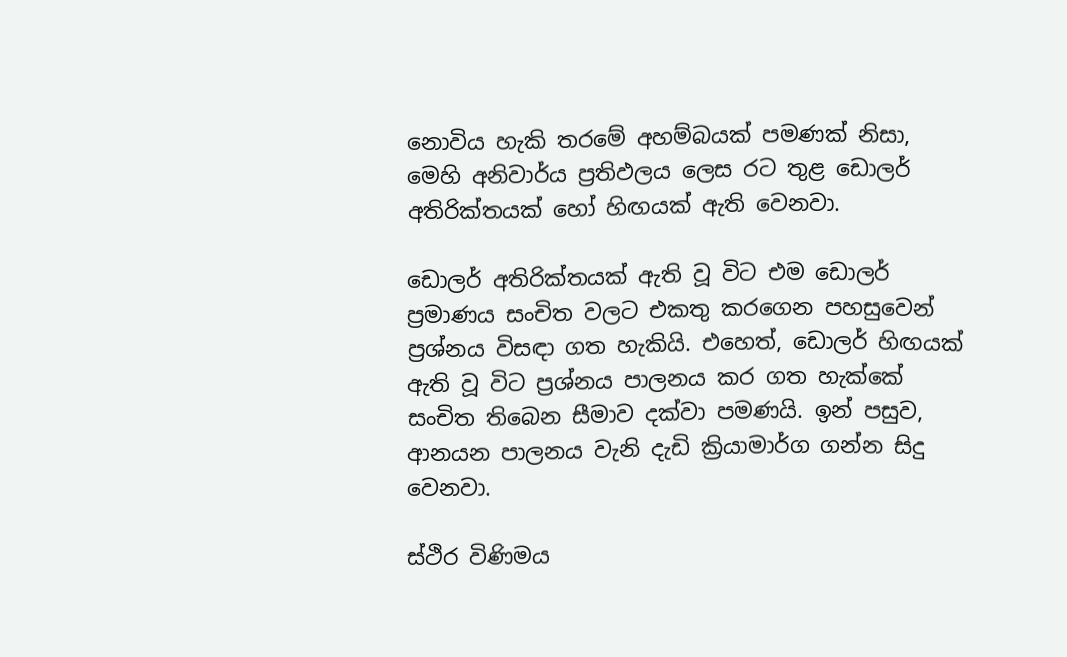නොවිය හැකි තරමේ අහම්බයක් පමණක් නිසා, මෙහි අනිවාර්ය ප්‍රතිඵලය ලෙස රට තුළ ඩොලර් අතිරික්තයක් හෝ හිඟයක් ඇති වෙනවා.

ඩොලර් අතිරික්තයක් ඇති වූ විට එම ඩොලර් ප්‍රමාණය සංචිත වලට එකතු කරගෙන පහසුවෙන් ප්‍රශ්නය විසඳා ගත හැකියි. එහෙත්, ඩොලර් හිඟයක් ඇති වූ විට ප්‍රශ්නය පාලනය කර ගත හැක්කේ සංචිත තිබෙන සීමාව දක්වා පමණයි. ඉන් පසුව, ආනයන පාලනය වැනි දැඩි ක්‍රියාමාර්ග ගන්න සිදු වෙනවා.

ස්ථිර විණිමය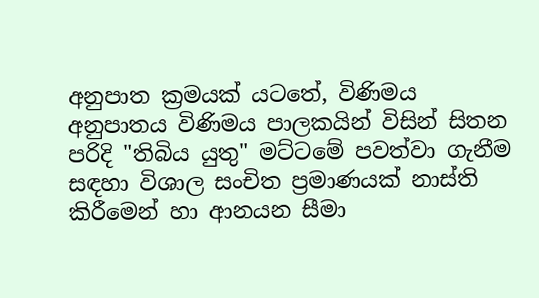අනුපාත ක්‍රමයක් යටතේ, විණිමය අනුපාතය විණිමය පාලකයින් විසින් සිතන පරිදි "තිබිය යුතු" මට්ටමේ පවත්වා ගැනීම සඳහා විශාල සංචිත ප්‍රමාණයක් නාස්ති කිරීමෙන් හා ආනයන සීමා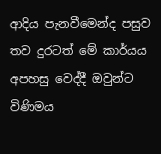ආදිය පැනවීමෙන්ද පසුව තව දුරටත් මේ කාර්යය අපහසු වෙද්දී ඔවුන්ට විණිමය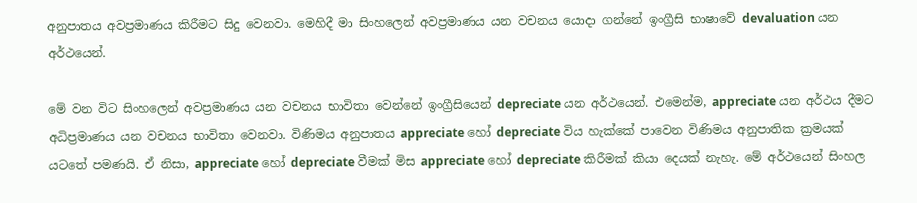අනුපාතය අවප්‍රමාණය කිරීමට සිදු වෙනවා. මෙහිදී මා සිංහලෙන් අවප්‍රමාණය යන වචනය යොදා ගන්නේ ඉංග්‍රීසි භාෂාවේ devaluation යන අර්ථයෙන්.

මේ වන විට සිංහලෙන් අවප්‍රමාණය යන වචනය භාවිතා වෙන්නේ ඉංග්‍රීසියෙන් depreciate යන අර්ථයෙන්. එමෙන්ම, appreciate යන අර්ථය දීමට අධිප්‍රමාණය යන වචනය භාවිතා වෙනවා. විණිමය අනුපාතය appreciate හෝ depreciate විය හැක්කේ පාවෙන විණිමය අනුපාතික ක්‍රමයක් යටතේ පමණයි. ඒ නිසා, appreciate හෝ depreciate වීමක් මිස appreciate හෝ depreciate කිරීමක් කියා දෙයක් නැහැ. මේ අර්ථයෙන් සිංහල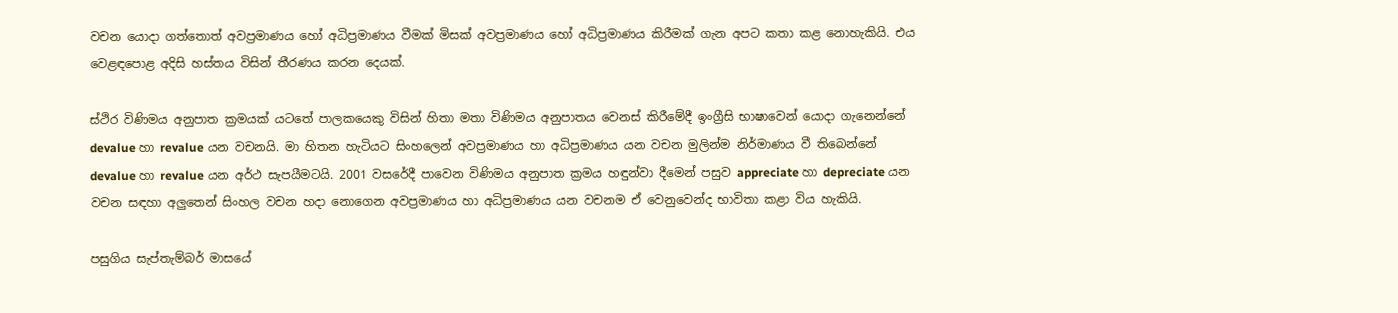වචන යොදා ගත්තොත් අවප්‍රමාණය හෝ අධිප්‍රමාණය වීමක් මිසක් අවප්‍රමාණය හෝ අධිප්‍රමාණය කිරීමක් ගැන අපට කතා කළ නොහැකියි. එය වෙළඳපොළ අදිසි හස්තය විසින් තීරණය කරන දෙයක්.

ස්ථිර විණිමය අනුපාත ක්‍රමයක් යටතේ පාලකයෙකු විසින් හිතා මතා විණිමය අනුපාතය වෙනස් කිරීමේදී ඉංග්‍රීසි භාෂාවෙන් යොදා ගැනෙන්නේ devalue හා revalue යන වචනයි. මා හිතන හැටියට සිංහලෙන් අවප්‍රමාණය හා අධිප්‍රමාණය යන වචන මුලින්ම නිර්මාණය වී තිබෙන්නේ devalue හා revalue යන අර්ථ සැපයීමටයි. 2001 වසරේදී පාවෙන විණිමය අනුපාත ක්‍රමය හඳුන්වා දීමෙන් පසුව appreciate හා depreciate යන වචන සඳහා අලුතෙන් සිංහල වචන හදා නොගෙන අවප්‍රමාණය හා අධිප්‍රමාණය යන වචනම ඒ වෙනුවෙන්ද භාවිතා කළා විය හැකියි.

පසුගිය සැප්තැම්බර් මාසයේ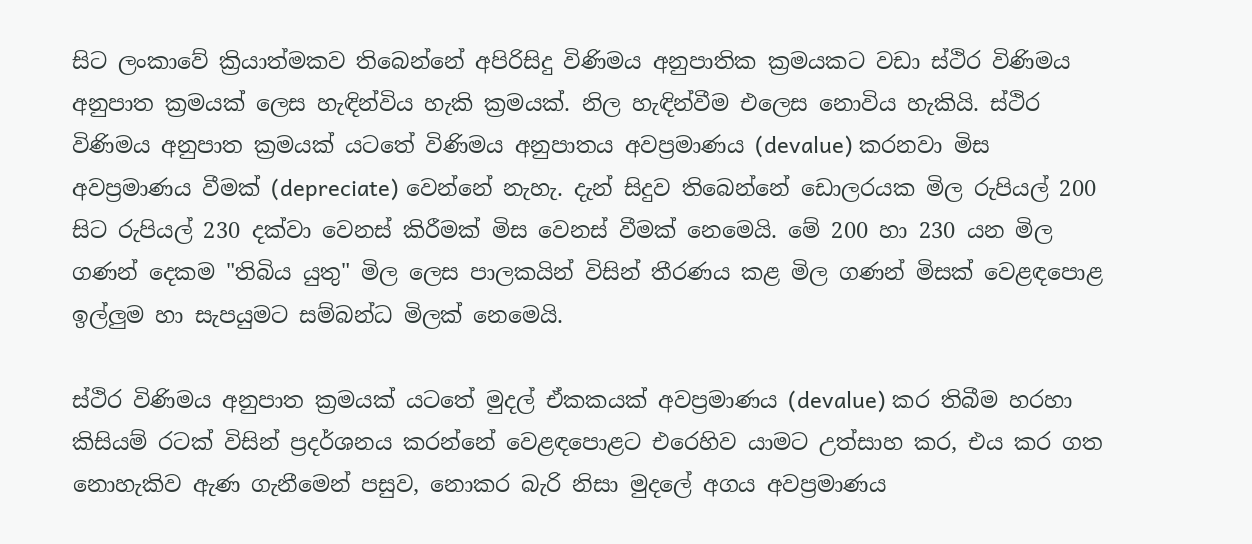සිට ලංකාවේ ක්‍රියාත්මකව තිබෙන්නේ අපිරිසිදු විණිමය අනුපාතික ක්‍රමයකට වඩා ස්ථිර විණිමය අනුපාත ක්‍රමයක් ලෙස හැඳින්විය හැකි ක්‍රමයක්. නිල හැඳින්වීම එලෙස නොවිය හැකියි. ස්ථිර විණිමය අනුපාත ක්‍රමයක් යටතේ විණිමය අනුපාතය අවප්‍රමාණය (devalue) කරනවා මිස අවප්‍රමාණය වීමක් (depreciate) වෙන්නේ නැහැ. දැන් සිදුව තිබෙන්නේ ඩොලරයක මිල රුපියල් 200 සිට රුපියල් 230 දක්වා වෙනස් කිරීමක් මිස වෙනස් වීමක් නෙමෙයි. මේ 200 හා 230 යන මිල ගණන් දෙකම "තිබිය යුතු" මිල ලෙස පාලකයින් විසින් තීරණය කළ මිල ගණන් මිසක් වෙළඳපොළ ඉල්ලුම හා සැපයුමට සම්බන්ධ මිලක් නෙමෙයි.

ස්ථිර විණිමය අනුපාත ක්‍රමයක් යටතේ මුදල් ඒකකයක් අවප්‍රමාණය (devalue) කර තිබීම හරහා කිසියම් රටක් විසින් ප්‍රදර්ශනය කරන්නේ වෙළඳපොළට එරෙහිව යාමට උත්සාහ කර, එය කර ගත නොහැකිව ඇණ ගැනීමෙන් පසුව, නොකර බැරි නිසා මුදලේ අගය අවප්‍රමාණය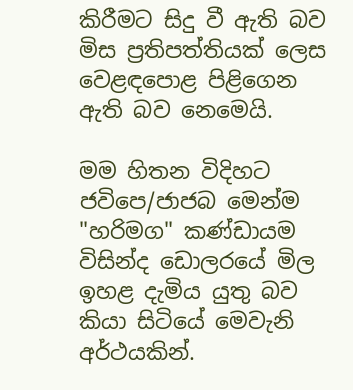කිරීමට සිදු වී ඇති බව මිස ප්‍රතිපත්තියක් ලෙස වෙළඳපොළ පිළිගෙන ඇති බව නෙමෙයි.

මම හිතන විදිහට ජවිපෙ/ජාජබ මෙන්ම "හරිමග" කණ්ඩායම විසින්ද ඩොලරයේ මිල ඉහළ දැමිය යුතු බව කියා සිටියේ මෙවැනි අර්ථයකින්.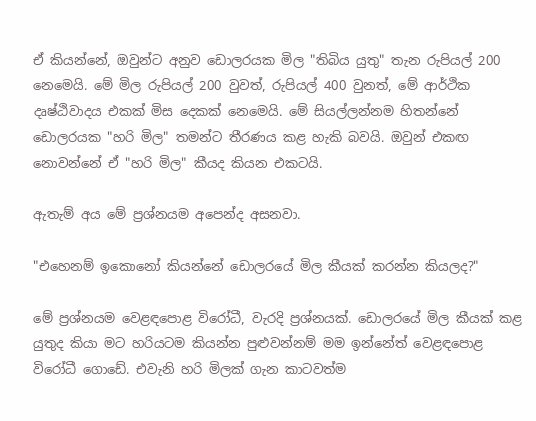ඒ කියන්නේ, ඔවුන්ට අනුව ඩොලරයක මිල "තිබිය යුතු" තැන රුපියල් 200 නෙමෙයි. මේ මිල රුපියල් 200 වුවත්, රුපියල් 400 වුනත්, මේ ආර්ථික දෘෂ්ඨිවාදය එකක් මිස දෙකක් නෙමෙයි. මේ සියල්ලන්නම හිතන්නේ ඩොලරයක "හරි මිල" තමන්ට තීරණය කළ හැකි බවයි. ඔවුන් එකඟ නොවන්නේ ඒ "හරි මිල" කීයද කියන එකටයි.

ඇතැම් අය මේ ප්‍රශ්නයම අපෙන්ද අසනවා.

"එහෙනම් ඉකොනෝ කියන්නේ ඩොලරයේ මිල කීයක් කරන්න කියලද?"

මේ ප්‍රශ්නයම වෙළඳපොළ විරෝධී, වැරදි ප්‍රශ්නයක්. ඩොලරයේ මිල කීයක් කළ යුතුද කියා මට හරියටම කියන්න පුළුවන්නම් මම ඉන්නේත් වෙළඳපොළ විරෝධී ගොඩේ. එවැනි හරි මිලක් ගැන කාටවත්ම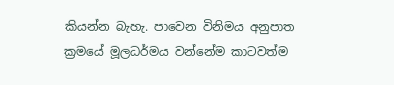කියන්න බැහැ. පාවෙන විනිමය අනුපාත ක්‍රමයේ මූලධර්මය වන්නේම කාටවත්ම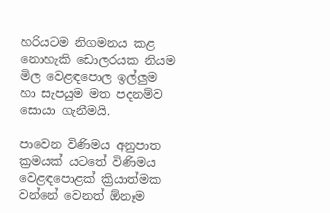හරියටම නිගමනය කළ නොහැකි ඩොලරයක නියම මිල වෙළඳපොල ඉල්ලුම හා සැපයුම මත පදනම්ව සොයා ගැනීමයි.

පාවෙන විණිමය අනුපාත ක්‍රමයක් යටතේ විණිමය වෙළඳපොළක් ක්‍රියාත්මක වන්නේ වෙනත් ඕනෑම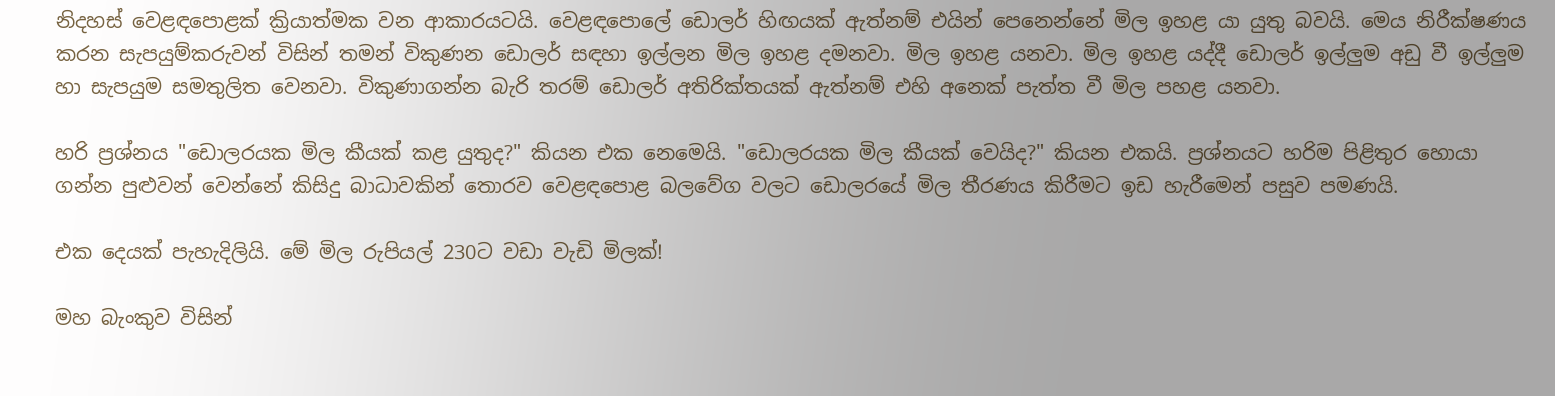නිදහස් වෙළඳපොළක් ක්‍රියාත්මක වන ආකාරයටයි. වෙළඳපොලේ ඩොලර් හිඟයක් ඇත්නම් එයින් පෙනෙන්නේ මිල ඉහළ යා යුතු බවයි. මෙය නිරීක්ෂණය කරන සැපයුම්කරුවන් විසින් තමන් විකුණන ඩොලර් සඳහා ඉල්ලන මිල ඉහළ දමනවා. මිල ඉහළ යනවා. මිල ඉහළ යද්දී ඩොලර් ඉල්ලුම අඩු වී ඉල්ලුම හා සැපයුම සමතුලිත වෙනවා. විකුණාගන්න බැරි තරම් ඩොලර් අතිරික්තයක් ඇත්නම් එහි අනෙක් පැත්ත වී මිල පහළ යනවා.

හරි ප්‍රශ්නය "ඩොලරයක මිල කීයක් කළ යුතුද?" කියන එක නෙමෙයි. "ඩොලරයක මිල කීයක් වෙයිද?" කියන එකයි. ප්‍රශ්නයට හරිම පිළිතුර හොයා ගන්න පුළුවන් වෙන්නේ කිසිදු බාධාවකින් තොරව වෙළඳපොළ බලවේග වලට ඩොලරයේ මිල තීරණය කිරීමට ඉඩ හැරීමෙන් පසුව පමණයි.

එක දෙයක් පැහැදිලියි. මේ මිල රුපියල් 230ට වඩා වැඩි මිලක්!

මහ බැංකුව විසින්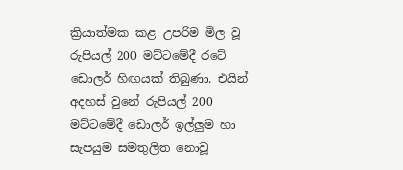ක්‍රියාත්මක කළ උපරිම මිල වූ රුපියල් 200 මට්ටමේදී රටේ ඩොලර් හිඟයක් තිබුණා. එයින් අදහස් වුනේ රුපියල් 200 මට්ටමේදී ඩොලර් ඉල්ලුම හා සැපයුම සමතුලිත නොවූ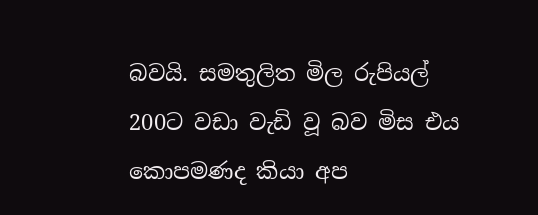බවයි. සමතුලිත මිල රුපියල් 200ට වඩා වැඩි වූ බව මිස එය කොපමණද කියා අප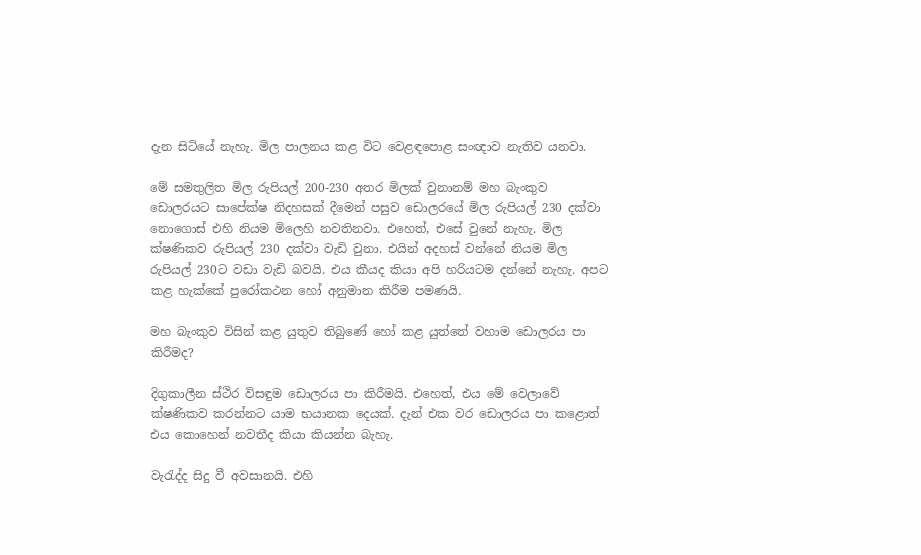දැන සිටියේ නැහැ. මිල පාලනය කළ විට වෙළඳපොළ සංඥාව නැතිව යනවා.

මේ සමතුලිත මිල රුපියල් 200-230 අතර මිලක් වුනානම් මහ බැංකුව ඩොලරයට සාපේක්ෂ නිදහසක් දීමෙන් පසුව ඩොලරයේ මිල රුපියල් 230 දක්වා නොගොස් එහි නියම මිලෙහි නවතිනවා. එහෙත්, එසේ වුනේ නැහැ. මිල ක්ෂණිකව රුපියල් 230 දක්වා වැඩි වුනා. එයින් අදහස් වන්නේ නියම මිල රුපියල් 230ට වඩා වැඩි බවයි. එය කීයද කියා අපි හරියටම දන්නේ නැහැ. අපට කළ හැක්කේ පුරෝකථන හෝ අනුමාන කිරීම පමණයි.

මහ බැංකුව විසින් කළ යුතුව තිබුණේ හෝ කළ යුත්තේ වහාම ඩොලරය පා කිරීමද?

දිගුකාලීන ස්ථිර විසඳුම ඩොලරය පා කිරීමයි. එහෙත්, එය මේ වෙලාවේ ක්ෂණිකව කරන්නට යාම භයානක දෙයක්. දැන් එක වර ඩොලරය පා කළොත් එය කොහෙන් නවතීද කියා කියන්න බැහැ.

වැරැද්ද සිදු වී අවසානයි. එහි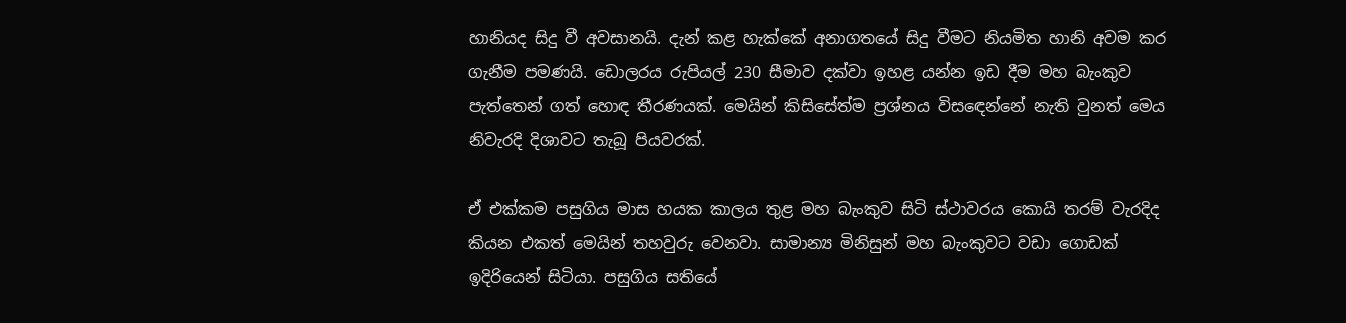හානියද සිදු වී අවසානයි. දැන් කළ හැක්කේ අනාගතයේ සිදු වීමට නියමිත හානි අවම කර ගැනීම පමණයි. ඩොලරය රුපියල් 230 සීමාව දක්වා ඉහළ යන්න ඉඩ දීම මහ බැංකුව පැත්තෙන් ගත් හොඳ තීරණයක්. මෙයින් කිසිසේත්ම ප්‍රශ්නය විසඳෙන්නේ නැති වුනත් මෙය නිවැරදි දිශාවට තැබූ පියවරක්.

ඒ එක්කම පසුගිය මාස හයක කාලය තුළ මහ බැංකුව සිටි ස්ථාවරය කොයි තරම් වැරදිද කියන එකත් මෙයින් තහවුරු වෙනවා. සාමාන්‍ය මිනිසුන් මහ බැංකුවට වඩා ගොඩක් ඉදිරියෙන් සිටියා. පසුගිය සතියේ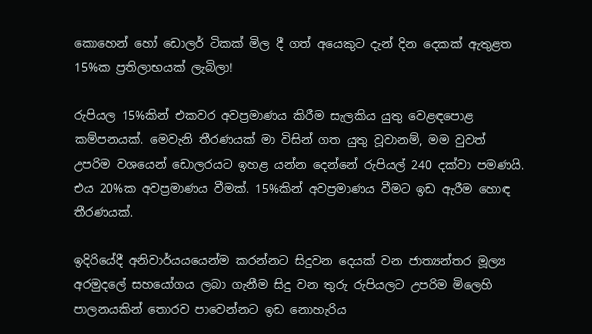කොහෙන් හෝ ඩොලර් ටිකක් මිල දී ගත් අයෙකුට දැන් දින දෙකක් ඇතුළත 15%ක ප්‍රතිලාභයක් ලැබිලා!

රුපියල 15%කින් එකවර අවප්‍රමාණය කිරීම සැලකිය යුතු වෙළඳපොළ කම්පනයක්. මෙවැනි තීරණයක් මා විසින් ගත යුතු වූවානම්, මම වුවත් උපරිම වශයෙන් ඩොලරයට ඉහළ යන්න දෙන්නේ රුපියල් 240 දක්වා පමණයි. එය 20%ක අවප්‍රමාණය වීමක්. 15%කින් අවප්‍රමාණය වීමට ඉඩ ඇරීම හොඳ තීරණයක්.

ඉදිරියේදී අනිවාර්යයයෙන්ම කරන්නට සිදුවන දෙයක් වන ජාත්‍යන්තර මූල්‍ය අරමුදලේ සහයෝගය ලබා ගැනීම සිදු වන තුරු රුපියලට උපරිම මිලෙහි පාලනයකින් තොරව පාවෙන්නට ඉඩ නොහැරිය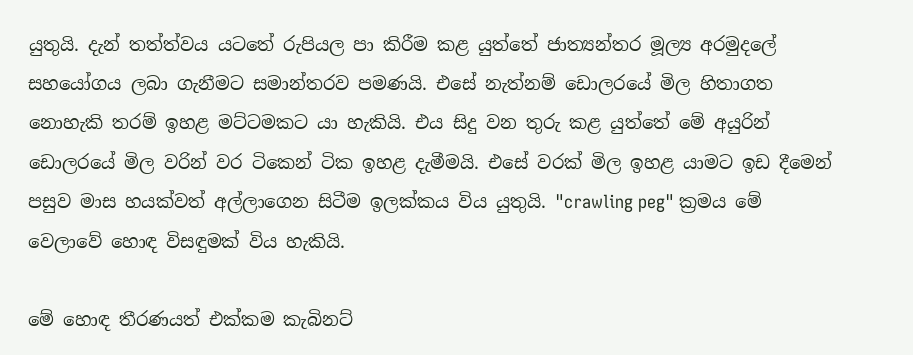යුතුයි. දැන් තත්ත්වය යටතේ රුපියල පා කිරීම කළ යුත්තේ ජාත්‍යන්තර මූල්‍ය අරමුදලේ සහයෝගය ලබා ගැනීමට සමාන්තරව පමණයි. එසේ නැත්නම් ඩොලරයේ මිල හිතාගත නොහැකි තරම් ඉහළ මට්ටමකට යා හැකියි. එය සිදු වන තුරු කළ යුත්තේ මේ අයුරින් ඩොලරයේ මිල වරින් වර ටිකෙන් ටික ඉහළ දැමීමයි. එසේ වරක් මිල ඉහළ යාමට ඉඩ දීමෙන් පසුව මාස හයක්වත් අල්ලාගෙන සිටීම ඉලක්කය විය යුතුයි. "crawling peg" ක්‍රමය මේ වෙලාවේ හොඳ විසඳුමක් විය හැකියි.

මේ හොඳ තීරණයත් එක්කම කැබිනට්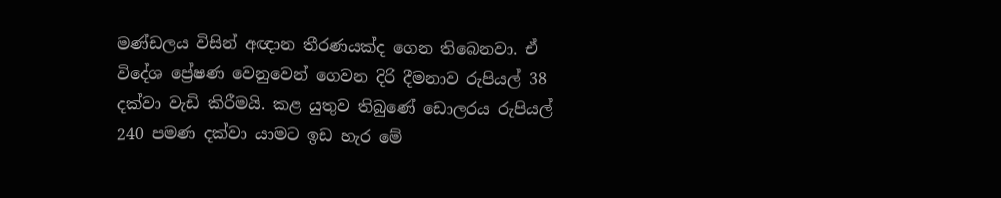මණ්ඩලය විසින් අඥාන තීරණයක්ද ගෙන තිබෙනවා. ඒ විදේශ ප්‍රේෂණ වෙනුවෙන් ගෙවන දිරි දීමනාව රුපියල් 38 දක්වා වැඩි කිරීමයි. කළ යුතුව තිබුණේ ඩොලරය රුපියල් 240 පමණ දක්වා යාමට ඉඩ හැර මේ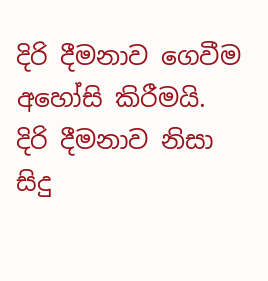දිරි දීමනාව ගෙවීම අහෝසි කිරීමයි. දිරි දීමනාව නිසා සිදු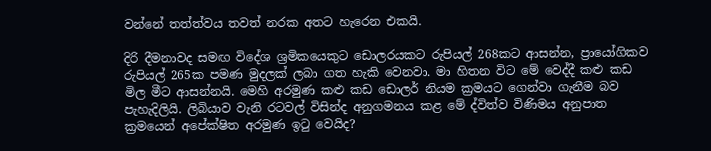වන්නේ තත්ත්වය තවත් නරක අතට හැරෙන එකයි.

දිරි දීමනාවද සමඟ විදේශ ශ්‍රමිකයෙකුට ඩොලරයකට රුපියල් 268කට ආසන්න, ප්‍රායෝගිකව රුපියල් 265ක පමණ මුදලක් ලබා ගත හැකි වෙනවා. මා හිතන විට මේ වෙද්දී කළු කඩ මිල මීට ආසන්නයි. මෙහි අරමුණ කළු කඩ ඩොලර් නියම ක්‍රමයට ගෙන්වා ගැනීම බව පැහැදිලියි. ලිබියාව වැනි රටවල් විසින්ද අනුගමනය කළ මේ ද්විත්ව විණිමය අනුපාත ක්‍රමයෙන් අපේක්ෂිත අරමුණ ඉටු වෙයිද?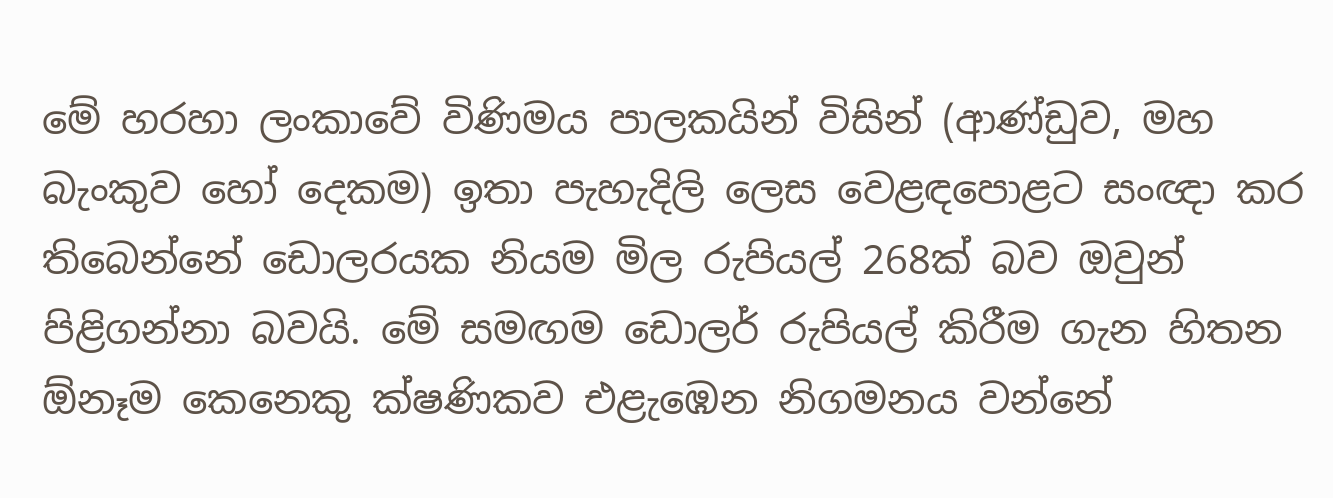මේ හරහා ලංකාවේ විණිමය පාලකයින් විසින් (ආණ්ඩුව, මහ බැංකුව හෝ දෙකම) ඉතා පැහැදිලි ලෙස වෙළඳපොළට සංඥා කර තිබෙන්නේ ඩොලරයක නියම මිල රුපියල් 268ක් බව ඔවුන් පිළිගන්නා බවයි. මේ සමඟම ඩොලර් රුපියල් කිරීම ගැන හිතන ඕනෑම කෙනෙකු ක්ෂණිකව එළැඹෙන නිගමනය වන්නේ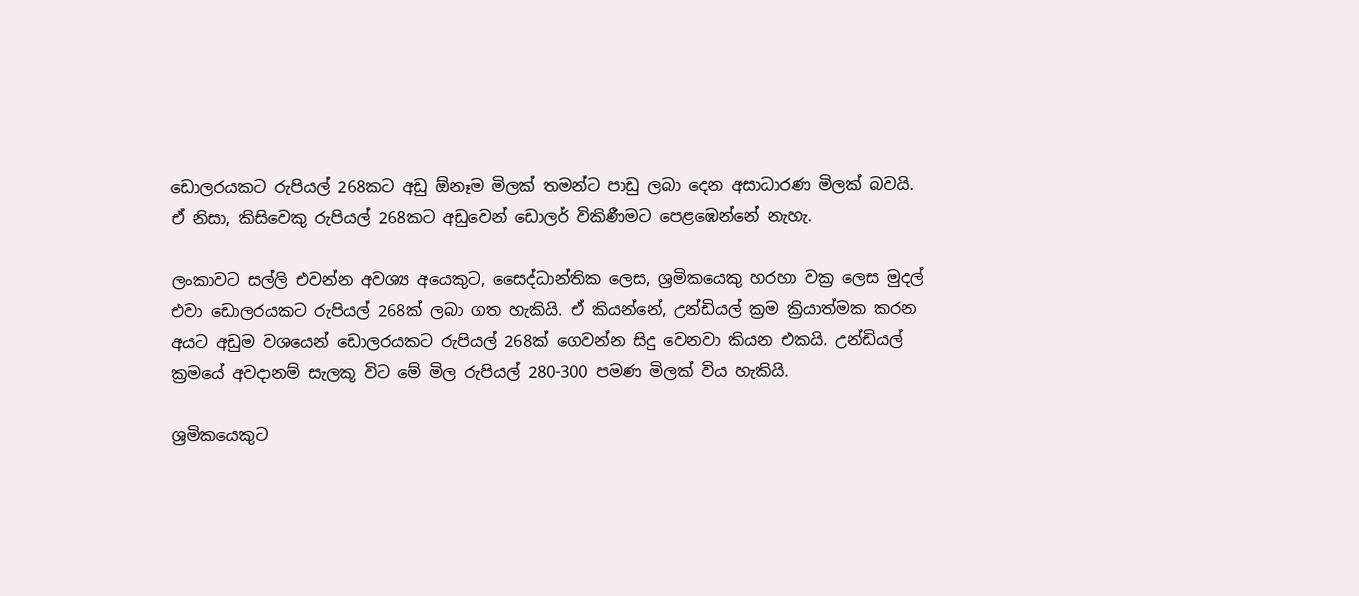ඩොලරයකට රුපියල් 268කට අඩු ඕනෑම මිලක් තමන්ට පාඩු ලබා දෙන අසාධාරණ මිලක් බවයි. ඒ නිසා, කිසිවෙකු රුපියල් 268කට අඩුවෙන් ඩොලර් විකිණීමට පෙළඹෙන්නේ නැහැ.

ලංකාවට සල්ලි එවන්න අවශ්‍ය අයෙකුට, සෛද්ධාන්තික ලෙස, ශ්‍රමිකයෙකු හරහා වක්‍ර ලෙස මුදල් එවා ඩොලරයකට රුපියල් 268ක් ලබා ගත හැකියි. ඒ කියන්නේ, උන්ඩියල් ක්‍රම ක්‍රියාත්මක කරන අයට අඩුම වශයෙන් ඩොලරයකට රුපියල් 268ක් ගෙවන්න සිදු වෙනවා කියන එකයි. උන්ඩියල් ක්‍රමයේ අවදානම් සැලකූ විට මේ මිල රුපියල් 280-300 පමණ මිලක් විය හැකියි.

ශ්‍රමිකයෙකුට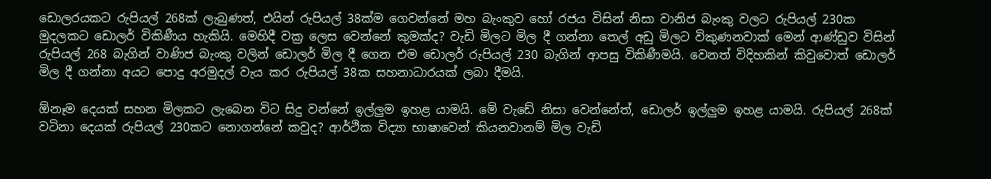ඩොලරයකට රුපියල් 268ක් ලැබුණත්, එයින් රුපියල් 38ක්ම ගෙවන්නේ මහ බැංකුව හෝ රජය විසින් නිසා වානිජ බැංකු වලට රුපියල් 230ක මුදලකට ඩොලර් විකිණීය හැකියි. මෙහිදී වක්‍ර ලෙස වෙන්නේ කුමක්ද? වැඩි මිලට මිල දී ගන්නා තෙල් අඩු මිලට විකුණනවාක් මෙන් ආණ්ඩුව විසින් රුපියල් 268 බැගින් වාණිජ බැංකු වලින් ඩොලර් මිල දී ගෙන එම ඩොලර් රුපියල් 230 බැගින් ආපසු විකිණීමයි. වෙනත් විදිහකින් කිවුවොත් ඩොලර් මිල දී ගන්නා අයට පොදු අරමුදල් වැය කර රුපියල් 38ක සහනාධාරයක් ලබා දීමයි.

ඕනෑම දෙයක් සහන මිලකට ලැබෙන විට සිදු වන්නේ ඉල්ලුම ඉහළ යාමයි. මේ වැඩේ නිසා වෙන්නේත්, ඩොලර් ඉල්ලුම ඉහළ යාමයි. රුපියල් 268ක් වටිනා දෙයක් රුපියල් 230කට නොගන්නේ කවුද? ආර්ථික විද්‍යා භාෂාවෙන් කියනවානම් මිල වැඩි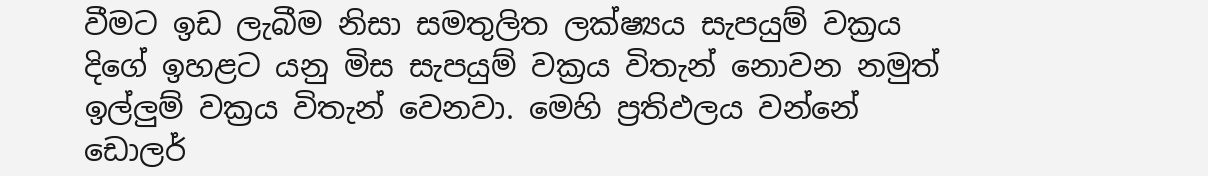වීමට ඉඩ ලැබීම නිසා සමතුලිත ලක්ෂ්‍යය සැපයුම් වක්‍රය දිගේ ඉහළට යනු මිස සැපයුම් වක්‍රය විතැන් නොවන නමුත් ඉල්ලුම් වක්‍රය විතැන් වෙනවා. මෙහි ප්‍රතිඵලය වන්නේ ඩොලර්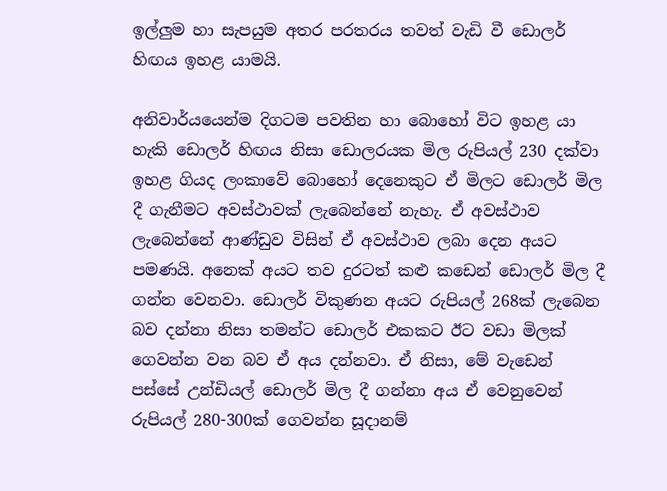ඉල්ලුම හා සැපයුම අතර පරතරය තවත් වැඩි වී ඩොලර් හිඟය ඉහළ යාමයි.

අනිවාර්යයෙන්ම දිගටම පවතින හා බොහෝ විට ඉහළ යා හැකි ඩොලර් හිඟය නිසා ඩොලරයක මිල රුපියල් 230 දක්වා ඉහළ ගියද ලංකාවේ බොහෝ දෙනෙකුට ඒ මිලට ඩොලර් මිල දී ගැනීමට අවස්ථාවක් ලැබෙන්නේ නැහැ. ඒ අවස්ථාව ලැබෙන්නේ ආණ්ඩුව විසින් ඒ අවස්ථාව ලබා දෙන අයට පමණයි. අනෙක් අයට තව දුරටත් කළු කඩෙන් ඩොලර් මිල දී ගන්න වෙනවා. ඩොලර් විකුණන අයට රුපියල් 268ක් ලැබෙන බව දන්නා නිසා තමන්ට ඩොලර් එකකට ඊට වඩා මිලක් ගෙවන්න වන බව ඒ අය දන්නවා. ඒ නිසා, මේ වැඩෙන් පස්සේ උන්ඩියල් ඩොලර් මිල දී ගන්නා අය ඒ වෙනුවෙන් රුපියල් 280-300ක් ගෙවන්න සූදානම්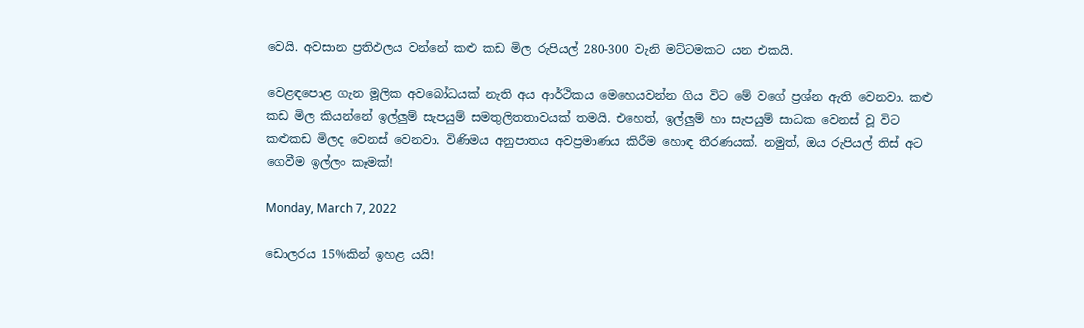වෙයි. අවසාන ප්‍රතිඵලය වන්නේ කළු කඩ මිල රුපියල් 280-300 වැනි මට්ටමකට යන එකයි.

වෙළඳපොළ ගැන මූලික අවබෝධයක් නැති අය ආර්ථිකය මෙහෙයවන්න ගිය විට මේ වගේ ප්‍රශ්න ඇති වෙනවා. කළු කඩ මිල කියන්නේ ඉල්ලුම් සැපයුම් සමතුලිතතාවයක් තමයි. එහෙත්, ඉල්ලුම් හා සැපයුම් සාධක වෙනස් වූ විට කළුකඩ මිලද වෙනස් වෙනවා. විණිමය අනුපාතය අවප්‍රමාණය කිරීම හොඳ තීරණයක්. නමුත්, ඔය රුපියල් තිස් අට ගෙවීම ඉල්ලං කෑමක්!

Monday, March 7, 2022

ඩොලරය 15%කින් ඉහළ යයි!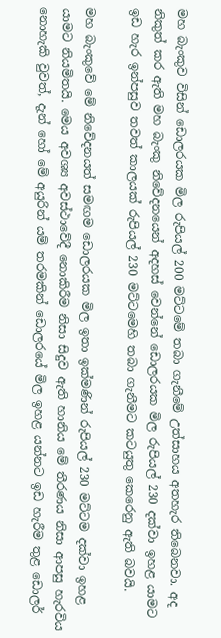මහ බැංකුව විසින් ඩොලරයක මිල රුපියල් 200 මට්ටමේ තබා ගැනීමේ උත්සාහය අතහැර තිබෙනවා. අද නිකුත් කර ඇති මහ බැංකු නිවේදනයෙන් අදහස් වෙන්නේ ඩොලරයක මිල රුපියල් 230 දක්වා ඉහළ යාමට ඉඩ හැර ඉන්පසුව තවත් කාලයක් රුපියල් 230 මට්ටමෙහි තබා ගැනීමට කටයුතු කෙරෙනු ඇති බවයි.

මහ බැංකුවේ මේ නිවේදනයත් සමඟම ඩොලරයක මිල ඉතා ඉක්මණින් රුපියල් 230 මට්ටම දක්වා ඉහළ යාමට නියමිතයි. මෙය අවශ්‍ය අවස්ථාවේදී නොකිරීම නිසා සිදුව ඇති හානිය මේ තීරණය නිසා ආපසු හැරවිය නොහැකි වුවත්, දැන් හෝ මේ අයුරින් යම් තරමකින් ඩොලරයේ මිල ඉහළ යන්නට ඉඩ හැරීම තුළ ඩොලර්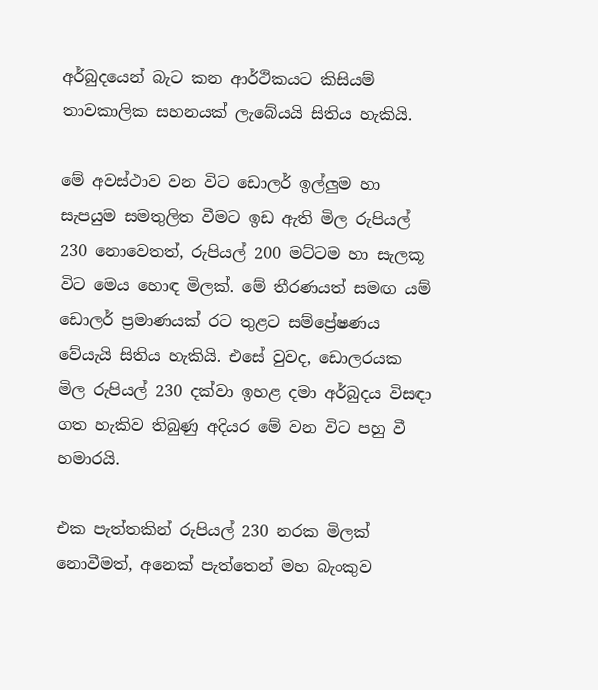අර්බුදයෙන් බැට කන ආර්ථිකයට කිසියම් තාවකාලික සහනයක් ලැබේයයි සිතිය හැකියි.

මේ අවස්ථාව වන විට ඩොලර් ඉල්ලුම හා සැපයුම සමතුලිත වීමට ඉඩ ඇති මිල රුපියල් 230 නොවෙතත්, රුපියල් 200 මට්ටම හා සැලකූ විට මෙය හොඳ මිලක්. මේ තීරණයත් සමඟ යම් ඩොලර් ප්‍රමාණයක් රට තුළට සම්ප්‍රේෂණය වේයැයි සිතිය හැකියි. එසේ වුවද, ඩොලරයක මිල රුපියල් 230 දක්වා ඉහළ දමා අර්බුදය විසඳා ගත හැකිව තිබුණු අදියර මේ වන විට පහු වී හමාරයි.

එක පැත්තකින් රුපියල් 230 නරක මිලක් නොවීමත්, අනෙක් පැත්තෙන් මහ බැංකුව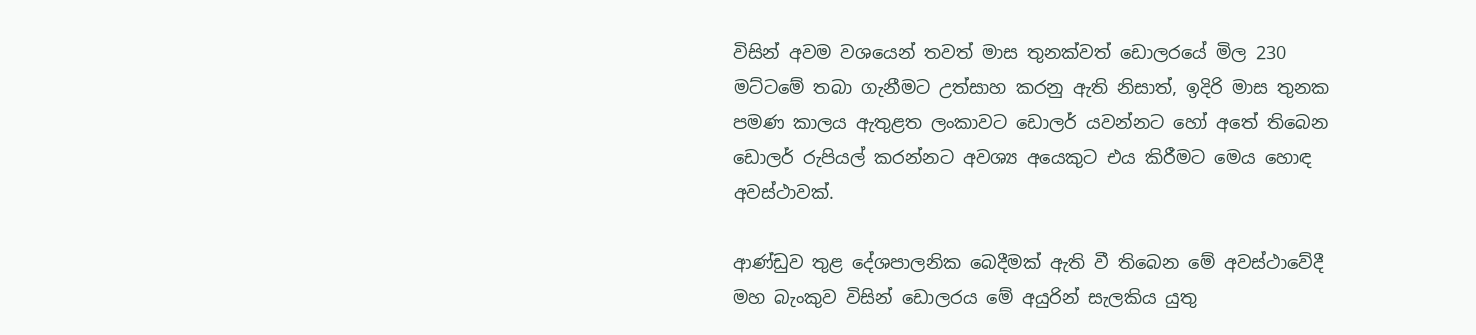විසින් අවම වශයෙන් තවත් මාස තුනක්වත් ඩොලරයේ මිල 230 මට්ටමේ තබා ගැනීමට උත්සාහ කරනු ඇති නිසාත්, ඉදිරි මාස තුනක පමණ කාලය ඇතුළත ලංකාවට ඩොලර් යවන්නට හෝ අතේ තිබෙන ඩොලර් රුපියල් කරන්නට අවශ්‍ය අයෙකුට එය කිරීමට මෙය හොඳ අවස්ථාවක්.

ආණ්ඩුව තුළ දේශපාලනික බෙදීමක් ඇති වී තිබෙන මේ අවස්ථාවේදී මහ බැංකුව විසින් ඩොලරය මේ අයුරින් සැලකිය යුතු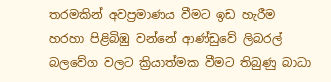තරමකින් අවප්‍රමාණය වීමට ඉඩ හැරීම හරහා පිළිබිඹු වන්නේ ආණ්ඩුවේ ලිබරල් බලවේග වලට ක්‍රියාත්මක වීමට තිබුණු බාධා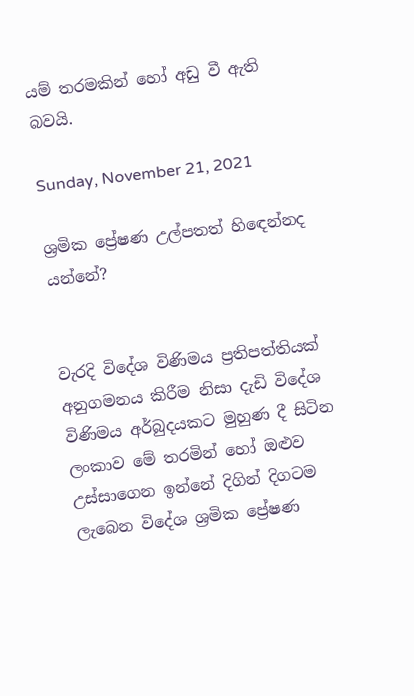යම් තරමකින් හෝ අඩු වී ඇති බවයි.

Sunday, November 21, 2021

ශ්‍රමික ප්‍රේෂණ උල්පතත් හිඳෙන්නද යන්නේ?


වැරදි විදේශ විණිමය ප්‍රතිපත්තියක් අනුගමනය කිරීම නිසා දැඩි විදේශ විණිමය අර්බුදයකට මුහුණ දී සිටින ලංකාව මේ තරමින් හෝ ඔළුව උස්සාගෙන ඉන්නේ දිගින් දිගටම ලැබෙන විදේශ ශ්‍රමික ප්‍රේෂණ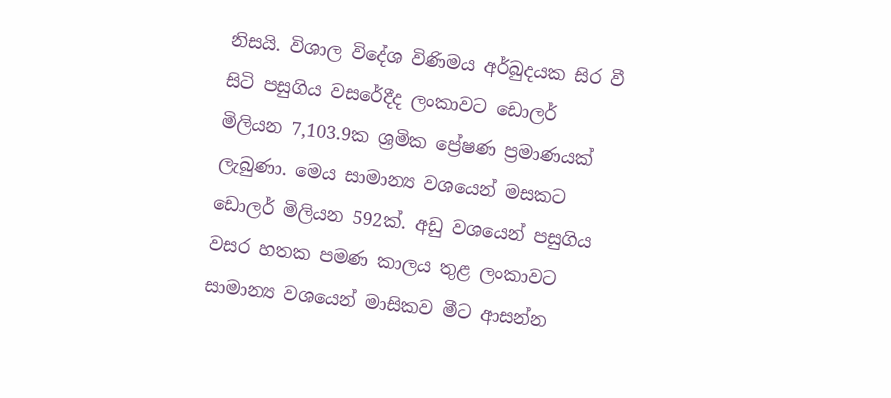නිසයි. විශාල විදේශ විණිමය අර්බුදයක සිර වී සිටි පසුගිය වසරේදීද ලංකාවට ඩොලර් මිලියන 7,103.9ක ශ්‍රමික ප්‍රේෂණ ප්‍රමාණයක් ලැබුණා. මෙය සාමාන්‍ය වශයෙන් මසකට ඩොලර් මිලියන 592ක්. අඩු වශයෙන් පසුගිය වසර හතක පමණ කාලය තුළ ලංකාවට සාමාන්‍ය වශයෙන් මාසිකව මීට ආසන්න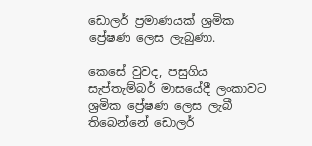ඩොලර් ප්‍රමාණයක් ශ්‍රමික ප්‍රේෂණ ලෙස ලැබුණා.

කෙසේ වුවද, පසුගිය සැප්තැම්බර් මාසයේදී ලංකාවට ශ්‍රමික ප්‍රේෂණ ලෙස ලැබී තිබෙන්නේ ඩොලර්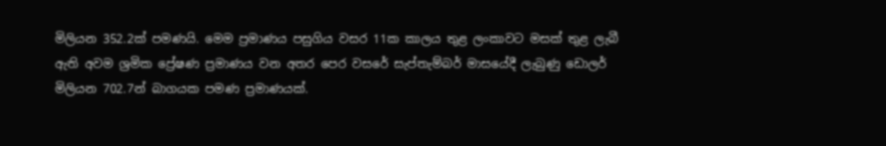මිලියන 352.2ක් පමණයි. මෙම ප්‍රමාණය පසුගිය වසර 11ක කාලය තුළ ලංකාවට මසක් තුළ ලැබී ඇති අවම ශ්‍රමික ප්‍රේෂණ ප්‍රමාණය වන අතර පෙර වසරේ සැප්තැම්බර් මාසයේදී ලැබුණු ඩොලර් මිලියන 702.7න් බාගයක පමණ ප්‍රමාණයක්.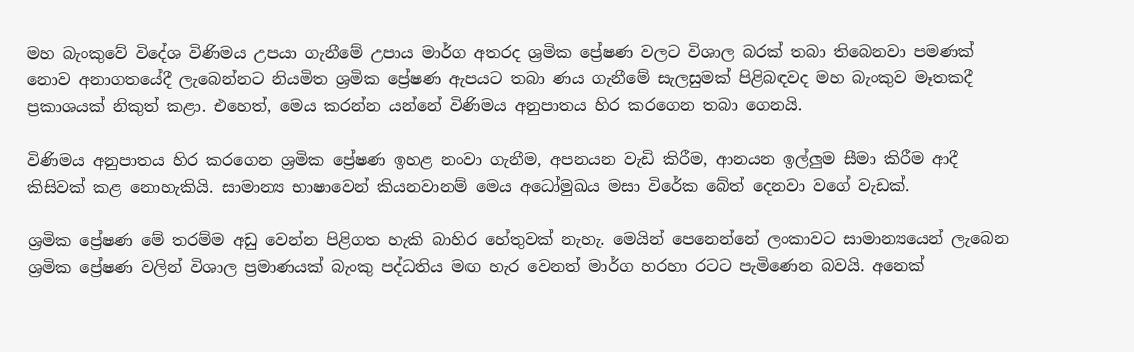මහ බැංකුවේ විදේශ විණිමය උපයා ගැනීමේ උපාය මාර්ග අතරද ශ්‍රමික ප්‍රේෂණ වලට විශාල බරක් තබා තිබෙනවා පමණක් නොව අනාගතයේදී ලැබෙන්නට නියමිත ශ්‍රමික ප්‍රේෂණ ඇපයට තබා ණය ගැනීමේ සැලසුමක් පිළිබඳවද මහ බැංකුව මෑතකදී ප්‍රකාශයක් නිකුත් කළා. එහෙත්, මෙය කරන්න යන්නේ විණිමය අනුපාතය හිර කරගෙන තබා ගෙනයි.

විණිමය අනුපාතය හිර කරගෙන ශ්‍රමික ප්‍රේෂණ ඉහළ නංවා ගැනීම, අපනයන වැඩි කිරීම, ආනයන ඉල්ලුම සීමා කිරීම ආදී කිසිවක් කළ නොහැකියි. සාමාන්‍ය භාෂාවෙන් කියනවානම් මෙය අධෝමුඛය මසා විරේක බේත් දෙනවා වගේ වැඩක්.

ශ්‍රමික ප්‍රේෂණ මේ තරම්ම අඩු වෙන්න පිළිගත හැකි බාහිර හේතුවක් නැහැ. මෙයින් පෙනෙන්නේ ලංකාවට සාමාන්‍යයෙන් ලැබෙන ශ්‍රමික ප්‍රේෂණ වලින් විශාල ප්‍රමාණයක් බැංකු පද්ධතිය මඟ හැර වෙනත් මාර්ග හරහා රටට පැමිණෙන බවයි. අනෙක්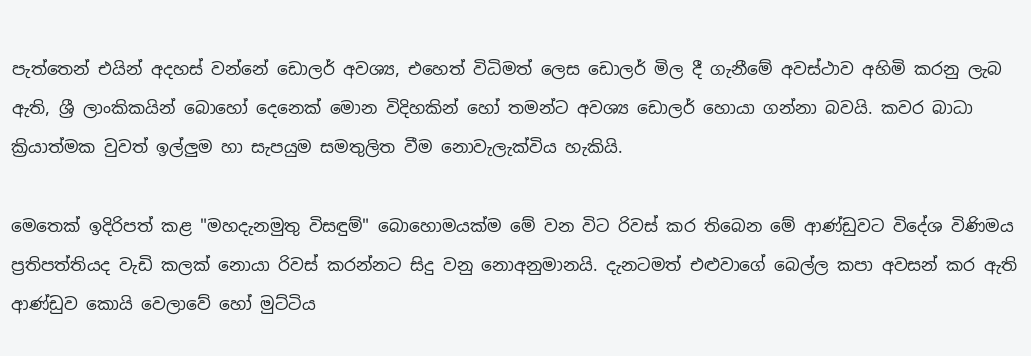පැත්තෙන් එයින් අදහස් වන්නේ ඩොලර් අවශ්‍ය, එහෙත් විධිමත් ලෙස ඩොලර් මිල දී ගැනීමේ අවස්ථාව අහිමි කරනු ලැබ ඇති, ශ්‍රී ලාංකිකයින් බොහෝ දෙනෙක් මොන විදිහකින් හෝ තමන්ට අවශ්‍ය ඩොලර් හොයා ගන්නා බවයි. කවර බාධා ක්‍රියාත්මක වුවත් ඉල්ලුම හා සැපයුම සමතුලිත වීම නොවැලැක්විය හැකියි.

මෙතෙක් ඉදිරිපත් කළ "මහදැනමුතු විසඳුම්" බොහොමයක්ම මේ වන විට රිවස් කර තිබෙන මේ ආණ්ඩුවට විදේශ විණිමය ප්‍රතිපත්තියද වැඩි කලක් නොයා රිවස් කරන්නට සිදු වනු නොඅනුමානයි. දැනටමත් එළුවාගේ බෙල්ල කපා අවසන් කර ඇති ආණ්ඩුව කොයි වෙලාවේ හෝ මුට්ටිය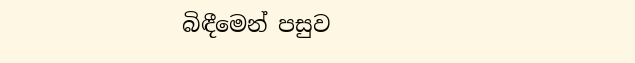බිඳීමෙන් පසුව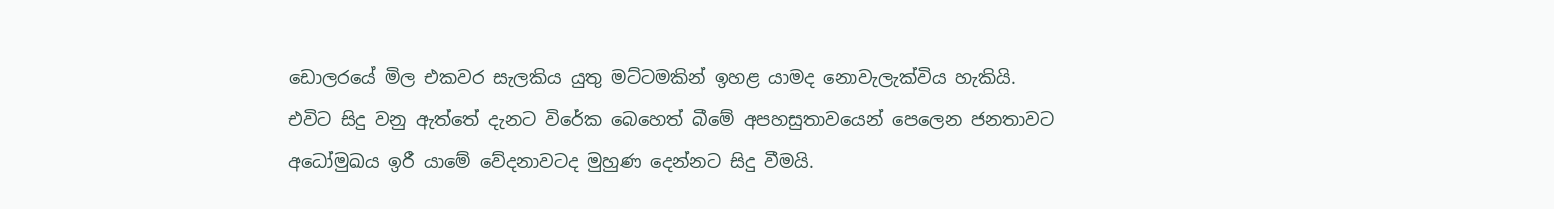ඩොලරයේ මිල එකවර සැලකිය යුතු මට්ටමකින් ඉහළ යාමද නොවැලැක්විය හැකියි. එවිට සිදු වනු ඇත්තේ දැනට විරේක බෙහෙත් බීමේ අපහසුතාවයෙන් පෙලෙන ජනතාවට අධෝමුඛය ඉරී යාමේ වේදනාවටද මුහුණ දෙන්නට සිදු වීමයි.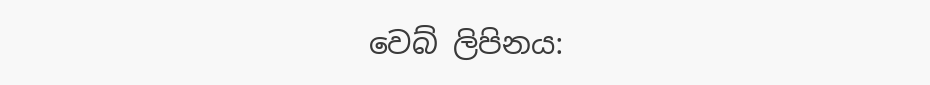වෙබ් ලිපිනය: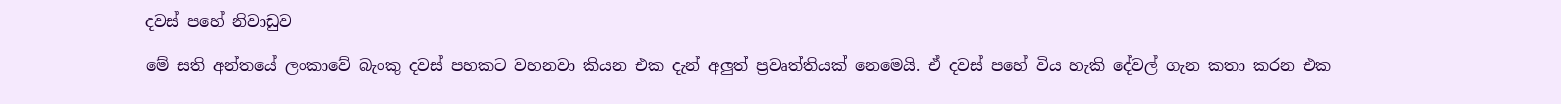දවස් පහේ නිවාඩුව

මේ සති අන්තයේ ලංකාවේ බැංකු දවස් පහකට වහනවා කියන එක දැන් අලුත් ප්‍රවෘත්තියක් නෙමෙයි. ඒ දවස් පහේ විය හැකි දේවල් ගැන කතා කරන එක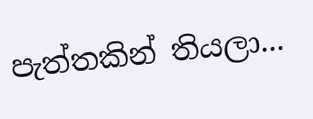පැත්තකින් තියලා...